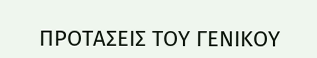ΠΡΟΤΑΣΕΙΣ ΤΟΥ ΓΕΝΙΚΟΥ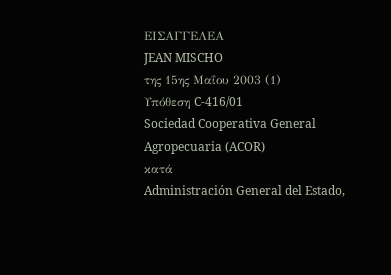ΕΙΣΑΓΓΕΛΕΑ
JEAN MISCHO
της 15ης Μαΐου 2003 (1)
Υπόθεση C-416/01
Sociedad Cooperativa General Agropecuaria (ACOR)
κατά
Administración General del Estado,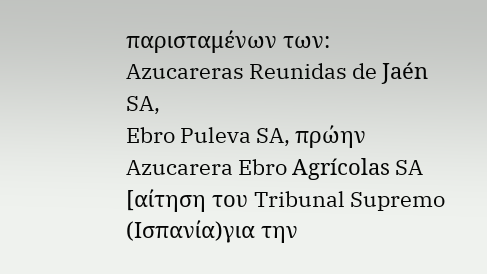παρισταμένων των:
Azucareras Reunidas de Jaén SA,
Ebro Puleva SA, πρώην Azucarera Ebro Agrícolas SA
[αίτηση του Tribunal Supremo (Ισπανία)για την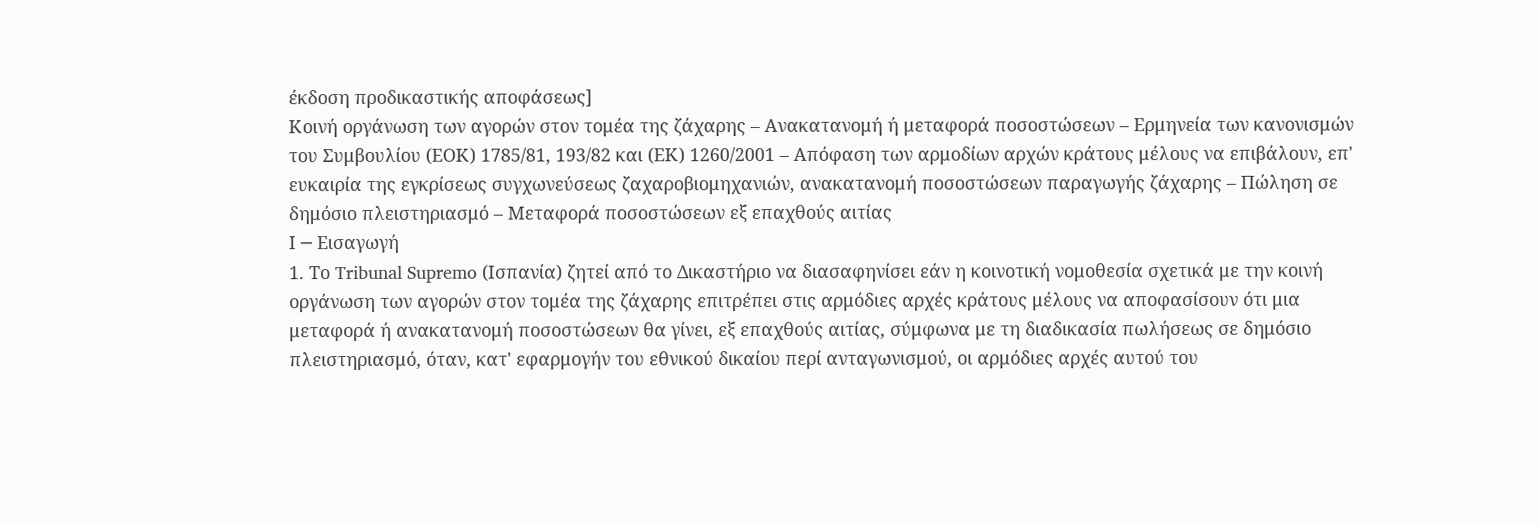έκδοση προδικαστικής αποφάσεως]
Κοινή οργάνωση των αγορών στον τομέα της ζάχαρης – Ανακατανομή ή μεταφορά ποσοστώσεων – Ερμηνεία των κανονισμών του Συμβουλίου (ΕΟΚ) 1785/81, 193/82 και (ΕΚ) 1260/2001 – Απόφαση των αρμοδίων αρχών κράτους μέλους να επιβάλουν, επ' ευκαιρία της εγκρίσεως συγχωνεύσεως ζαχαροβιομηχανιών, ανακατανομή ποσοστώσεων παραγωγής ζάχαρης – Πώληση σε δημόσιο πλειστηριασμό – Μεταφορά ποσοστώσεων εξ επαχθούς αιτίας
Ι ─ Εισαγωγή
1. Το Tribunal Supremo (Ισπανία) ζητεί από το Δικαστήριο να διασαφηνίσει εάν η κοινοτική νομοθεσία σχετικά με την κοινή οργάνωση των αγορών στον τομέα της ζάχαρης επιτρέπει στις αρμόδιες αρχές κράτους μέλους να αποφασίσουν ότι μια μεταφορά ή ανακατανομή ποσοστώσεων θα γίνει, εξ επαχθούς αιτίας, σύμφωνα με τη διαδικασία πωλήσεως σε δημόσιο πλειστηριασμό, όταν, κατ' εφαρμογήν του εθνικού δικαίου περί ανταγωνισμού, οι αρμόδιες αρχές αυτού του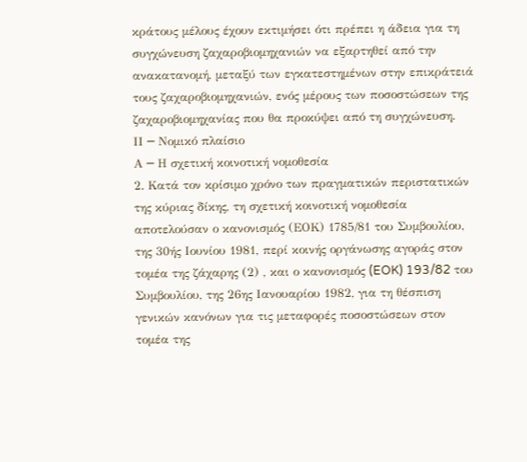κράτους μέλους έχουν εκτιμήσει ότι πρέπει η άδεια για τη συγχώνευση ζαχαροβιομηχανιών να εξαρτηθεί από την ανακατανομή, μεταξύ των εγκατεστημένων στην επικράτειά τους ζαχαροβιομηχανιών, ενός μέρους των ποσοστώσεων της ζαχαροβιομηχανίας που θα προκύψει από τη συγχώνευση.
ΙΙ ─ Νομικό πλαίσιο
Α ─ Η σχετική κοινοτική νομοθεσία
2. Κατά τον κρίσιμο χρόνο των πραγματικών περιστατικών της κύριας δίκης, τη σχετική κοινοτική νομοθεσία αποτελούσαν ο κανονισμός (ΕΟΚ) 1785/81 του Συμβουλίου, της 30ής Ιουνίου 1981, περί κοινής οργάνωσης αγοράς στον τομέα της ζάχαρης (2) , και ο κανονισμός (EOK) 193/82 του Συμβουλίου, της 26ης Ιανουαρίου 1982, για τη θέσπιση γενικών κανόνων για τις μεταφορές ποσοστώσεων στον τομέα της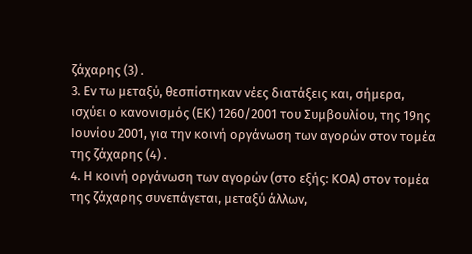ζάχαρης (3) .
3. Εν τω μεταξύ, θεσπίστηκαν νέες διατάξεις και, σήμερα, ισχύει ο κανονισμός (ΕΚ) 1260/2001 του Συμβουλίου, της 19ης Ιουνίου 2001, για την κοινή οργάνωση των αγορών στον τομέα της ζάχαρης (4) .
4. Η κοινή οργάνωση των αγορών (στο εξής: ΚΟΑ) στον τομέα της ζάχαρης συνεπάγεται, μεταξύ άλλων,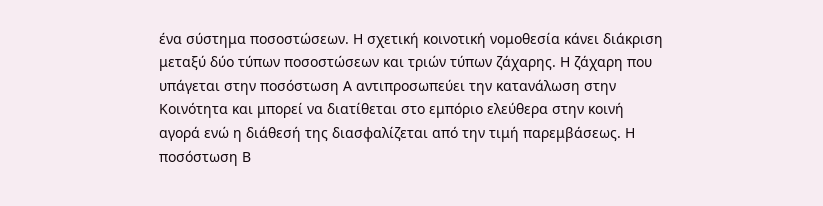ένα σύστημα ποσοστώσεων. Η σχετική κοινοτική νομοθεσία κάνει διάκριση μεταξύ δύο τύπων ποσοστώσεων και τριών τύπων ζάχαρης. Η ζάχαρη που υπάγεται στην ποσόστωση Α αντιπροσωπεύει την κατανάλωση στην Κοινότητα και μπορεί να διατίθεται στο εμπόριο ελεύθερα στην κοινή αγορά ενώ η διάθεσή της διασφαλίζεται από την τιμή παρεμβάσεως. Η ποσόστωση Β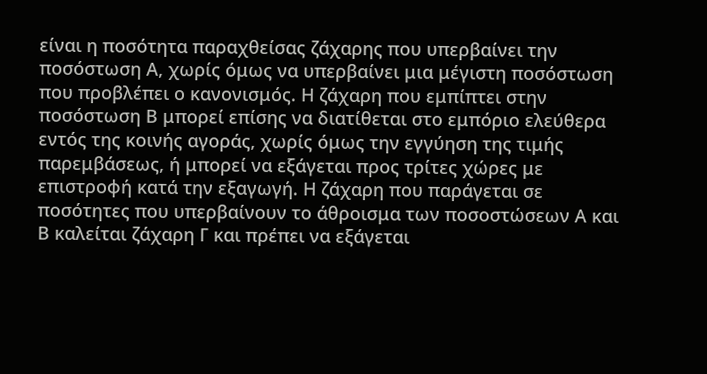είναι η ποσότητα παραχθείσας ζάχαρης που υπερβαίνει την ποσόστωση Α, χωρίς όμως να υπερβαίνει μια μέγιστη ποσόστωση που προβλέπει ο κανονισμός. Η ζάχαρη που εμπίπτει στην ποσόστωση Β μπορεί επίσης να διατίθεται στο εμπόριο ελεύθερα εντός της κοινής αγοράς, χωρίς όμως την εγγύηση της τιμής παρεμβάσεως, ή μπορεί να εξάγεται προς τρίτες χώρες με επιστροφή κατά την εξαγωγή. Η ζάχαρη που παράγεται σε ποσότητες που υπερβαίνουν το άθροισμα των ποσοστώσεων Α και Β καλείται ζάχαρη Γ και πρέπει να εξάγεται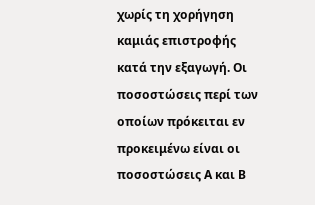χωρίς τη χορήγηση καμιάς επιστροφής κατά την εξαγωγή. Οι ποσοστώσεις περί των οποίων πρόκειται εν προκειμένω είναι οι ποσοστώσεις Α και Β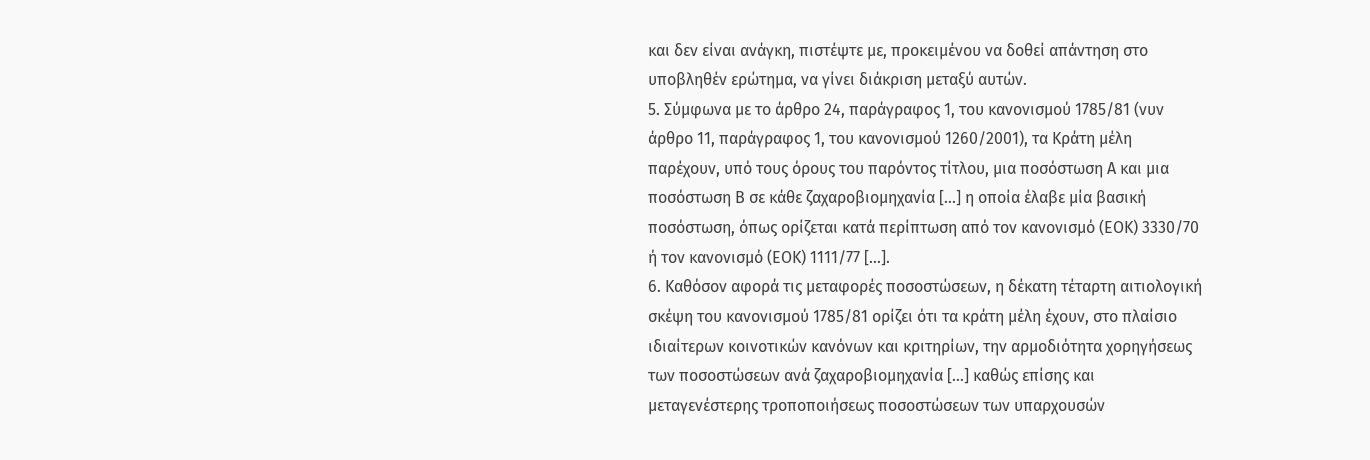και δεν είναι ανάγκη, πιστέψτε με, προκειμένου να δοθεί απάντηση στο υποβληθέν ερώτημα, να γίνει διάκριση μεταξύ αυτών.
5. Σύμφωνα με το άρθρο 24, παράγραφος 1, του κανονισμού 1785/81 (νυν άρθρο 11, παράγραφος 1, του κανονισμού 1260/2001), τα Κράτη μέλη παρέχουν, υπό τους όρους του παρόντος τίτλου, μια ποσόστωση Α και μια ποσόστωση Β σε κάθε ζαχαροβιομηχανία [...] η οποία έλαβε μία βασική ποσόστωση, όπως ορίζεται κατά περίπτωση από τον κανονισμό (ΕΟΚ) 3330/70 ή τον κανονισμό (ΕΟΚ) 1111/77 [...].
6. Καθόσον αφορά τις μεταφορές ποσοστώσεων, η δέκατη τέταρτη αιτιολογική σκέψη του κανονισμού 1785/81 ορίζει ότι τα κράτη μέλη έχουν, στο πλαίσιο ιδιαίτερων κοινοτικών κανόνων και κριτηρίων, την αρμοδιότητα χορηγήσεως των ποσοστώσεων ανά ζαχαροβιομηχανία [...] καθώς επίσης και μεταγενέστερης τροποποιήσεως ποσοστώσεων των υπαρχουσών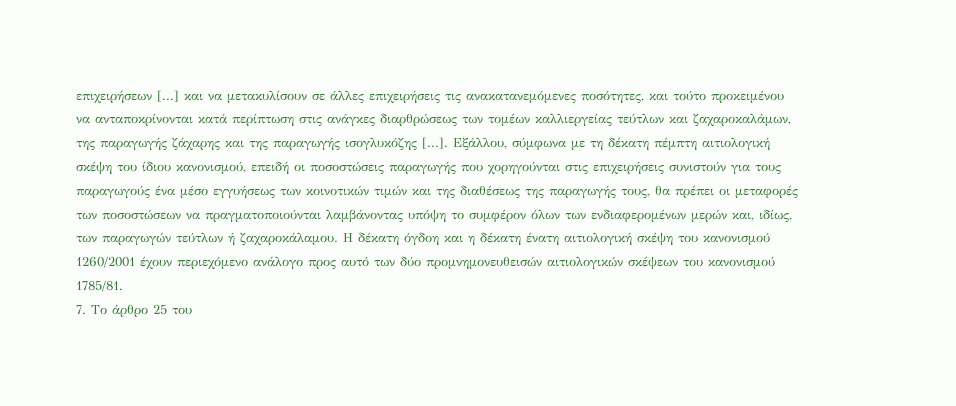επιχειρήσεων [...] και να μετακυλίσουν σε άλλες επιχειρήσεις τις ανακατανεμόμενες ποσότητες, και τούτο προκειμένου να ανταποκρίνονται κατά περίπτωση στις ανάγκες διαρθρώσεως των τομέων καλλιεργείας τεύτλων και ζαχαροκαλάμων, της παραγωγής ζάχαρης και της παραγωγής ισογλυκόζης [...]. Εξάλλου, σύμφωνα με τη δέκατη πέμπτη αιτιολογική σκέψη του ίδιου κανονισμού, επειδή οι ποσοστώσεις παραγωγής που χορηγούνται στις επιχειρήσεις συνιστούν για τους παραγωγούς ένα μέσο εγγυήσεως των κοινοτικών τιμών και της διαθέσεως της παραγωγής τους, θα πρέπει οι μεταφορές των ποσοστώσεων να πραγματοποιούνται λαμβάνοντας υπόψη το συμφέρον όλων των ενδιαφερομένων μερών και, ιδίως, των παραγωγών τεύτλων ή ζαχαροκάλαμου. Η δέκατη όγδοη και η δέκατη ένατη αιτιολογική σκέψη του κανονισμού 1260/2001 έχουν περιεχόμενο ανάλογο προς αυτό των δύο προμνημονευθεισών αιτιολογικών σκέψεων του κανονισμού 1785/81.
7. Το άρθρο 25 του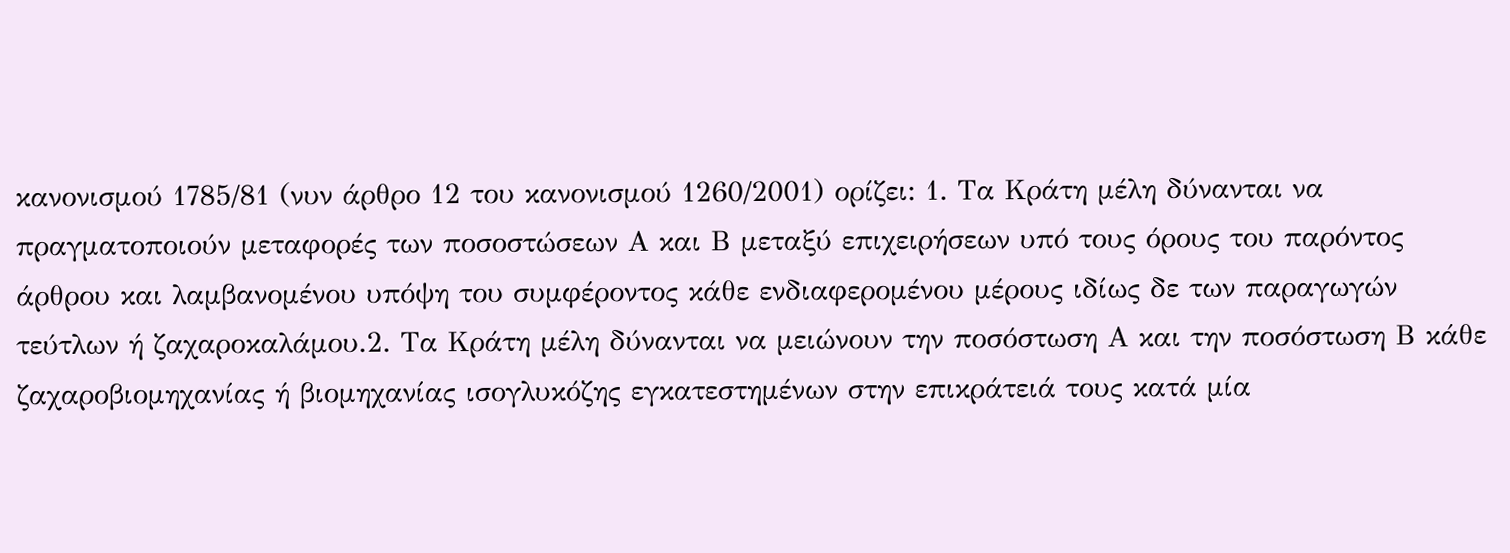κανονισμού 1785/81 (νυν άρθρο 12 του κανονισμού 1260/2001) ορίζει: 1. Τα Κράτη μέλη δύνανται να πραγματοποιούν μεταφορές των ποσοστώσεων Α και Β μεταξύ επιχειρήσεων υπό τους όρους του παρόντος άρθρου και λαμβανομένου υπόψη του συμφέροντος κάθε ενδιαφερομένου μέρους ιδίως δε των παραγωγών τεύτλων ή ζαχαροκαλάμου.2. Τα Κράτη μέλη δύνανται να μειώνουν την ποσόστωση Α και την ποσόστωση Β κάθε ζαχαροβιομηχανίας ή βιομηχανίας ισογλυκόζης εγκατεστημένων στην επικράτειά τους κατά μία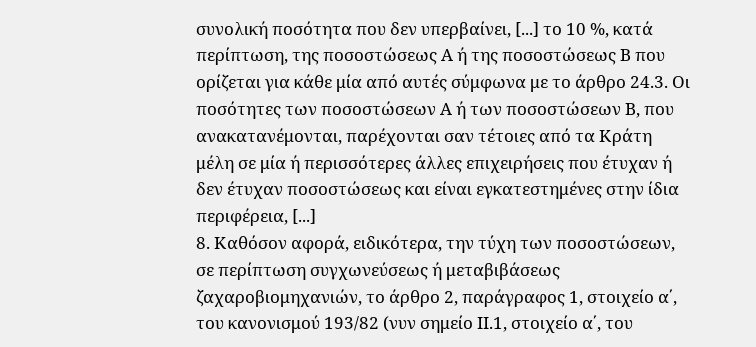συνολική ποσότητα που δεν υπερβαίνει, [...] το 10 %, κατά περίπτωση, της ποσοστώσεως Α ή της ποσοστώσεως Β που ορίζεται για κάθε μία από αυτές σύμφωνα με το άρθρο 24.3. Οι ποσότητες των ποσοστώσεων Α ή των ποσοστώσεων Β, που ανακατανέμονται, παρέχονται σαν τέτοιες από τα Κράτη μέλη σε μία ή περισσότερες άλλες επιχειρήσεις που έτυχαν ή δεν έτυχαν ποσοστώσεως και είναι εγκατεστημένες στην ίδια περιφέρεια, [...]
8. Καθόσον αφορά, ειδικότερα, την τύχη των ποσοστώσεων, σε περίπτωση συγχωνεύσεως ή μεταβιβάσεως ζαχαροβιομηχανιών, το άρθρο 2, παράγραφος 1, στοιχείο α΄, του κανονισμού 193/82 (νυν σημείο ΙΙ.1, στοιχείο α΄, του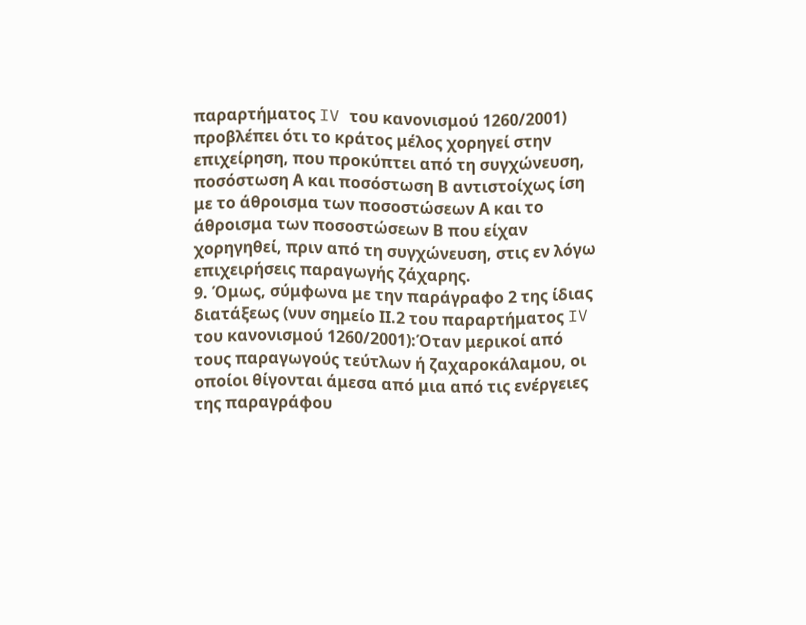παραρτήματος IV του κανονισμού 1260/2001) προβλέπει ότι το κράτος μέλος χορηγεί στην επιχείρηση, που προκύπτει από τη συγχώνευση, ποσόστωση Α και ποσόστωση Β αντιστοίχως ίση με το άθροισμα των ποσοστώσεων Α και το άθροισμα των ποσοστώσεων Β που είχαν χορηγηθεί, πριν από τη συγχώνευση, στις εν λόγω επιχειρήσεις παραγωγής ζάχαρης.
9. Όμως, σύμφωνα με την παράγραφο 2 της ίδιας διατάξεως (νυν σημείο ΙΙ.2 του παραρτήματος IV του κανονισμού 1260/2001):Όταν μερικοί από τους παραγωγούς τεύτλων ή ζαχαροκάλαμου, οι οποίοι θίγονται άμεσα από μια από τις ενέργειες της παραγράφου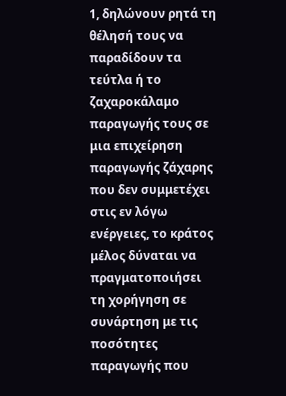1, δηλώνουν ρητά τη θέλησή τους να παραδίδουν τα τεύτλα ή το ζαχαροκάλαμο παραγωγής τους σε μια επιχείρηση παραγωγής ζάχαρης που δεν συμμετέχει στις εν λόγω ενέργειες, το κράτος μέλος δύναται να πραγματοποιήσει τη χορήγηση σε συνάρτηση με τις ποσότητες παραγωγής που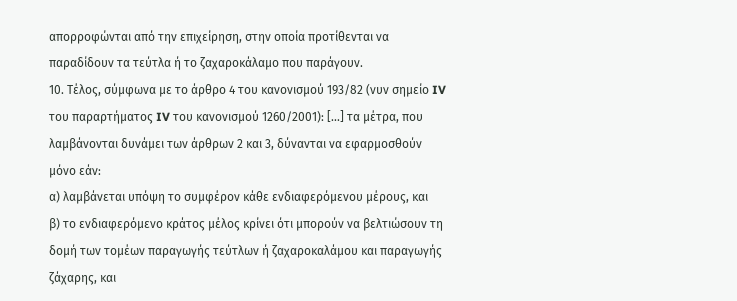απορροφώνται από την επιχείρηση, στην οποία προτίθενται να παραδίδουν τα τεύτλα ή το ζαχαροκάλαμο που παράγουν.
10. Τέλος, σύμφωνα με το άρθρο 4 του κανονισμού 193/82 (νυν σημείο IV του παραρτήματος IV του κανονισμού 1260/2001): [...] τα μέτρα, που λαμβάνονται δυνάμει των άρθρων 2 και 3, δύνανται να εφαρμοσθούν μόνο εάν:
α) λαμβάνεται υπόψη το συμφέρον κάθε ενδιαφερόμενου μέρους, και
β) το ενδιαφερόμενο κράτος μέλος κρίνει ότι μπορούν να βελτιώσουν τη δομή των τομέων παραγωγής τεύτλων ή ζαχαροκαλάμου και παραγωγής ζάχαρης, και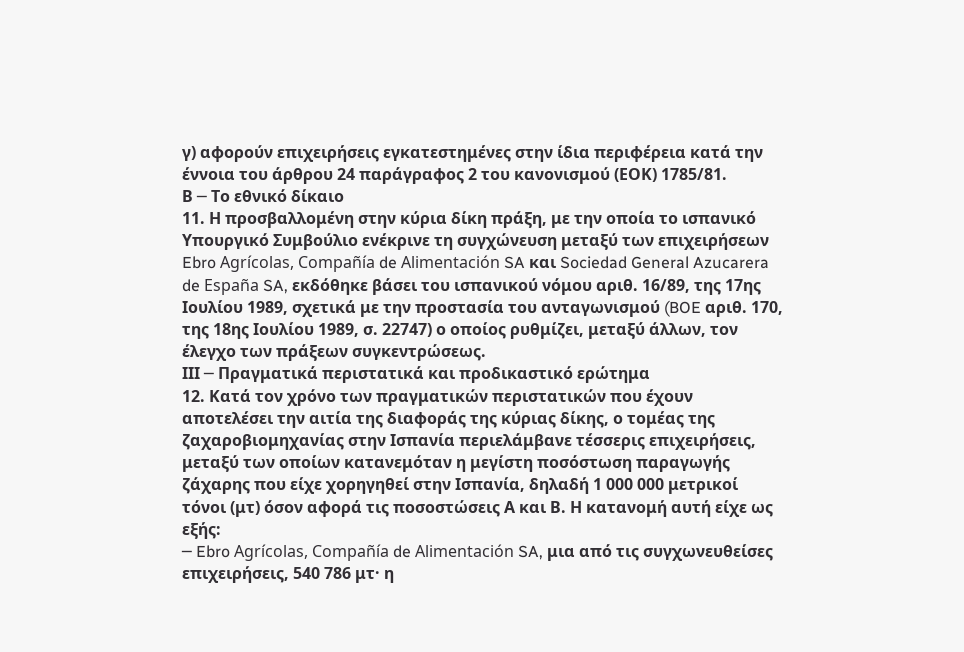γ) αφορούν επιχειρήσεις εγκατεστημένες στην ίδια περιφέρεια κατά την έννοια του άρθρου 24 παράγραφος 2 του κανονισμού (ΕΟΚ) 1785/81.
Β ─ Το εθνικό δίκαιο
11. Η προσβαλλομένη στην κύρια δίκη πράξη, με την οποία το ισπανικό Υπουργικό Συμβούλιο ενέκρινε τη συγχώνευση μεταξύ των επιχειρήσεων Ebro Agrícolas, Compañía de Alimentación SA και Sociedad General Azucarera de España SA, εκδόθηκε βάσει του ισπανικού νόμου αριθ. 16/89, της 17ης Ιουλίου 1989, σχετικά με την προστασία του ανταγωνισμού (BOE αριθ. 170, της 18ης Ιουλίου 1989, σ. 22747) ο οποίος ρυθμίζει, μεταξύ άλλων, τον έλεγχο των πράξεων συγκεντρώσεως.
ΙΙΙ ─ Πραγματικά περιστατικά και προδικαστικό ερώτημα
12. Κατά τον χρόνο των πραγματικών περιστατικών που έχουν αποτελέσει την αιτία της διαφοράς της κύριας δίκης, ο τομέας της ζαχαροβιομηχανίας στην Ισπανία περιελάμβανε τέσσερις επιχειρήσεις, μεταξύ των οποίων κατανεμόταν η μεγίστη ποσόστωση παραγωγής ζάχαρης που είχε χορηγηθεί στην Ισπανία, δηλαδή 1 000 000 μετρικοί τόνοι (μτ) όσον αφορά τις ποσοστώσεις Α και Β. Η κατανομή αυτή είχε ως εξής:
─ Ebro Agrícolas, Compañía de Alimentación SA, μια από τις συγχωνευθείσες επιχειρήσεις, 540 786 μτ· η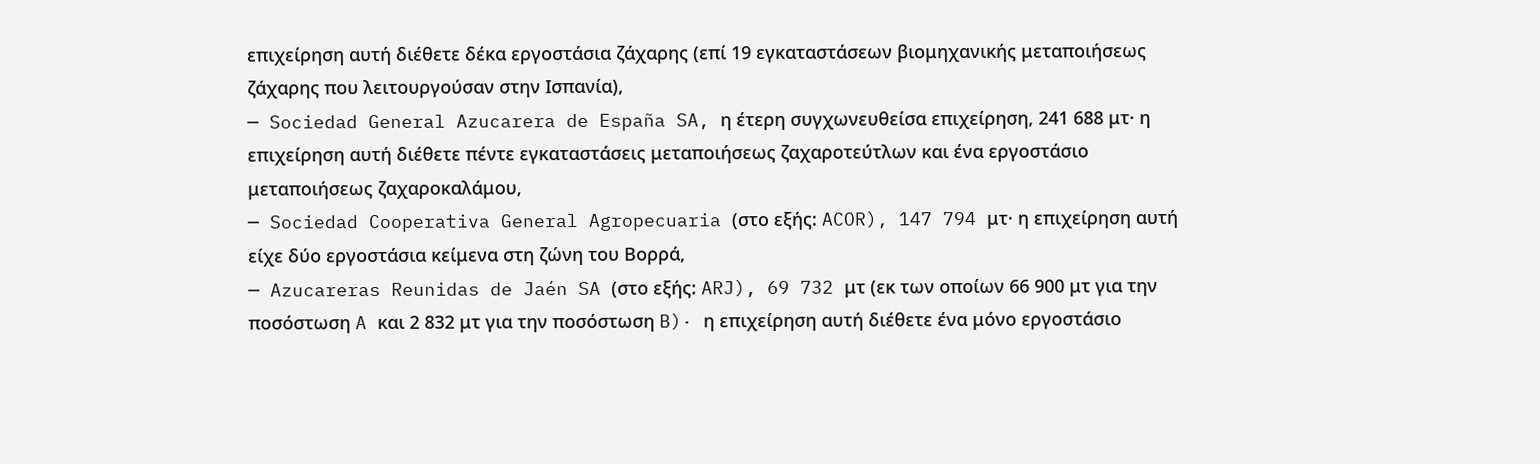επιχείρηση αυτή διέθετε δέκα εργοστάσια ζάχαρης (επί 19 εγκαταστάσεων βιομηχανικής μεταποιήσεως ζάχαρης που λειτουργούσαν στην Ισπανία),
─ Sociedad General Azucarera de España SA, η έτερη συγχωνευθείσα επιχείρηση, 241 688 μτ· η επιχείρηση αυτή διέθετε πέντε εγκαταστάσεις μεταποιήσεως ζαχαροτεύτλων και ένα εργοστάσιο μεταποιήσεως ζαχαροκαλάμου,
─ Sociedad Cooperativa General Agropecuaria (στο εξής: ACOR), 147 794 μτ· η επιχείρηση αυτή είχε δύο εργοστάσια κείμενα στη ζώνη του Βορρά,
─ Azucareras Reunidas de Jaén SA (στο εξής: ARJ), 69 732 μτ (εκ των οποίων 66 900 μτ για την ποσόστωση A και 2 832 μτ για την ποσόστωση B)· η επιχείρηση αυτή διέθετε ένα μόνο εργοστάσιο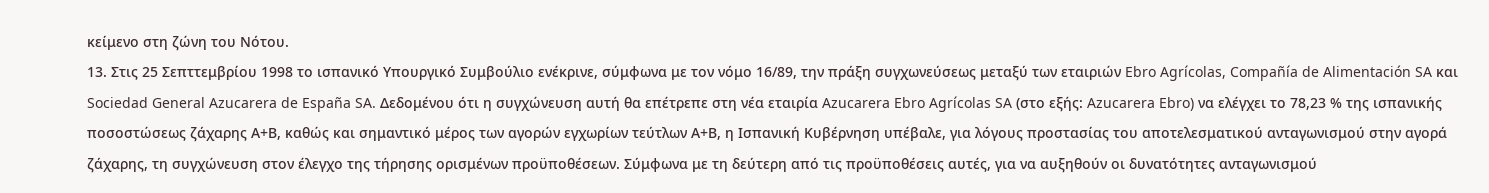κείμενο στη ζώνη του Νότου.
13. Στις 25 Σεπττεμβρίου 1998 το ισπανικό Υπουργικό Συμβούλιο ενέκρινε, σύμφωνα με τον νόμο 16/89, την πράξη συγχωνεύσεως μεταξύ των εταιριών Ebro Agrícolas, Compañía de Alimentación SA και Sociedad General Azucarera de España SA. Δεδομένου ότι η συγχώνευση αυτή θα επέτρεπε στη νέα εταιρία Azucarera Ebro Agrícolas SA (στο εξής: Azucarera Ebro) να ελέγχει το 78,23 % της ισπανικής ποσοστώσεως ζάχαρης Α+Β, καθώς και σημαντικό μέρος των αγορών εγχωρίων τεύτλων Α+Β, η Ισπανική Κυβέρνηση υπέβαλε, για λόγους προστασίας του αποτελεσματικού ανταγωνισμού στην αγορά ζάχαρης, τη συγχώνευση στον έλεγχο της τήρησης ορισμένων προϋποθέσεων. Σύμφωνα με τη δεύτερη από τις προϋποθέσεις αυτές, για να αυξηθούν οι δυνατότητες ανταγωνισμού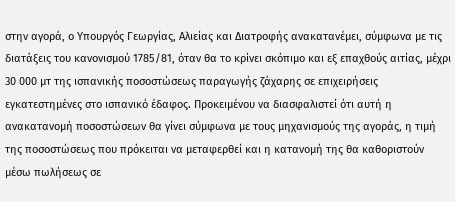στην αγορά, ο Υπουργός Γεωργίας, Αλιείας και Διατροφής ανακατανέμει, σύμφωνα με τις διατάξεις του κανονισμού 1785/81, όταν θα το κρίνει σκόπιμο και εξ επαχθούς αιτίας, μέχρι 30 000 μτ της ισπανικής ποσοστώσεως παραγωγής ζάχαρης σε επιχειρήσεις εγκατεστημένες στο ισπανικό έδαφος. Προκειμένου να διασφαλιστεί ότι αυτή η ανακατανομή ποσοστώσεων θα γίνει σύμφωνα με τους μηχανισμούς της αγοράς, η τιμή της ποσοστώσεως που πρόκειται να μεταφερθεί και η κατανομή της θα καθοριστούν μέσω πωλήσεως σε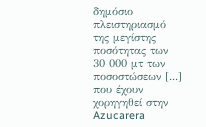δημόσιο πλειστηριασμό της μεγίστης ποσότητας των 30 000 μτ των ποσοστώσεων [...] που έχουν χορηγηθεί στην Azucarera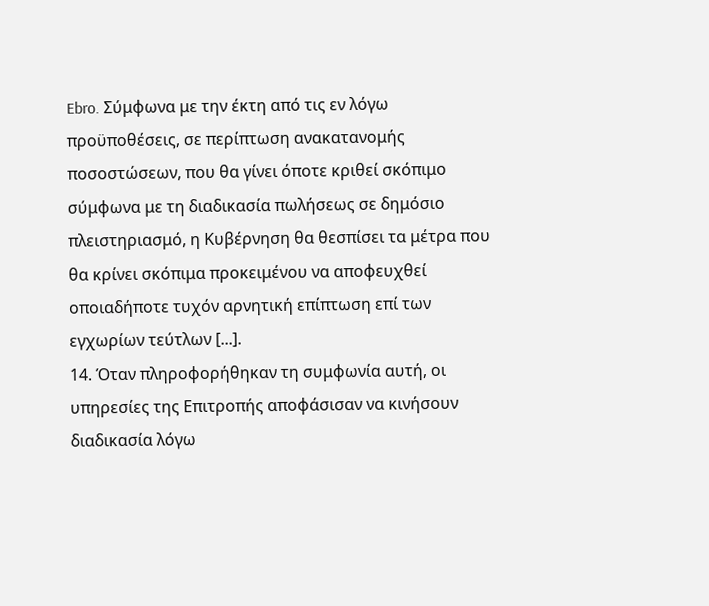Ebro. Σύμφωνα με την έκτη από τις εν λόγω προϋποθέσεις, σε περίπτωση ανακατανομής ποσοστώσεων, που θα γίνει όποτε κριθεί σκόπιμο σύμφωνα με τη διαδικασία πωλήσεως σε δημόσιο πλειστηριασμό, η Κυβέρνηση θα θεσπίσει τα μέτρα που θα κρίνει σκόπιμα προκειμένου να αποφευχθεί οποιαδήποτε τυχόν αρνητική επίπτωση επί των εγχωρίων τεύτλων [...].
14. Όταν πληροφορήθηκαν τη συμφωνία αυτή, οι υπηρεσίες της Επιτροπής αποφάσισαν να κινήσουν διαδικασία λόγω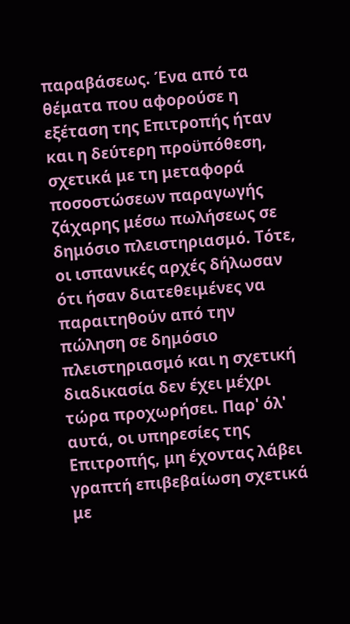παραβάσεως. Ένα από τα θέματα που αφορούσε η εξέταση της Επιτροπής ήταν και η δεύτερη προϋπόθεση, σχετικά με τη μεταφορά ποσοστώσεων παραγωγής ζάχαρης μέσω πωλήσεως σε δημόσιο πλειστηριασμό. Τότε, οι ισπανικές αρχές δήλωσαν ότι ήσαν διατεθειμένες να παραιτηθούν από την πώληση σε δημόσιο πλειστηριασμό και η σχετική διαδικασία δεν έχει μέχρι τώρα προχωρήσει. Παρ' όλ' αυτά, οι υπηρεσίες της Επιτροπής, μη έχοντας λάβει γραπτή επιβεβαίωση σχετικά με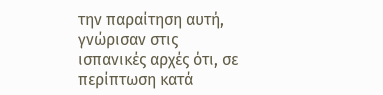την παραίτηση αυτή, γνώρισαν στις ισπανικές αρχές ότι, σε περίπτωση κατά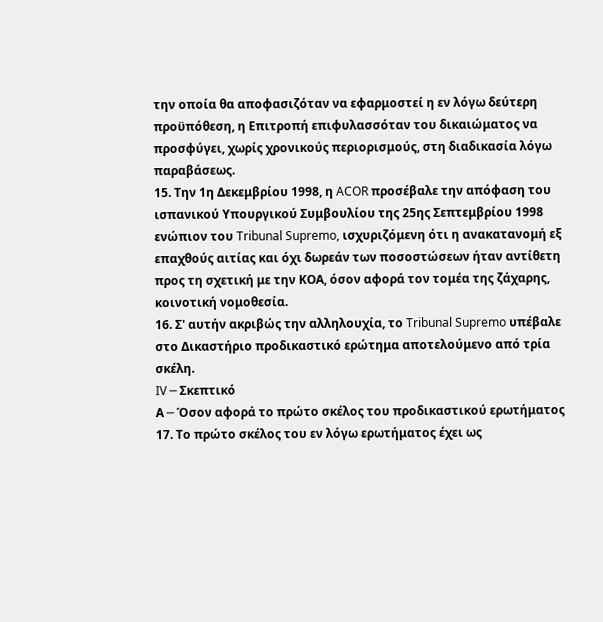την οποία θα αποφασιζόταν να εφαρμοστεί η εν λόγω δεύτερη προϋπόθεση, η Επιτροπή επιφυλασσόταν του δικαιώματος να προσφύγει, χωρίς χρονικούς περιορισμούς, στη διαδικασία λόγω παραβάσεως.
15. Την 1η Δεκεμβρίου 1998, η ACOR προσέβαλε την απόφαση του ισπανικού Υπουργικού Συμβουλίου της 25ης Σεπτεμβρίου 1998 ενώπιον του Tribunal Supremo, ισχυριζόμενη ότι η ανακατανομή εξ επαχθούς αιτίας και όχι δωρεάν των ποσοστώσεων ήταν αντίθετη προς τη σχετική με την ΚΟΑ, όσον αφορά τον τομέα της ζάχαρης, κοινοτική νομοθεσία.
16. Σ' αυτήν ακριβώς την αλληλουχία, το Tribunal Supremo υπέβαλε στο Δικαστήριο προδικαστικό ερώτημα αποτελούμενο από τρία σκέλη.
IV ─ Σκεπτικό
Α ─ Όσον αφορά το πρώτο σκέλος του προδικαστικού ερωτήματος
17. Το πρώτο σκέλος του εν λόγω ερωτήματος έχει ως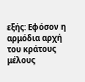εξής: Εφόσον η αρμόδια αρχή του κράτους μέλους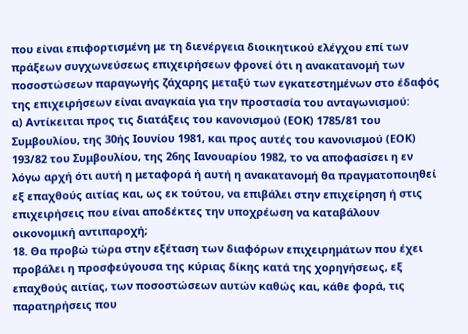που είναι επιφορτισμένη με τη διενέργεια διοικητικού ελέγχου επί των πράξεων συγχωνεύσεως επιχειρήσεων φρονεί ότι η ανακατανομή των ποσοστώσεων παραγωγής ζάχαρης μεταξύ των εγκατεστημένων στο έδαφός της επιχειρήσεων είναι αναγκαία για την προστασία του ανταγωνισμού:
α) Αντίκειται προς τις διατάξεις του κανονισμού (ΕΟΚ) 1785/81 του Συμβουλίου, της 30ής Ιουνίου 1981, και προς αυτές του κανονισμού (ΕΟΚ) 193/82 του Συμβουλίου, της 26ης Ιανουαρίου 1982, το να αποφασίσει η εν λόγω αρχή ότι αυτή η μεταφορά ή αυτή η ανακατανομή θα πραγματοποιηθεί εξ επαχθούς αιτίας και, ως εκ τούτου, να επιβάλει στην επιχείρηση ή στις επιχειρήσεις που είναι αποδέκτες την υποχρέωση να καταβάλουν οικονομική αντιπαροχή;
18. Θα προβώ τώρα στην εξέταση των διαφόρων επιχειρημάτων που έχει προβάλει η προσφεύγουσα της κύριας δίκης κατά της χορηγήσεως, εξ επαχθούς αιτίας, των ποσοστώσεων αυτών καθώς και, κάθε φορά, τις παρατηρήσεις που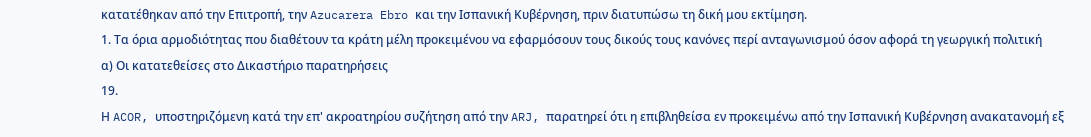κατατέθηκαν από την Επιτροπή, την Azucarera Ebro και την Ισπανική Κυβέρνηση, πριν διατυπώσω τη δική μου εκτίμηση.
1. Τα όρια αρμοδιότητας που διαθέτουν τα κράτη μέλη προκειμένου να εφαρμόσουν τους δικούς τους κανόνες περί ανταγωνισμού όσον αφορά τη γεωργική πολιτική
α) Οι κατατεθείσες στο Δικαστήριο παρατηρήσεις
19.
Η ACOR, υποστηριζόμενη κατά την επ' ακροατηρίου συζήτηση από την ARJ, παρατηρεί ότι η επιβληθείσα εν προκειμένω από την Ισπανική Κυβέρνηση ανακατανομή εξ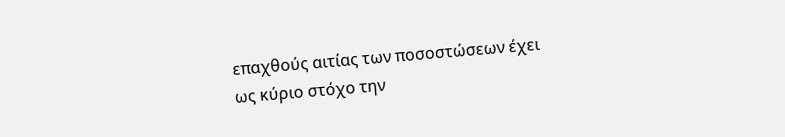επαχθούς αιτίας των ποσοστώσεων έχει ως κύριο στόχο την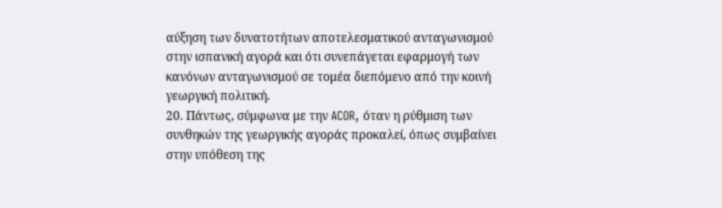αύξηση των δυνατοτήτων αποτελεσματικού ανταγωνισμού στην ισπανική αγορά και ότι συνεπάγεται εφαρμογή των κανόνων ανταγωνισμού σε τομέα διεπόμενο από την κοινή γεωργική πολιτική.
20. Πάντως, σύμφωνα με την ACOR, όταν η ρύθμιση των συνθηκών της γεωργικής αγοράς προκαλεί, όπως συμβαίνει στην υπόθεση της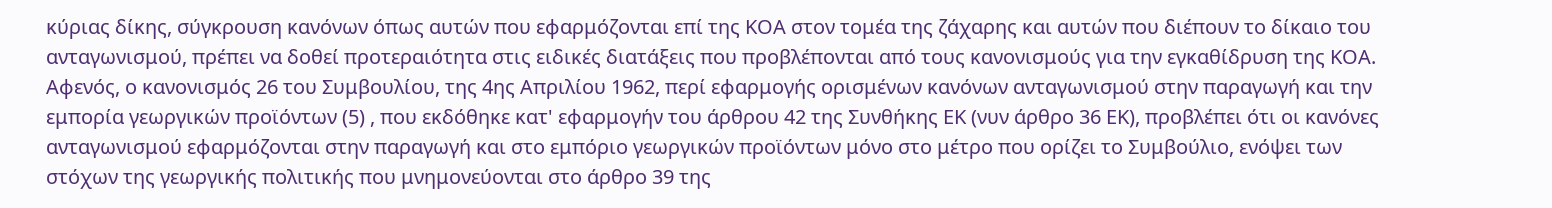κύριας δίκης, σύγκρουση κανόνων όπως αυτών που εφαρμόζονται επί της ΚΟΑ στον τομέα της ζάχαρης και αυτών που διέπουν το δίκαιο του ανταγωνισμού, πρέπει να δοθεί προτεραιότητα στις ειδικές διατάξεις που προβλέπονται από τους κανονισμούς για την εγκαθίδρυση της ΚΟΑ. Αφενός, ο κανονισμός 26 του Συμβουλίου, της 4ης Απριλίου 1962, περί εφαρμογής ορισμένων κανόνων ανταγωνισμού στην παραγωγή και την εμπορία γεωργικών προϊόντων (5) , που εκδόθηκε κατ' εφαρμογήν του άρθρου 42 της Συνθήκης ΕΚ (νυν άρθρο 36 ΕΚ), προβλέπει ότι οι κανόνες ανταγωνισμού εφαρμόζονται στην παραγωγή και στο εμπόριο γεωργικών προϊόντων μόνο στο μέτρο που ορίζει το Συμβούλιο, ενόψει των στόχων της γεωργικής πολιτικής που μνημονεύονται στο άρθρο 39 της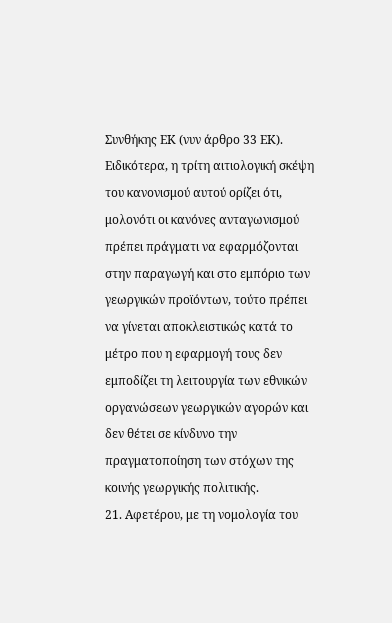Συνθήκης ΕΚ (νυν άρθρο 33 ΕΚ). Ειδικότερα, η τρίτη αιτιολογική σκέψη του κανονισμού αυτού ορίζει ότι, μολονότι οι κανόνες ανταγωνισμού πρέπει πράγματι να εφαρμόζονται στην παραγωγή και στο εμπόριο των γεωργικών προϊόντων, τούτο πρέπει να γίνεται αποκλειστικώς κατά το μέτρο που η εφαρμογή τους δεν εμποδίζει τη λειτουργία των εθνικών οργανώσεων γεωργικών αγορών και δεν θέτει σε κίνδυνο την πραγματοποίηση των στόχων της κοινής γεωργικής πολιτικής.
21. Αφετέρου, με τη νομολογία του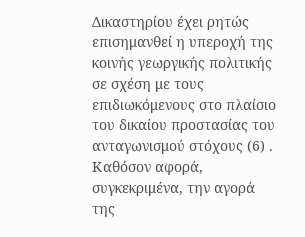Δικαστηρίου έχει ρητώς επισημανθεί η υπεροχή της κοινής γεωργικής πολιτικής σε σχέση με τους επιδιωκόμενους στο πλαίσιο του δικαίου προστασίας του ανταγωνισμού στόχους (6) . Καθόσον αφορά, συγκεκριμένα, την αγορά της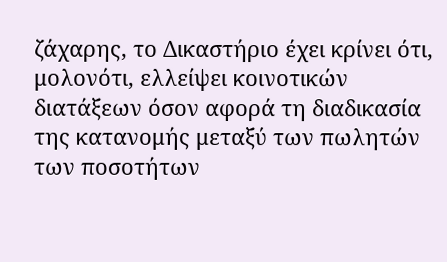ζάχαρης, το Δικαστήριο έχει κρίνει ότι, μολονότι, ελλείψει κοινοτικών διατάξεων όσον αφορά τη διαδικασία της κατανομής μεταξύ των πωλητών των ποσοτήτων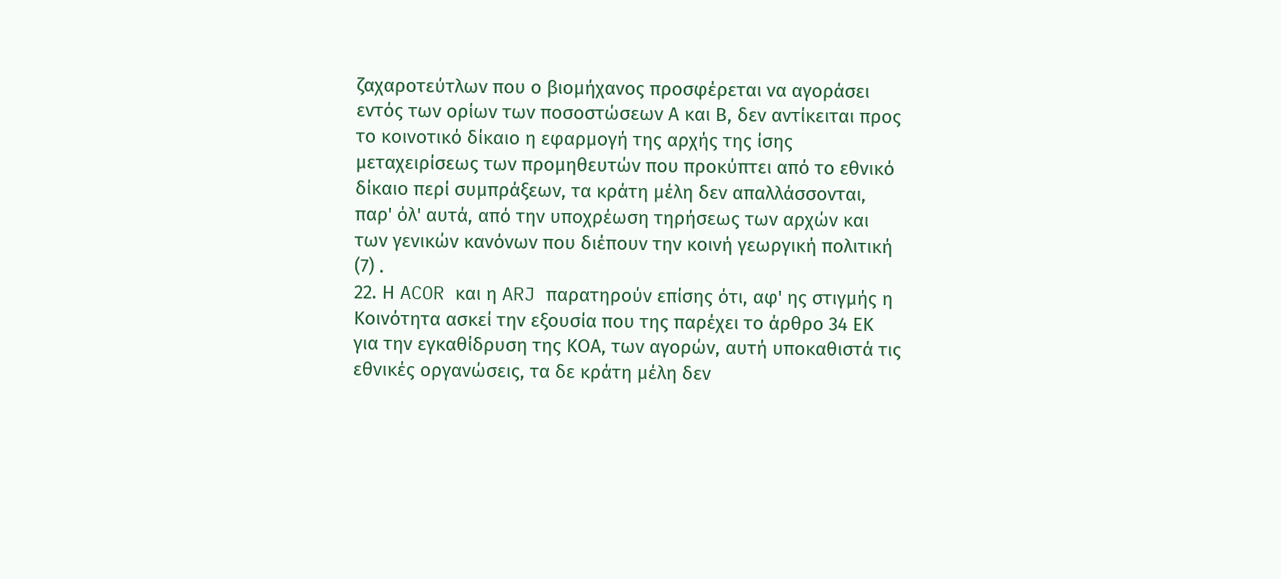ζαχαροτεύτλων που ο βιομήχανος προσφέρεται να αγοράσει εντός των ορίων των ποσοστώσεων Α και Β, δεν αντίκειται προς το κοινοτικό δίκαιο η εφαρμογή της αρχής της ίσης μεταχειρίσεως των προμηθευτών που προκύπτει από το εθνικό δίκαιο περί συμπράξεων, τα κράτη μέλη δεν απαλλάσσονται, παρ' όλ' αυτά, από την υποχρέωση τηρήσεως των αρχών και των γενικών κανόνων που διέπουν την κοινή γεωργική πολιτική (7) .
22. Η ACOR και η ARJ παρατηρούν επίσης ότι, αφ' ης στιγμής η Κοινότητα ασκεί την εξουσία που της παρέχει το άρθρο 34 ΕΚ για την εγκαθίδρυση της ΚΟΑ, των αγορών, αυτή υποκαθιστά τις εθνικές οργανώσεις, τα δε κράτη μέλη δεν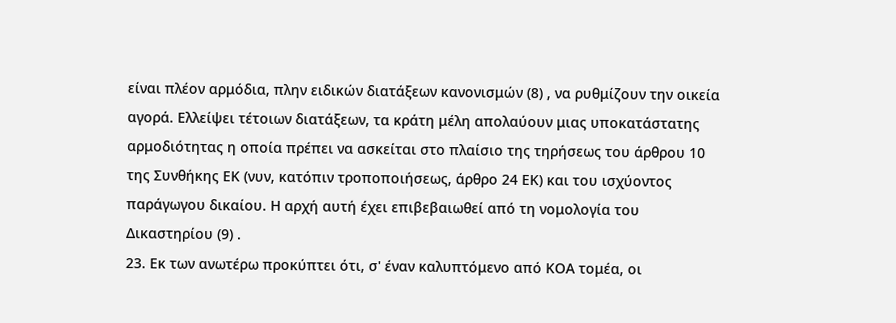είναι πλέον αρμόδια, πλην ειδικών διατάξεων κανονισμών (8) , να ρυθμίζουν την οικεία αγορά. Ελλείψει τέτοιων διατάξεων, τα κράτη μέλη απολαύουν μιας υποκατάστατης αρμοδιότητας η οποία πρέπει να ασκείται στο πλαίσιο της τηρήσεως του άρθρου 10 της Συνθήκης ΕΚ (νυν, κατόπιν τροποποιήσεως, άρθρο 24 ΕΚ) και του ισχύοντος παράγωγου δικαίου. Η αρχή αυτή έχει επιβεβαιωθεί από τη νομολογία του Δικαστηρίου (9) .
23. Εκ των ανωτέρω προκύπτει ότι, σ' έναν καλυπτόμενο από ΚΟΑ τομέα, οι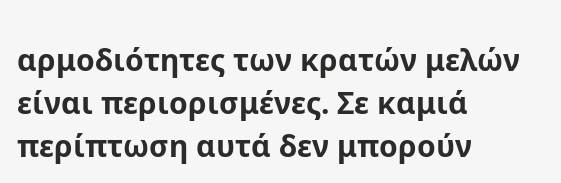αρμοδιότητες των κρατών μελών είναι περιορισμένες. Σε καμιά περίπτωση αυτά δεν μπορούν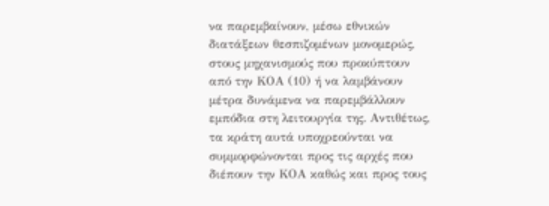να παρεμβαίνουν, μέσω εθνικών διατάξεων θεσπιζομένων μονομερώς, στους μηχανισμούς που προκύπτουν από την ΚΟΑ (10) ή να λαμβάνουν μέτρα δυνάμενα να παρεμβάλλουν εμπόδια στη λειτουργία της. Αντιθέτως, τα κράτη αυτά υποχρεούνται να συμμορφώνονται προς τις αρχές που διέπουν την ΚΟΑ καθώς και προς τους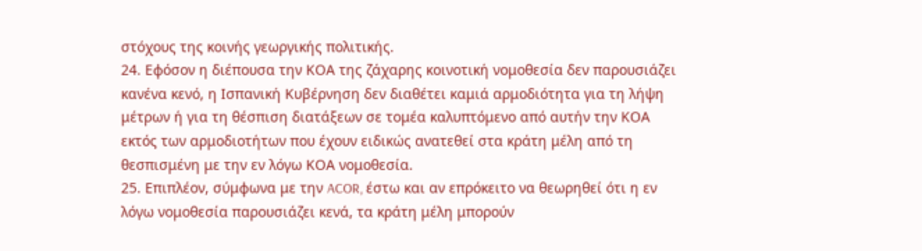στόχους της κοινής γεωργικής πολιτικής.
24. Εφόσον η διέπουσα την ΚΟΑ της ζάχαρης κοινοτική νομοθεσία δεν παρουσιάζει κανένα κενό, η Ισπανική Κυβέρνηση δεν διαθέτει καμιά αρμοδιότητα για τη λήψη μέτρων ή για τη θέσπιση διατάξεων σε τομέα καλυπτόμενο από αυτήν την ΚΟΑ εκτός των αρμοδιοτήτων που έχουν ειδικώς ανατεθεί στα κράτη μέλη από τη θεσπισμένη με την εν λόγω ΚΟΑ νομοθεσία.
25. Επιπλέον, σύμφωνα με την ACOR, έστω και αν επρόκειτο να θεωρηθεί ότι η εν λόγω νομοθεσία παρουσιάζει κενά, τα κράτη μέλη μπορούν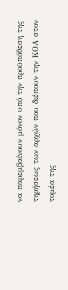να παρεμβαίνουν μόνον υπό την προϋπόθεση της τηρήσεως των αρχών που διέπουν την ΚΟΑ στον τομέα της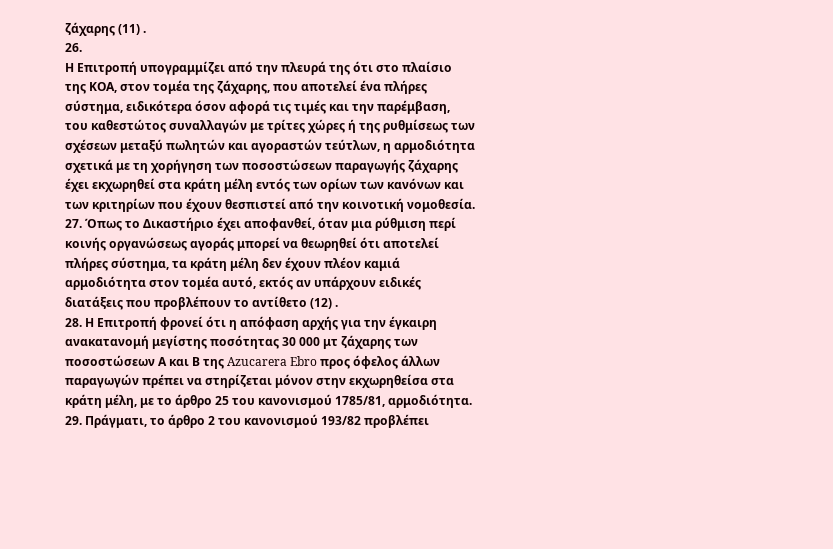ζάχαρης (11) .
26.
Η Επιτροπή υπογραμμίζει από την πλευρά της ότι στο πλαίσιο της ΚΟΑ, στον τομέα της ζάχαρης, που αποτελεί ένα πλήρες σύστημα, ειδικότερα όσον αφορά τις τιμές και την παρέμβαση, του καθεστώτος συναλλαγών με τρίτες χώρες ή της ρυθμίσεως των σχέσεων μεταξύ πωλητών και αγοραστών τεύτλων, η αρμοδιότητα σχετικά με τη χορήγηση των ποσοστώσεων παραγωγής ζάχαρης έχει εκχωρηθεί στα κράτη μέλη εντός των ορίων των κανόνων και των κριτηρίων που έχουν θεσπιστεί από την κοινοτική νομοθεσία.
27. Όπως το Δικαστήριο έχει αποφανθεί, όταν μια ρύθμιση περί κοινής οργανώσεως αγοράς μπορεί να θεωρηθεί ότι αποτελεί πλήρες σύστημα, τα κράτη μέλη δεν έχουν πλέον καμιά αρμοδιότητα στον τομέα αυτό, εκτός αν υπάρχουν ειδικές διατάξεις που προβλέπουν το αντίθετο (12) .
28. Η Επιτροπή φρονεί ότι η απόφαση αρχής για την έγκαιρη ανακατανομή μεγίστης ποσότητας 30 000 μτ ζάχαρης των ποσοστώσεων Α και Β της Azucarera Ebro προς όφελος άλλων παραγωγών πρέπει να στηρίζεται μόνον στην εκχωρηθείσα στα κράτη μέλη, με το άρθρο 25 του κανονισμού 1785/81, αρμοδιότητα.
29. Πράγματι, το άρθρο 2 του κανονισμού 193/82 προβλέπει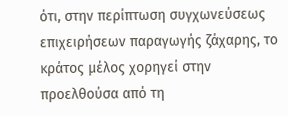ότι, στην περίπτωση συγχωνεύσεως επιχειρήσεων παραγωγής ζάχαρης, το κράτος μέλος χορηγεί στην προελθούσα από τη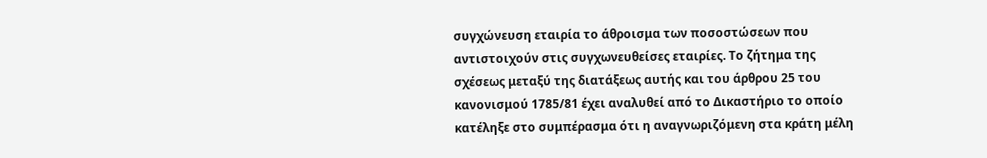συγχώνευση εταιρία το άθροισμα των ποσοστώσεων που αντιστοιχούν στις συγχωνευθείσες εταιρίες. Το ζήτημα της σχέσεως μεταξύ της διατάξεως αυτής και του άρθρου 25 του κανονισμού 1785/81 έχει αναλυθεί από το Δικαστήριο το οποίο κατέληξε στο συμπέρασμα ότι η αναγνωριζόμενη στα κράτη μέλη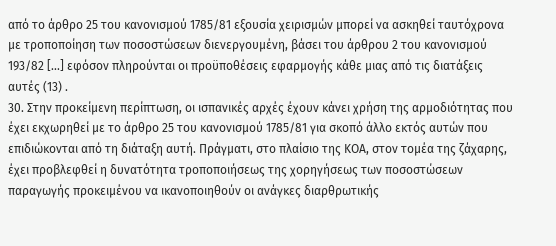από το άρθρο 25 του κανονισμού 1785/81 εξουσία χειρισμών μπορεί να ασκηθεί ταυτόχρονα με τροποποίηση των ποσοστώσεων διενεργουμένη, βάσει του άρθρου 2 του κανονισμού 193/82 [...] εφόσον πληρούνται οι προϋποθέσεις εφαρμογής κάθε μιας από τις διατάξεις αυτές (13) .
30. Στην προκείμενη περίπτωση, οι ισπανικές αρχές έχουν κάνει χρήση της αρμοδιότητας που έχει εκχωρηθεί με το άρθρο 25 του κανονισμού 1785/81 για σκοπό άλλο εκτός αυτών που επιδιώκονται από τη διάταξη αυτή. Πράγματι, στο πλαίσιο της ΚΟΑ, στον τομέα της ζάχαρης, έχει προβλεφθεί η δυνατότητα τροποποιήσεως της χορηγήσεως των ποσοστώσεων παραγωγής προκειμένου να ικανοποιηθούν οι ανάγκες διαρθρωτικής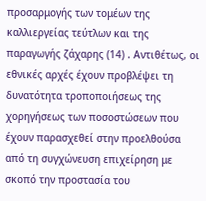προσαρμογής των τομέων της καλλιεργείας τεύτλων και της παραγωγής ζάχαρης (14) . Αντιθέτως, οι εθνικές αρχές έχουν προβλέψει τη δυνατότητα τροποποιήσεως της χορηγήσεως των ποσοστώσεων που έχουν παρασχεθεί στην προελθούσα από τη συγχώνευση επιχείρηση με σκοπό την προστασία του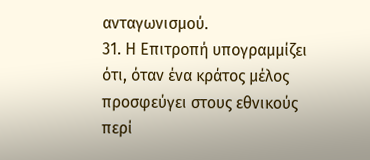ανταγωνισμού.
31. Η Επιτροπή υπογραμμίζει ότι, όταν ένα κράτος μέλος προσφεύγει στους εθνικούς περί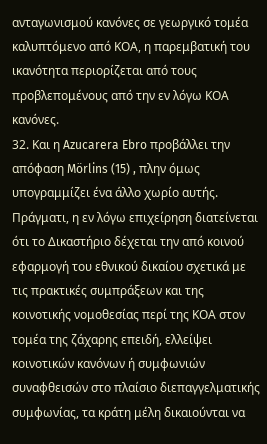ανταγωνισμού κανόνες σε γεωργικό τομέα καλυπτόμενο από ΚΟΑ, η παρεμβατική του ικανότητα περιορίζεται από τους προβλεπομένους από την εν λόγω ΚΟΑ κανόνες.
32. Και η Azucarera Ebro προβάλλει την απόφαση Mörlins (15) , πλην όμως υπογραμμίζει ένα άλλο χωρίο αυτής. Πράγματι, η εν λόγω επιχείρηση διατείνεται ότι το Δικαστήριο δέχεται την από κοινού εφαρμογή του εθνικού δικαίου σχετικά με τις πρακτικές συμπράξεων και της κοινοτικής νομοθεσίας περί της ΚΟΑ στον τομέα της ζάχαρης επειδή, ελλείψει κοινοτικών κανόνων ή συμφωνιών συναφθεισών στο πλαίσιο διεπαγγελματικής συμφωνίας, τα κράτη μέλη δικαιούνται να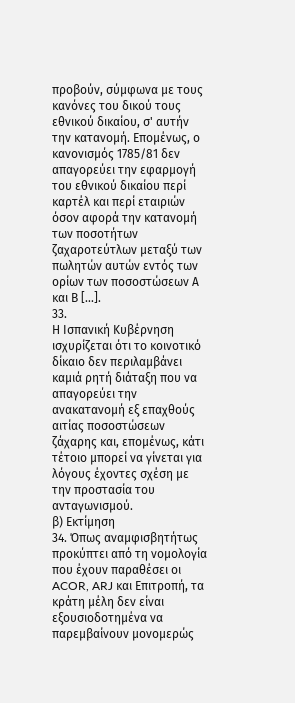προβούν, σύμφωνα με τους κανόνες του δικού τους εθνικού δικαίου, σ' αυτήν την κατανομή. Επομένως, ο κανονισμός 1785/81 δεν απαγορεύει την εφαρμογή του εθνικού δικαίου περί καρτέλ και περί εταιριών όσον αφορά την κατανομή των ποσοτήτων ζαχαροτεύτλων μεταξύ των πωλητών αυτών εντός των ορίων των ποσοστώσεων Α και Β [...].
33.
Η Ισπανική Κυβέρνηση ισχυρίζεται ότι το κοινοτικό δίκαιο δεν περιλαμβάνει καμιά ρητή διάταξη που να απαγορεύει την ανακατανομή εξ επαχθούς αιτίας ποσοστώσεων ζάχαρης και, επομένως, κάτι τέτοιο μπορεί να γίνεται για λόγους έχοντες σχέση με την προστασία του ανταγωνισμού.
β) Εκτίμηση
34. Όπως αναμφισβητήτως προκύπτει από τη νομολογία που έχουν παραθέσει οι ACOR, ARJ και Επιτροπή, τα κράτη μέλη δεν είναι εξουσιοδοτημένα να παρεμβαίνουν μονομερώς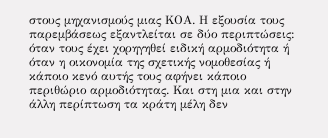στους μηχανισμούς μιας ΚΟΑ. Η εξουσία τους παρεμβάσεως εξαντλείται σε δύο περιπτώσεις: όταν τους έχει χορηγηθεί ειδική αρμοδιότητα ή όταν η οικονομία της σχετικής νομοθεσίας ή κάποιο κενό αυτής τους αφήνει κάποιο περιθώριο αρμοδιότητας. Και στη μια και στην άλλη περίπτωση τα κράτη μέλη δεν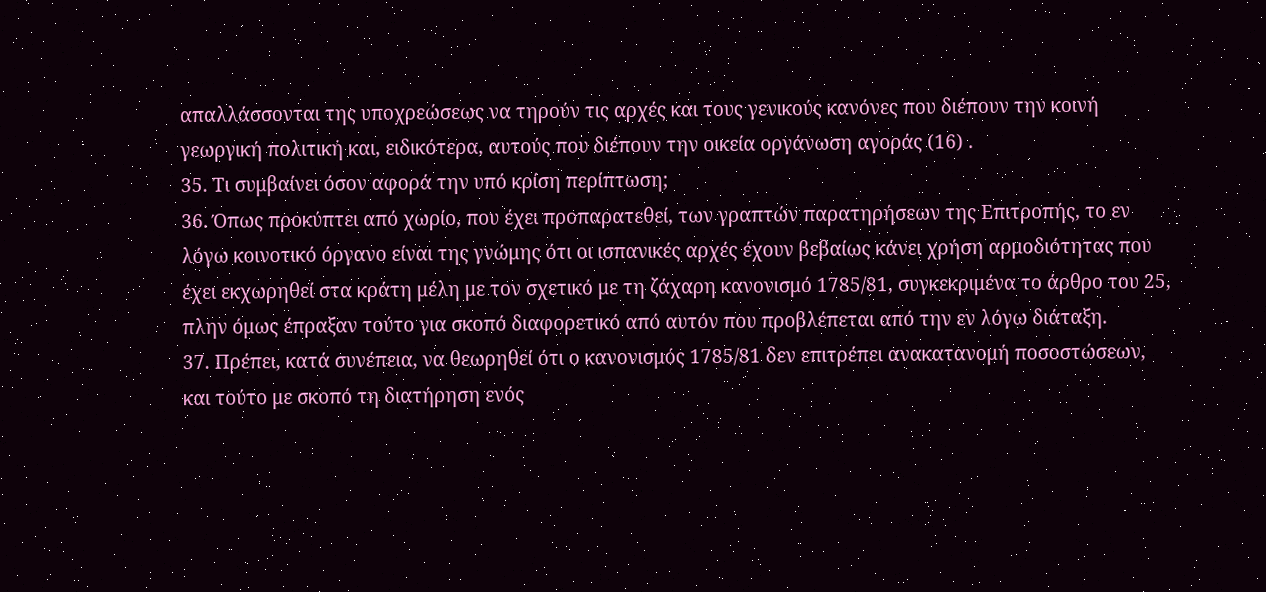απαλλάσσονται της υποχρεώσεως να τηρούν τις αρχές και τους γενικούς κανόνες που διέπουν την κοινή γεωργική πολιτική και, ειδικότερα, αυτούς που διέπουν την οικεία οργάνωση αγοράς (16) .
35. Τι συμβαίνει όσον αφορά την υπό κρίση περίπτωση;
36. Όπως προκύπτει από χωρίο, που έχει προπαρατεθεί, των γραπτών παρατηρήσεων της Επιτροπής, το εν λόγω κοινοτικό όργανο είναι της γνώμης ότι οι ισπανικές αρχές έχουν βεβαίως κάνει χρήση αρμοδιότητας που έχει εκχωρηθεί στα κράτη μέλη με τον σχετικό με τη ζάχαρη κανονισμό 1785/81, συγκεκριμένα το άρθρο του 25, πλην όμως έπραξαν τούτο για σκοπό διαφορετικό από αυτόν που προβλέπεται από την εν λόγω διάταξη.
37. Πρέπει, κατά συνέπεια, να θεωρηθεί ότι ο κανονισμός 1785/81 δεν επιτρέπει ανακατανομή ποσοστώσεων, και τούτο με σκοπό τη διατήρηση ενός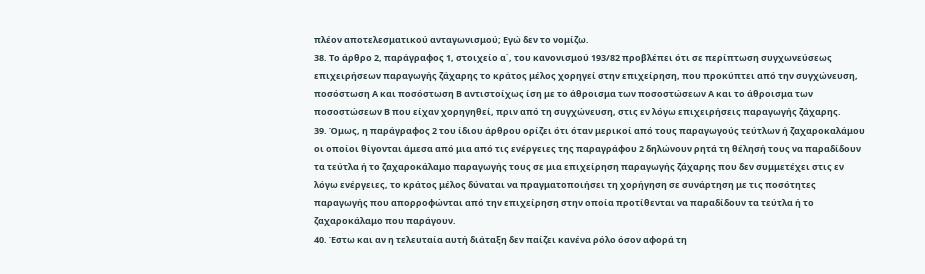πλέον αποτελεσματικού ανταγωνισμού; Εγώ δεν το νομίζω.
38. Το άρθρο 2, παράγραφος 1, στοιχείο α΄, του κανονισμού 193/82 προβλέπει ότι σε περίπτωση συγχωνεύσεως επιχειρήσεων παραγωγής ζάχαρης το κράτος μέλος χορηγεί στην επιχείρηση, που προκύπτει από την συγχώνευση, ποσόστωση Α και ποσόστωση Β αντιστοίχως ίση με το άθροισμα των ποσοστώσεων Α και το άθροισμα των ποσοστώσεων Β που είχαν χορηγηθεί, πριν από τη συγχώνευση, στις εν λόγω επιχειρήσεις παραγωγής ζάχαρης.
39. Όμως, η παράγραφος 2 του ίδιου άρθρου ορίζει ότι όταν μερικοί από τους παραγωγούς τεύτλων ή ζαχαροκαλάμου οι οποίοι θίγονται άμεσα από μια από τις ενέργειες της παραγράφου 2 δηλώνουν ρητά τη θέλησή τους να παραδίδουν τα τεύτλα ή το ζαχαροκάλαμο παραγωγής τους σε μια επιχείρηση παραγωγής ζάχαρης που δεν συμμετέχει στις εν λόγω ενέργειες, το κράτος μέλος δύναται να πραγματοποιήσει τη χορήγηση σε συνάρτηση με τις ποσότητες παραγωγής που απορροφώνται από την επιχείρηση στην οποία προτίθενται να παραδίδουν τα τεύτλα ή το ζαχαροκάλαμο που παράγουν.
40. Έστω και αν η τελευταία αυτή διάταξη δεν παίζει κανένα ρόλο όσον αφορά τη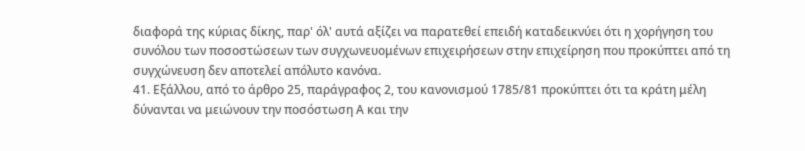διαφορά της κύριας δίκης, παρ' όλ' αυτά αξίζει να παρατεθεί επειδή καταδεικνύει ότι η χορήγηση του συνόλου των ποσοστώσεων των συγχωνευομένων επιχειρήσεων στην επιχείρηση που προκύπτει από τη συγχώνευση δεν αποτελεί απόλυτο κανόνα.
41. Εξάλλου, από το άρθρο 25, παράγραφος 2, του κανονισμού 1785/81 προκύπτει ότι τα κράτη μέλη δύνανται να μειώνουν την ποσόστωση Α και την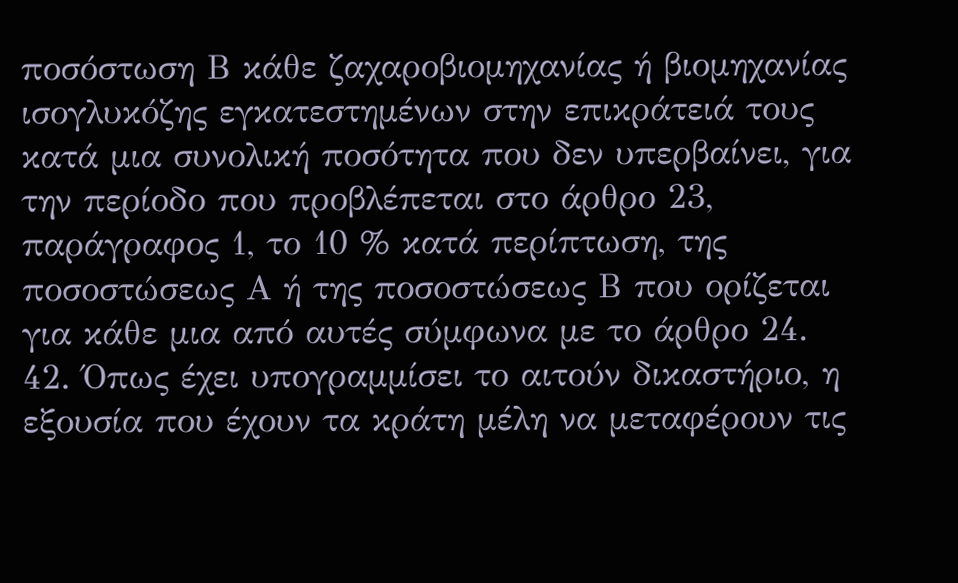ποσόστωση Β κάθε ζαχαροβιομηχανίας ή βιομηχανίας ισογλυκόζης εγκατεστημένων στην επικράτειά τους κατά μια συνολική ποσότητα που δεν υπερβαίνει, για την περίοδο που προβλέπεται στο άρθρο 23, παράγραφος 1, το 10 % κατά περίπτωση, της ποσοστώσεως Α ή της ποσοστώσεως Β που ορίζεται για κάθε μια από αυτές σύμφωνα με το άρθρο 24.
42. Όπως έχει υπογραμμίσει το αιτούν δικαστήριο, η εξουσία που έχουν τα κράτη μέλη να μεταφέρουν τις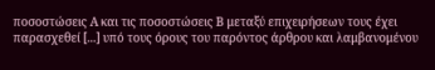ποσοστώσεις Α και τις ποσοστώσεις Β μεταξύ επιχειρήσεων τους έχει παρασχεθεί [...] υπό τους όρους του παρόντος άρθρου και λαμβανομένου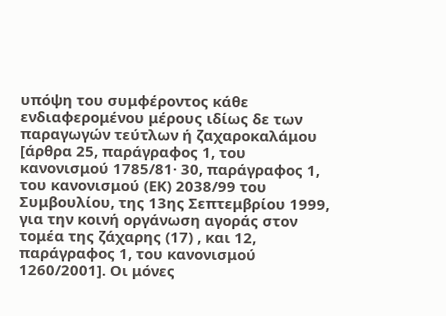υπόψη του συμφέροντος κάθε ενδιαφερομένου μέρους ιδίως δε των παραγωγών τεύτλων ή ζαχαροκαλάμου [άρθρα 25, παράγραφος 1, του κανονισμού 1785/81· 30, παράγραφος 1, του κανονισμού (ΕΚ) 2038/99 του Συμβουλίου, της 13ης Σεπτεμβρίου 1999, για την κοινή οργάνωση αγοράς στον τομέα της ζάχαρης (17) , και 12, παράγραφος 1, του κανονισμού 1260/2001]. Οι μόνες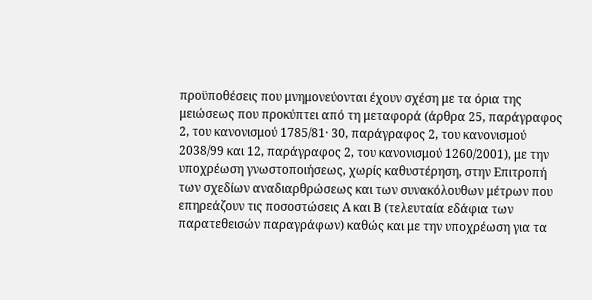προϋποθέσεις που μνημονεύονται έχουν σχέση με τα όρια της μειώσεως που προκύπτει από τη μεταφορά (άρθρα 25, παράγραφος 2, του κανονισμού 1785/81· 30, παράγραφος 2, του κανονισμού 2038/99 και 12, παράγραφος 2, του κανονισμού 1260/2001), με την υποχρέωση γνωστοποιήσεως, χωρίς καθυστέρηση, στην Επιτροπή των σχεδίων αναδιαρθρώσεως και των συνακόλουθων μέτρων που επηρεάζουν τις ποσοστώσεις Α και Β (τελευταία εδάφια των παρατεθεισών παραγράφων) καθώς και με την υποχρέωση για τα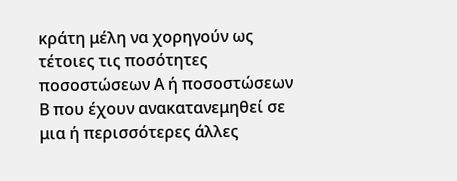κράτη μέλη να χορηγούν ως τέτοιες τις ποσότητες ποσοστώσεων Α ή ποσοστώσεων Β που έχουν ανακατανεμηθεί σε μια ή περισσότερες άλλες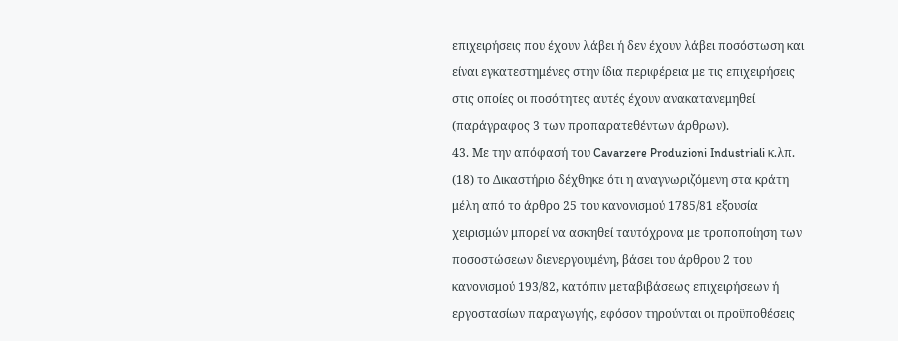επιχειρήσεις που έχουν λάβει ή δεν έχουν λάβει ποσόστωση και είναι εγκατεστημένες στην ίδια περιφέρεια με τις επιχειρήσεις στις οποίες οι ποσότητες αυτές έχουν ανακατανεμηθεί (παράγραφος 3 των προπαρατεθέντων άρθρων).
43. Με την απόφασή του Cavarzere Produzioni Industriali κ.λπ. (18) το Δικαστήριο δέχθηκε ότι η αναγνωριζόμενη στα κράτη μέλη από το άρθρο 25 του κανονισμού 1785/81 εξουσία χειρισμών μπορεί να ασκηθεί ταυτόχρονα με τροποποίηση των ποσοστώσεων διενεργουμένη, βάσει του άρθρου 2 του κανονισμού 193/82, κατόπιν μεταβιβάσεως επιχειρήσεων ή εργοστασίων παραγωγής, εφόσον τηρούνται οι προϋποθέσεις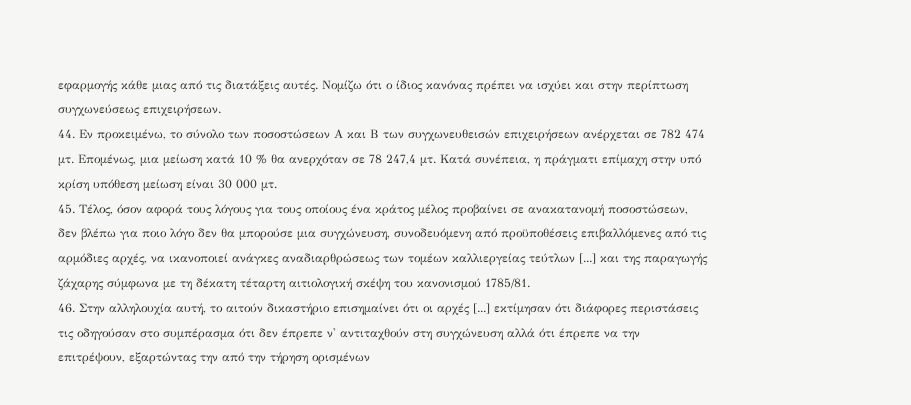εφαρμογής κάθε μιας από τις διατάξεις αυτές. Νομίζω ότι ο ίδιος κανόνας πρέπει να ισχύει και στην περίπτωση συγχωνεύσεως επιχειρήσεων.
44. Εν προκειμένω, το σύνολο των ποσοστώσεων Α και Β των συγχωνευθεισών επιχειρήσεων ανέρχεται σε 782 474 μτ. Επομένως, μια μείωση κατά 10 % θα ανερχόταν σε 78 247,4 μτ. Κατά συνέπεια, η πράγματι επίμαχη στην υπό κρίση υπόθεση μείωση είναι 30 000 μτ.
45. Τέλος, όσον αφορά τους λόγους για τους οποίους ένα κράτος μέλος προβαίνει σε ανακατανομή ποσοστώσεων, δεν βλέπω για ποιο λόγο δεν θα μπορούσε μια συγχώνευση, συνοδευόμενη από προϋποθέσεις επιβαλλόμενες από τις αρμόδιες αρχές, να ικανοποιεί ανάγκες αναδιαρθρώσεως των τομέων καλλιεργείας τεύτλων [...] και της παραγωγής ζάχαρης σύμφωνα με τη δέκατη τέταρτη αιτιολογική σκέψη του κανονισμού 1785/81.
46. Στην αλληλουχία αυτή, το αιτούν δικαστήριο επισημαίνει ότι οι αρχές [...] εκτίμησαν ότι διάφορες περιστάσεις τις οδηγούσαν στο συμπέρασμα ότι δεν έπρεπε ν' αντιταχθούν στη συγχώνευση αλλά ότι έπρεπε να την επιτρέψουν, εξαρτώντας την από την τήρηση ορισμένων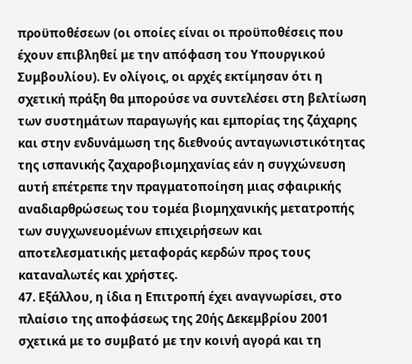προϋποθέσεων (οι οποίες είναι οι προϋποθέσεις που έχουν επιβληθεί με την απόφαση του Υπουργικού Συμβουλίου). Εν ολίγοις, οι αρχές εκτίμησαν ότι η σχετική πράξη θα μπορούσε να συντελέσει στη βελτίωση των συστημάτων παραγωγής και εμπορίας της ζάχαρης και στην ενδυνάμωση της διεθνούς ανταγωνιστικότητας της ισπανικής ζαχαροβιομηχανίας εάν η συγχώνευση αυτή επέτρεπε την πραγματοποίηση μιας σφαιρικής αναδιαρθρώσεως του τομέα βιομηχανικής μετατροπής των συγχωνευομένων επιχειρήσεων και αποτελεσματικής μεταφοράς κερδών προς τους καταναλωτές και χρήστες.
47. Εξάλλου, η ίδια η Επιτροπή έχει αναγνωρίσει, στο πλαίσιο της αποφάσεως της 20ής Δεκεμβρίου 2001 σχετικά με το συμβατό με την κοινή αγορά και τη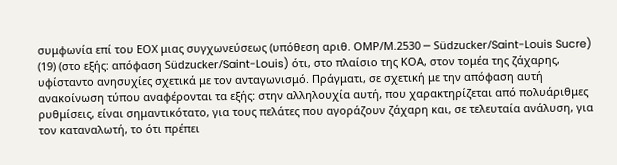συμφωνία επί του ΕΟΧ μιας συγχωνεύσεως (υπόθεση αριθ. ΟΜΡ/Μ.2530 ─ Südzucker/Saint-Louis Sucre) (19) (στο εξής: απόφαση Südzucker/Saint-Louis) ότι, στο πλαίσιο της ΚΟΑ, στον τομέα της ζάχαρης, υφίσταντο ανησυχίες σχετικά με τον ανταγωνισμό. Πράγματι, σε σχετική με την απόφαση αυτή ανακοίνωση τύπου αναφέρονται τα εξής: στην αλληλουχία αυτή, που χαρακτηρίζεται από πολυάριθμες ρυθμίσεις, είναι σημαντικότατο, για τους πελάτες που αγοράζουν ζάχαρη και, σε τελευταία ανάλυση, για τον καταναλωτή, το ότι πρέπει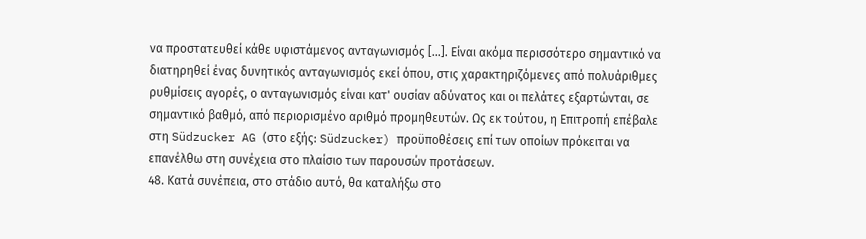να προστατευθεί κάθε υφιστάμενος ανταγωνισμός [...]. Είναι ακόμα περισσότερο σημαντικό να διατηρηθεί ένας δυνητικός ανταγωνισμός εκεί όπου, στις χαρακτηριζόμενες από πολυάριθμες ρυθμίσεις αγορές, ο ανταγωνισμός είναι κατ' ουσίαν αδύνατος και οι πελάτες εξαρτώνται, σε σημαντικό βαθμό, από περιορισμένο αριθμό προμηθευτών. Ως εκ τούτου, η Επιτροπή επέβαλε στη Südzucker AG (στο εξής: Südzucker) προϋποθέσεις επί των οποίων πρόκειται να επανέλθω στη συνέχεια στο πλαίσιο των παρουσών προτάσεων.
48. Κατά συνέπεια, στο στάδιο αυτό, θα καταλήξω στο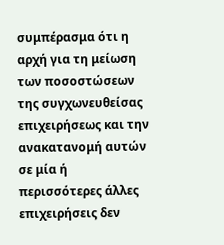συμπέρασμα ότι η αρχή για τη μείωση των ποσοστώσεων της συγχωνευθείσας επιχειρήσεως και την ανακατανομή αυτών σε μία ή περισσότερες άλλες επιχειρήσεις δεν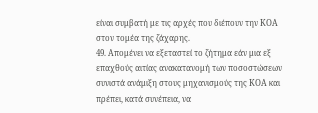είναι συμβατή με τις αρχές που διέπουν την ΚΟΑ στον τομέα της ζάχαρης.
49. Απομένει να εξεταστεί το ζήτημα εάν μια εξ επαχθούς αιτίας ανακατανομή των ποσοστώσεων συνιστά ανάμιξη στους μηχανισμούς της ΚΟΑ και πρέπει, κατά συνέπεια, να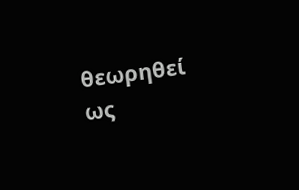θεωρηθεί ως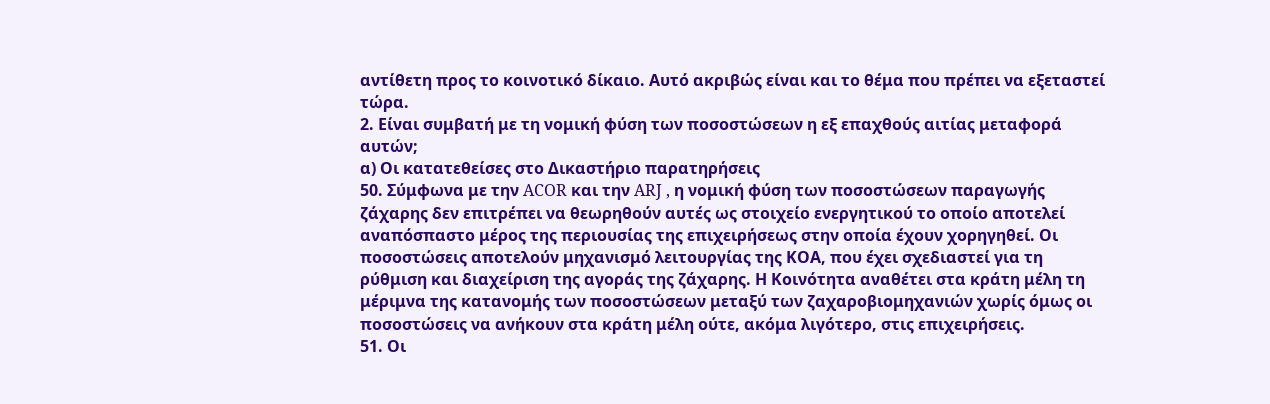αντίθετη προς το κοινοτικό δίκαιο. Αυτό ακριβώς είναι και το θέμα που πρέπει να εξεταστεί τώρα.
2. Είναι συμβατή με τη νομική φύση των ποσοστώσεων η εξ επαχθούς αιτίας μεταφορά αυτών;
α) Οι κατατεθείσες στο Δικαστήριο παρατηρήσεις
50. Σύμφωνα με την ACOR και την ARJ , η νομική φύση των ποσοστώσεων παραγωγής ζάχαρης δεν επιτρέπει να θεωρηθούν αυτές ως στοιχείο ενεργητικού το οποίο αποτελεί αναπόσπαστο μέρος της περιουσίας της επιχειρήσεως στην οποία έχουν χορηγηθεί. Οι ποσοστώσεις αποτελούν μηχανισμό λειτουργίας της ΚΟΑ, που έχει σχεδιαστεί για τη ρύθμιση και διαχείριση της αγοράς της ζάχαρης. Η Κοινότητα αναθέτει στα κράτη μέλη τη μέριμνα της κατανομής των ποσοστώσεων μεταξύ των ζαχαροβιομηχανιών χωρίς όμως οι ποσοστώσεις να ανήκουν στα κράτη μέλη ούτε, ακόμα λιγότερο, στις επιχειρήσεις.
51. Οι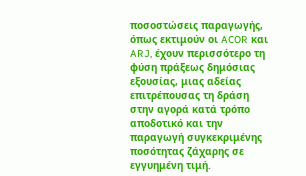ποσοστώσεις παραγωγής, όπως εκτιμούν οι ACOR και ARJ, έχουν περισσότερο τη φύση πράξεως δημόσιας εξουσίας, μιας αδείας επιτρέπουσας τη δράση στην αγορά κατά τρόπο αποδοτικό και την παραγωγή συγκεκριμένης ποσότητας ζάχαρης σε εγγυημένη τιμή.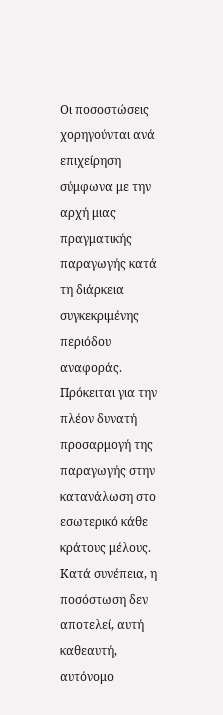Οι ποσοστώσεις χορηγούνται ανά επιχείρηση σύμφωνα με την αρχή μιας πραγματικής παραγωγής κατά τη διάρκεια συγκεκριμένης περιόδου αναφοράς. Πρόκειται για την πλέον δυνατή προσαρμογή της παραγωγής στην κατανάλωση στο εσωτερικό κάθε κράτους μέλους. Κατά συνέπεια, η ποσόστωση δεν αποτελεί, αυτή καθεαυτή, αυτόνομο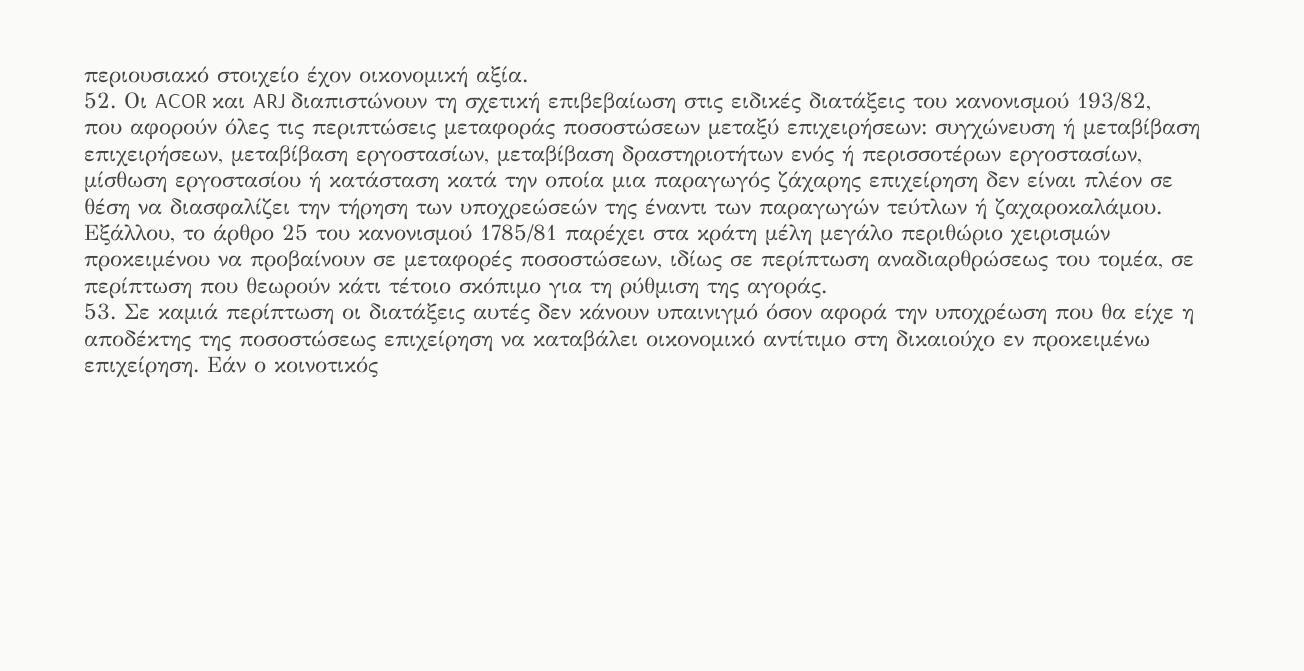περιουσιακό στοιχείο έχον οικονομική αξία.
52. Οι ACOR και ARJ διαπιστώνουν τη σχετική επιβεβαίωση στις ειδικές διατάξεις του κανονισμού 193/82, που αφορούν όλες τις περιπτώσεις μεταφοράς ποσοστώσεων μεταξύ επιχειρήσεων: συγχώνευση ή μεταβίβαση επιχειρήσεων, μεταβίβαση εργοστασίων, μεταβίβαση δραστηριοτήτων ενός ή περισσοτέρων εργοστασίων, μίσθωση εργοστασίου ή κατάσταση κατά την οποία μια παραγωγός ζάχαρης επιχείρηση δεν είναι πλέον σε θέση να διασφαλίζει την τήρηση των υποχρεώσεών της έναντι των παραγωγών τεύτλων ή ζαχαροκαλάμου. Εξάλλου, το άρθρο 25 του κανονισμού 1785/81 παρέχει στα κράτη μέλη μεγάλο περιθώριο χειρισμών προκειμένου να προβαίνουν σε μεταφορές ποσοστώσεων, ιδίως σε περίπτωση αναδιαρθρώσεως του τομέα, σε περίπτωση που θεωρούν κάτι τέτοιο σκόπιμο για τη ρύθμιση της αγοράς.
53. Σε καμιά περίπτωση οι διατάξεις αυτές δεν κάνουν υπαινιγμό όσον αφορά την υποχρέωση που θα είχε η αποδέκτης της ποσοστώσεως επιχείρηση να καταβάλει οικονομικό αντίτιμο στη δικαιούχο εν προκειμένω επιχείρηση. Εάν ο κοινοτικός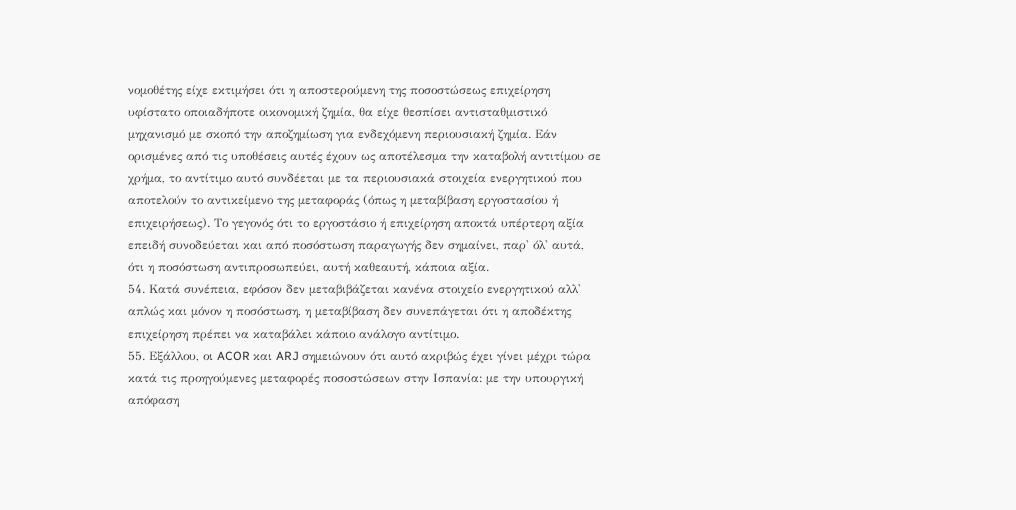νομοθέτης είχε εκτιμήσει ότι η αποστερούμενη της ποσοστώσεως επιχείρηση υφίστατο οποιαδήποτε οικονομική ζημία, θα είχε θεσπίσει αντισταθμιστικό μηχανισμό με σκοπό την αποζημίωση για ενδεχόμενη περιουσιακή ζημία. Εάν ορισμένες από τις υποθέσεις αυτές έχουν ως αποτέλεσμα την καταβολή αντιτίμου σε χρήμα, το αντίτιμο αυτό συνδέεται με τα περιουσιακά στοιχεία ενεργητικού που αποτελούν το αντικείμενο της μεταφοράς (όπως η μεταβίβαση εργοστασίου ή επιχειρήσεως). Το γεγονός ότι το εργοστάσιο ή επιχείρηση αποκτά υπέρτερη αξία επειδή συνοδεύεται και από ποσόστωση παραγωγής δεν σημαίνει, παρ' όλ' αυτά, ότι η ποσόστωση αντιπροσωπεύει, αυτή καθεαυτή, κάποια αξία.
54. Κατά συνέπεια, εφόσον δεν μεταβιβάζεται κανένα στοιχείο ενεργητικού αλλ' απλώς και μόνον η ποσόστωση, η μεταβίβαση δεν συνεπάγεται ότι η αποδέκτης επιχείρηση πρέπει να καταβάλει κάποιο ανάλογο αντίτιμο.
55. Εξάλλου, οι ACOR και ARJ σημειώνουν ότι αυτό ακριβώς έχει γίνει μέχρι τώρα κατά τις προηγούμενες μεταφορές ποσοστώσεων στην Ισπανία: με την υπουργική απόφαση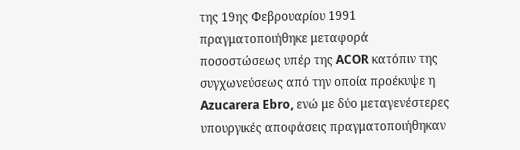της 19ης Φεβρουαρίου 1991 πραγματοποιήθηκε μεταφορά ποσοστώσεως υπέρ της ACOR κατόπιν της συγχωνεύσεως από την οποία προέκυψε η Azucarera Ebro, ενώ με δύο μεταγενέστερες υπουργικές αποφάσεις πραγματοποιήθηκαν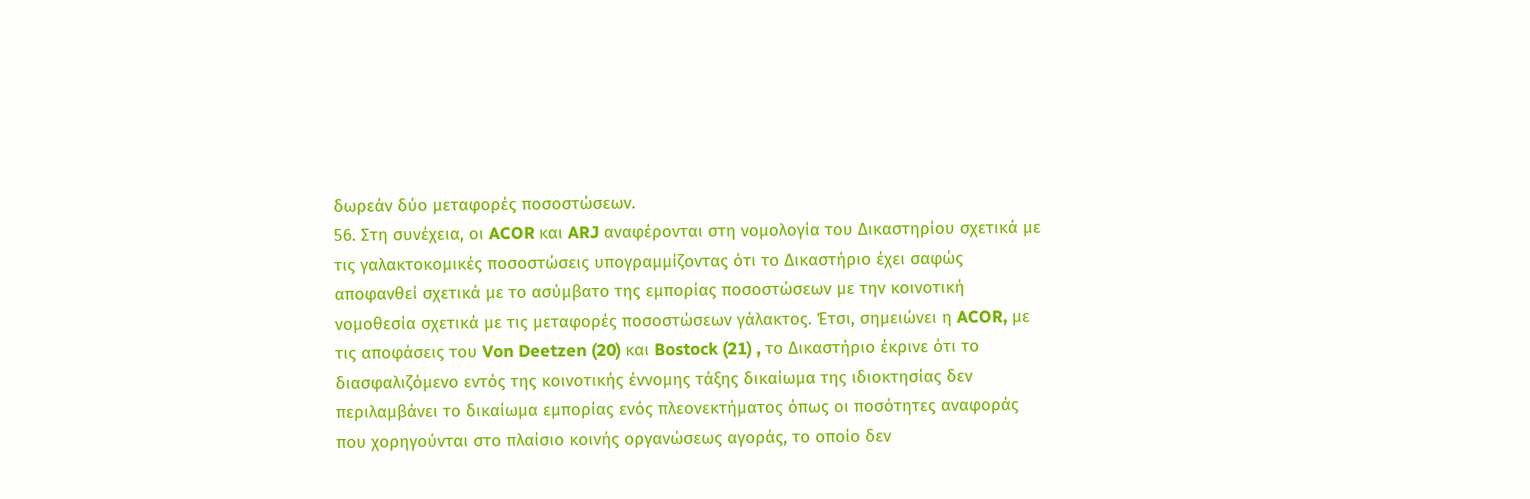δωρεάν δύο μεταφορές ποσοστώσεων.
56. Στη συνέχεια, οι ACOR και ARJ αναφέρονται στη νομολογία του Δικαστηρίου σχετικά με τις γαλακτοκομικές ποσοστώσεις υπογραμμίζοντας ότι το Δικαστήριο έχει σαφώς αποφανθεί σχετικά με το ασύμβατο της εμπορίας ποσοστώσεων με την κοινοτική νομοθεσία σχετικά με τις μεταφορές ποσοστώσεων γάλακτος. Έτσι, σημειώνει η ACOR, με τις αποφάσεις του Von Deetzen (20) και Bostock (21) , το Δικαστήριο έκρινε ότι το διασφαλιζόμενο εντός της κοινοτικής έννομης τάξης δικαίωμα της ιδιοκτησίας δεν περιλαμβάνει το δικαίωμα εμπορίας ενός πλεονεκτήματος όπως οι ποσότητες αναφοράς που χορηγούνται στο πλαίσιο κοινής οργανώσεως αγοράς, το οποίο δεν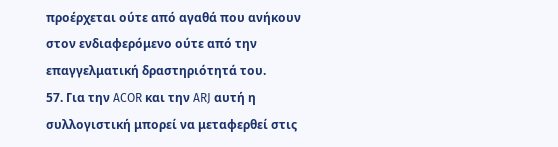προέρχεται ούτε από αγαθά που ανήκουν στον ενδιαφερόμενο ούτε από την επαγγελματική δραστηριότητά του.
57. Για την ACOR και την ARJ αυτή η συλλογιστική μπορεί να μεταφερθεί στις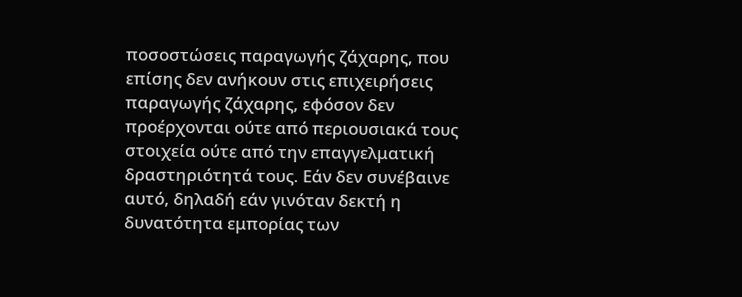ποσοστώσεις παραγωγής ζάχαρης, που επίσης δεν ανήκουν στις επιχειρήσεις παραγωγής ζάχαρης, εφόσον δεν προέρχονται ούτε από περιουσιακά τους στοιχεία ούτε από την επαγγελματική δραστηριότητά τους. Εάν δεν συνέβαινε αυτό, δηλαδή εάν γινόταν δεκτή η δυνατότητα εμπορίας των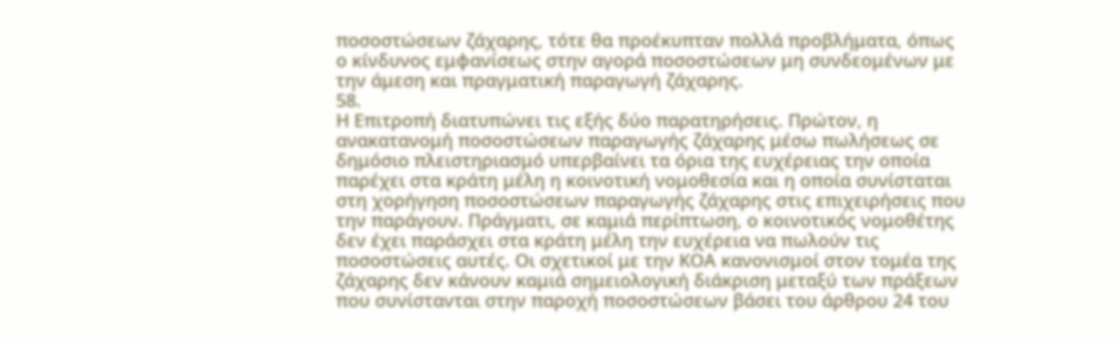ποσοστώσεων ζάχαρης, τότε θα προέκυπταν πολλά προβλήματα, όπως ο κίνδυνος εμφανίσεως στην αγορά ποσοστώσεων μη συνδεομένων με την άμεση και πραγματική παραγωγή ζάχαρης.
58.
Η Επιτροπή διατυπώνει τις εξής δύο παρατηρήσεις. Πρώτον, η ανακατανομή ποσοστώσεων παραγωγής ζάχαρης μέσω πωλήσεως σε δημόσιο πλειστηριασμό υπερβαίνει τα όρια της ευχέρειας την οποία παρέχει στα κράτη μέλη η κοινοτική νομοθεσία και η οποία συνίσταται στη χορήγηση ποσοστώσεων παραγωγής ζάχαρης στις επιχειρήσεις που την παράγουν. Πράγματι, σε καμιά περίπτωση, ο κοινοτικός νομοθέτης δεν έχει παράσχει στα κράτη μέλη την ευχέρεια να πωλούν τις ποσοστώσεις αυτές. Οι σχετικοί με την ΚΟΑ κανονισμοί στον τομέα της ζάχαρης δεν κάνουν καμιά σημειολογική διάκριση μεταξύ των πράξεων που συνίστανται στην παροχή ποσοστώσεων βάσει του άρθρου 24 του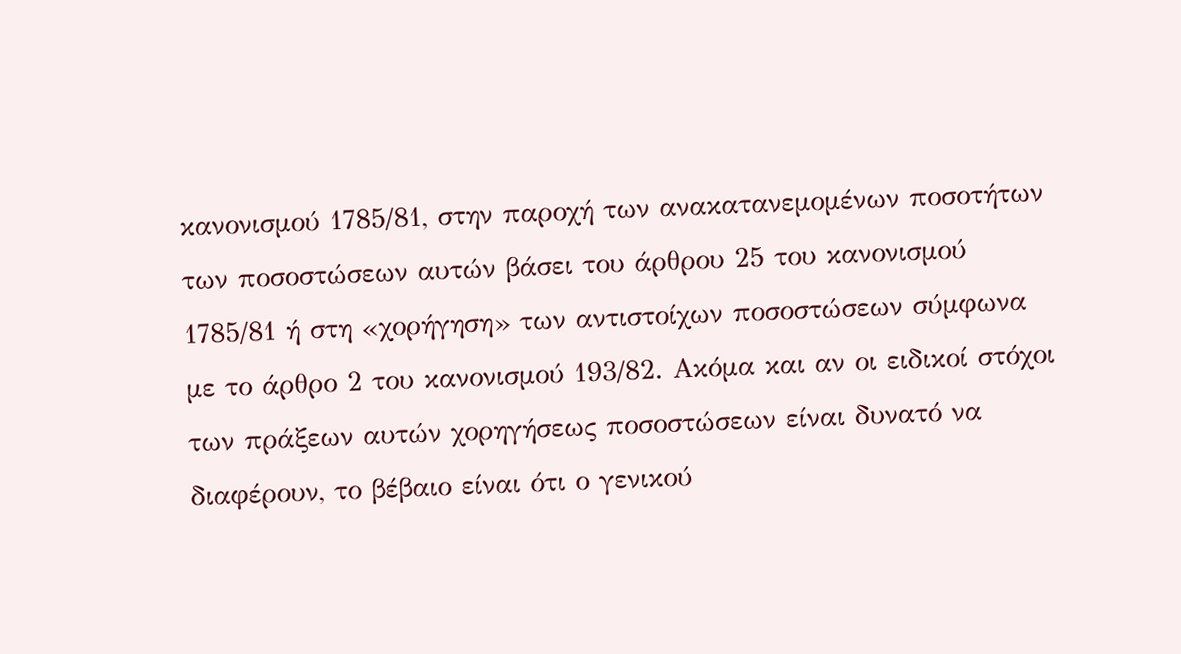κανονισμού 1785/81, στην παροχή των ανακατανεμομένων ποσοτήτων των ποσοστώσεων αυτών βάσει του άρθρου 25 του κανονισμού 1785/81 ή στη «χορήγηση» των αντιστοίχων ποσοστώσεων σύμφωνα με το άρθρο 2 του κανονισμού 193/82. Ακόμα και αν οι ειδικοί στόχοι των πράξεων αυτών χορηγήσεως ποσοστώσεων είναι δυνατό να διαφέρουν, το βέβαιο είναι ότι ο γενικού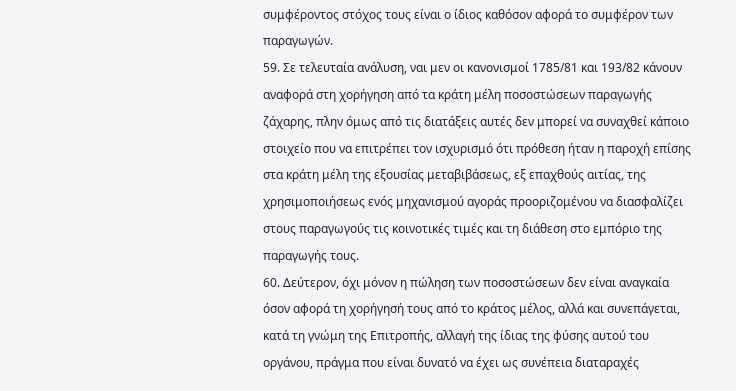συμφέροντος στόχος τους είναι ο ίδιος καθόσον αφορά το συμφέρον των παραγωγών.
59. Σε τελευταία ανάλυση, ναι μεν οι κανονισμοί 1785/81 και 193/82 κάνουν αναφορά στη χορήγηση από τα κράτη μέλη ποσοστώσεων παραγωγής ζάχαρης, πλην όμως από τις διατάξεις αυτές δεν μπορεί να συναχθεί κάποιο στοιχείο που να επιτρέπει τον ισχυρισμό ότι πρόθεση ήταν η παροχή επίσης στα κράτη μέλη της εξουσίας μεταβιβάσεως, εξ επαχθούς αιτίας, της χρησιμοποιήσεως ενός μηχανισμού αγοράς προοριζομένου να διασφαλίζει στους παραγωγούς τις κοινοτικές τιμές και τη διάθεση στο εμπόριο της παραγωγής τους.
60. Δεύτερον, όχι μόνον η πώληση των ποσοστώσεων δεν είναι αναγκαία όσον αφορά τη χορήγησή τους από το κράτος μέλος, αλλά και συνεπάγεται, κατά τη γνώμη της Επιτροπής, αλλαγή της ίδιας της φύσης αυτού του οργάνου, πράγμα που είναι δυνατό να έχει ως συνέπεια διαταραχές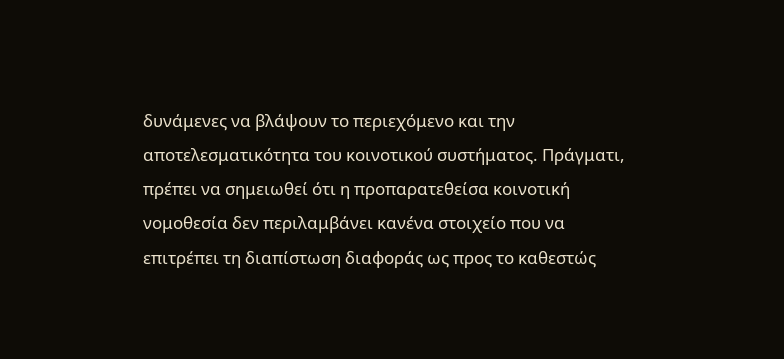δυνάμενες να βλάψουν το περιεχόμενο και την αποτελεσματικότητα του κοινοτικού συστήματος. Πράγματι, πρέπει να σημειωθεί ότι η προπαρατεθείσα κοινοτική νομοθεσία δεν περιλαμβάνει κανένα στοιχείο που να επιτρέπει τη διαπίστωση διαφοράς ως προς το καθεστώς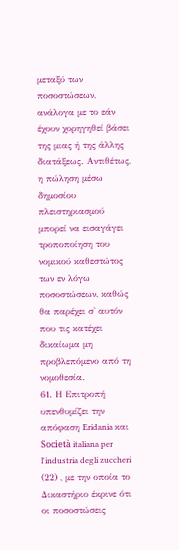μεταξύ των ποσοστώσεων, ανάλογα με το εάν έχουν χορηγηθεί βάσει της μιας ή της άλλης διατάξεως. Αντιθέτως, η πώληση μέσω δημοσίου πλειστηριασμού μπορεί να εισαγάγει τροποποίηση του νομικού καθεστώτος των εν λόγω ποσοστώσεων, καθώς θα παρέχει σ' αυτόν που τις κατέχει δικαίωμα μη προβλεπόμενο από τη νομοθεσία.
61. Η Επιτροπή υπενθυμίζει την απόφαση Eridania και Società italiana per l'industria degli zuccheri (22) , με την οποία το Δικαστήριο έκρινε ότι οι ποσοστώσεις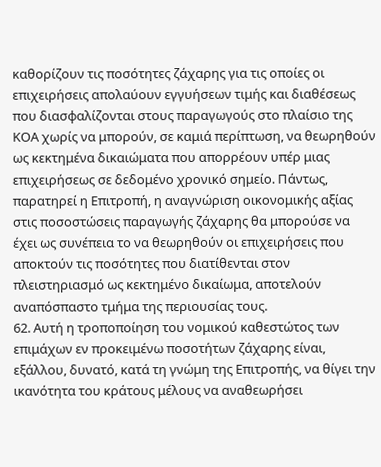καθορίζουν τις ποσότητες ζάχαρης για τις οποίες οι επιχειρήσεις απολαύουν εγγυήσεων τιμής και διαθέσεως που διασφαλίζονται στους παραγωγούς στο πλαίσιο της ΚΟΑ χωρίς να μπορούν, σε καμιά περίπτωση, να θεωρηθούν ως κεκτημένα δικαιώματα που απορρέουν υπέρ μιας επιχειρήσεως σε δεδομένο χρονικό σημείο. Πάντως, παρατηρεί η Επιτροπή, η αναγνώριση οικονομικής αξίας στις ποσοστώσεις παραγωγής ζάχαρης θα μπορούσε να έχει ως συνέπεια το να θεωρηθούν οι επιχειρήσεις που αποκτούν τις ποσότητες που διατίθενται στον πλειστηριασμό ως κεκτημένο δικαίωμα, αποτελούν αναπόσπαστο τμήμα της περιουσίας τους.
62. Αυτή η τροποποίηση του νομικού καθεστώτος των επιμάχων εν προκειμένω ποσοτήτων ζάχαρης είναι, εξάλλου, δυνατό, κατά τη γνώμη της Επιτροπής, να θίγει την ικανότητα του κράτους μέλους να αναθεωρήσει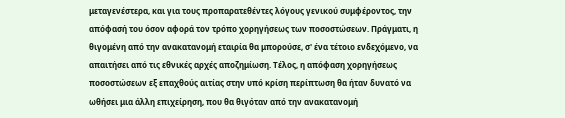μεταγενέστερα, και για τους προπαρατεθέντες λόγους γενικού συμφέροντος, την απόφασή του όσον αφορά τον τρόπο χορηγήσεως των ποσοστώσεων. Πράγματι, η θιγομένη από την ανακατανομή εταιρία θα μπορούσε, σ' ένα τέτοιο ενδεχόμενο, να απαιτήσει από τις εθνικές αρχές αποζημίωση. Τέλος, η απόφαση χορηγήσεως ποσοστώσεων εξ επαχθούς αιτίας στην υπό κρίση περίπτωση θα ήταν δυνατό να ωθήσει μια άλλη επιχείρηση, που θα θιγόταν από την ανακατανομή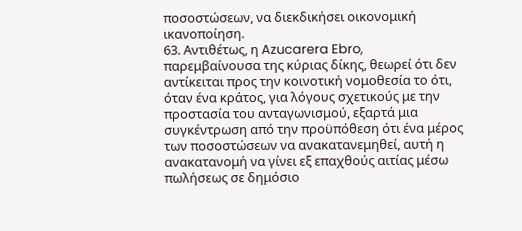ποσοστώσεων, να διεκδικήσει οικονομική ικανοποίηση.
63. Αντιθέτως, η Azucarera Ebro, παρεμβαίνουσα της κύριας δίκης, θεωρεί ότι δεν αντίκειται προς την κοινοτική νομοθεσία το ότι, όταν ένα κράτος, για λόγους σχετικούς με την προστασία του ανταγωνισμού, εξαρτά μια συγκέντρωση από την προϋπόθεση ότι ένα μέρος των ποσοστώσεων να ανακατανεμηθεί, αυτή η ανακατανομή να γίνει εξ επαχθούς αιτίας μέσω πωλήσεως σε δημόσιο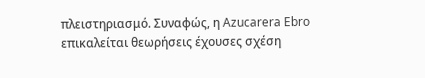πλειστηριασμό. Συναφώς, η Azucarera Ebro επικαλείται θεωρήσεις έχουσες σχέση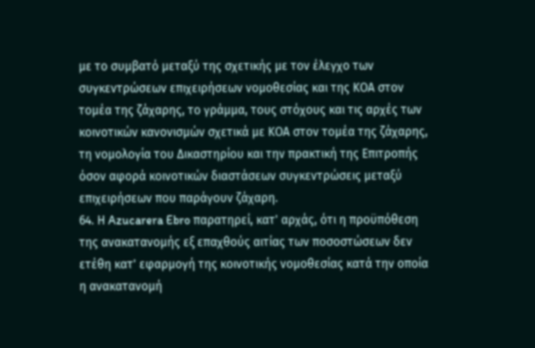με το συμβατό μεταξύ της σχετικής με τον έλεγχο των συγκεντρώσεων επιχειρήσεων νομοθεσίας και της ΚΟΑ στον τομέα της ζάχαρης, το γράμμα, τους στόχους και τις αρχές των κοινοτικών κανονισμών σχετικά με ΚΟΑ στον τομέα της ζάχαρης, τη νομολογία του Δικαστηρίου και την πρακτική της Επιτροπής όσον αφορά κοινοτικών διαστάσεων συγκεντρώσεις μεταξύ επιχειρήσεων που παράγουν ζάχαρη.
64. Η Azucarera Ebro παρατηρεί, κατ' αρχάς, ότι η προϋπόθεση της ανακατανομής εξ επαχθούς αιτίας των ποσοστώσεων δεν ετέθη κατ' εφαρμογή της κοινοτικής νομοθεσίας κατά την οποία η ανακατανομή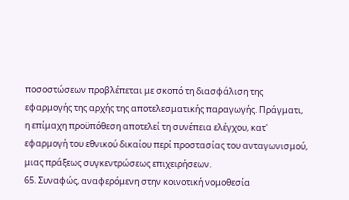ποσοστώσεων προβλέπεται με σκοπό τη διασφάλιση της εφαρμογής της αρχής της αποτελεσματικής παραγωγής. Πράγματι, η επίμαχη προϋπόθεση αποτελεί τη συνέπεια ελέγχου, κατ' εφαρμογή του εθνικού δικαίου περί προστασίας του ανταγωνισμού, μιας πράξεως συγκεντρώσεως επιχειρήσεων.
65. Συναφώς, αναφερόμενη στην κοινοτική νομοθεσία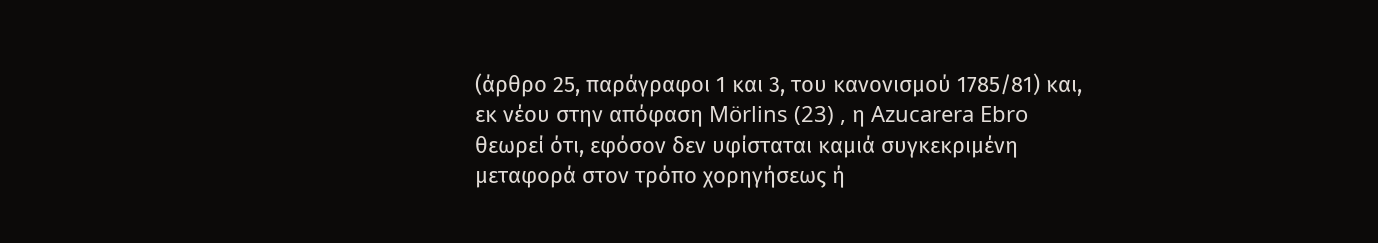(άρθρο 25, παράγραφοι 1 και 3, του κανονισμού 1785/81) και, εκ νέου στην απόφαση Mörlins (23) , η Azucarera Ebro θεωρεί ότι, εφόσον δεν υφίσταται καμιά συγκεκριμένη μεταφορά στον τρόπο χορηγήσεως ή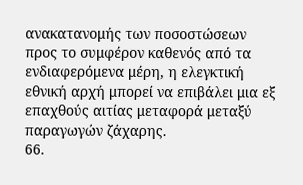ανακατανομής των ποσοστώσεων προς το συμφέρον καθενός από τα ενδιαφερόμενα μέρη, η ελεγκτική εθνική αρχή μπορεί να επιβάλει μια εξ επαχθούς αιτίας μεταφορά μεταξύ παραγωγών ζάχαρης.
66.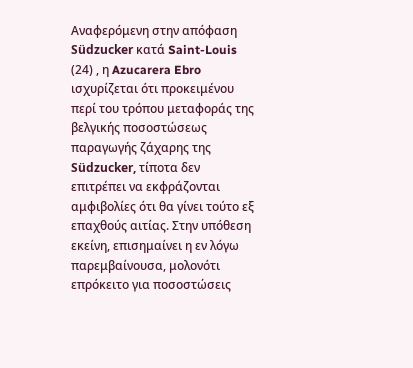Αναφερόμενη στην απόφαση Südzucker κατά Saint-Louis (24) , η Azucarera Ebro ισχυρίζεται ότι προκειμένου περί του τρόπου μεταφοράς της βελγικής ποσοστώσεως παραγωγής ζάχαρης της Südzucker, τίποτα δεν επιτρέπει να εκφράζονται αμφιβολίες ότι θα γίνει τούτο εξ επαχθούς αιτίας. Στην υπόθεση εκείνη, επισημαίνει η εν λόγω παρεμβαίνουσα, μολονότι επρόκειτο για ποσοστώσεις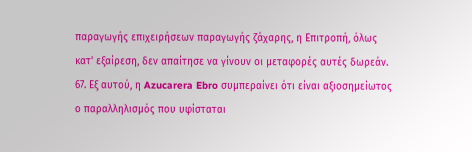παραγωγής επιχειρήσεων παραγωγής ζάχαρης, η Επιτροπή, όλως κατ' εξαίρεση, δεν απαίτησε να γίνουν οι μεταφορές αυτές δωρεάν.
67. Εξ αυτού, η Azucarera Ebro συμπεραίνει ότι είναι αξιοσημείωτος ο παραλληλισμός που υφίσταται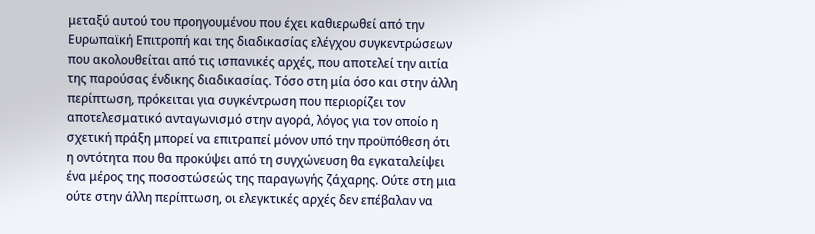μεταξύ αυτού του προηγουμένου που έχει καθιερωθεί από την Ευρωπαϊκή Επιτροπή και της διαδικασίας ελέγχου συγκεντρώσεων που ακολουθείται από τις ισπανικές αρχές, που αποτελεί την αιτία της παρούσας ένδικης διαδικασίας. Τόσο στη μία όσο και στην άλλη περίπτωση, πρόκειται για συγκέντρωση που περιορίζει τον αποτελεσματικό ανταγωνισμό στην αγορά, λόγος για τον οποίο η σχετική πράξη μπορεί να επιτραπεί μόνον υπό την προϋπόθεση ότι η οντότητα που θα προκύψει από τη συγχώνευση θα εγκαταλείψει ένα μέρος της ποσοστώσεώς της παραγωγής ζάχαρης. Ούτε στη μια ούτε στην άλλη περίπτωση, οι ελεγκτικές αρχές δεν επέβαλαν να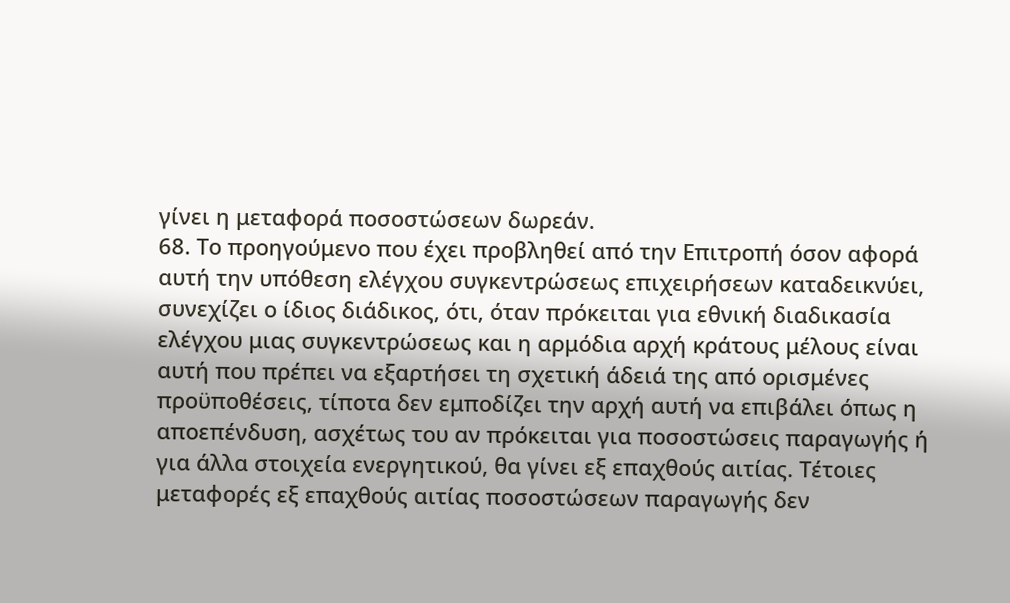γίνει η μεταφορά ποσοστώσεων δωρεάν.
68. Το προηγούμενο που έχει προβληθεί από την Επιτροπή όσον αφορά αυτή την υπόθεση ελέγχου συγκεντρώσεως επιχειρήσεων καταδεικνύει, συνεχίζει ο ίδιος διάδικος, ότι, όταν πρόκειται για εθνική διαδικασία ελέγχου μιας συγκεντρώσεως και η αρμόδια αρχή κράτους μέλους είναι αυτή που πρέπει να εξαρτήσει τη σχετική άδειά της από ορισμένες προϋποθέσεις, τίποτα δεν εμποδίζει την αρχή αυτή να επιβάλει όπως η αποεπένδυση, ασχέτως του αν πρόκειται για ποσοστώσεις παραγωγής ή για άλλα στοιχεία ενεργητικού, θα γίνει εξ επαχθούς αιτίας. Τέτοιες μεταφορές εξ επαχθούς αιτίας ποσοστώσεων παραγωγής δεν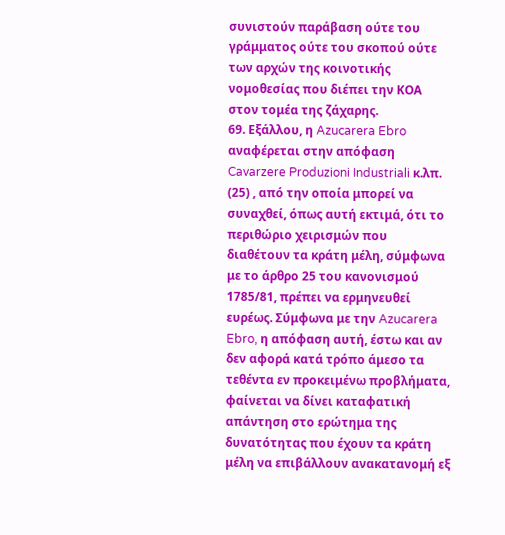συνιστούν παράβαση ούτε του γράμματος ούτε του σκοπού ούτε των αρχών της κοινοτικής νομοθεσίας που διέπει την ΚΟΑ στον τομέα της ζάχαρης.
69. Εξάλλου, η Azucarera Ebro αναφέρεται στην απόφαση Cavarzere Produzioni Industriali κ.λπ. (25) , από την οποία μπορεί να συναχθεί, όπως αυτή εκτιμά, ότι το περιθώριο χειρισμών που διαθέτουν τα κράτη μέλη, σύμφωνα με το άρθρο 25 του κανονισμού 1785/81, πρέπει να ερμηνευθεί ευρέως. Σύμφωνα με την Azucarera Ebro, η απόφαση αυτή, έστω και αν δεν αφορά κατά τρόπο άμεσο τα τεθέντα εν προκειμένω προβλήματα, φαίνεται να δίνει καταφατική απάντηση στο ερώτημα της δυνατότητας που έχουν τα κράτη μέλη να επιβάλλουν ανακατανομή εξ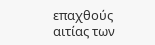επαχθούς αιτίας των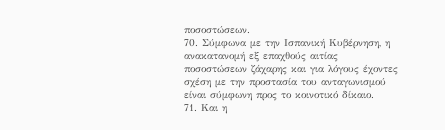ποσοστώσεων.
70. Σύμφωνα με την Ισπανική Κυβέρνηση, η ανακατανομή εξ επαχθούς αιτίας ποσοστώσεων ζάχαρης και για λόγους έχοντες σχέση με την προστασία του ανταγωνισμού είναι σύμφωνη προς το κοινοτικό δίκαιο.
71. Και η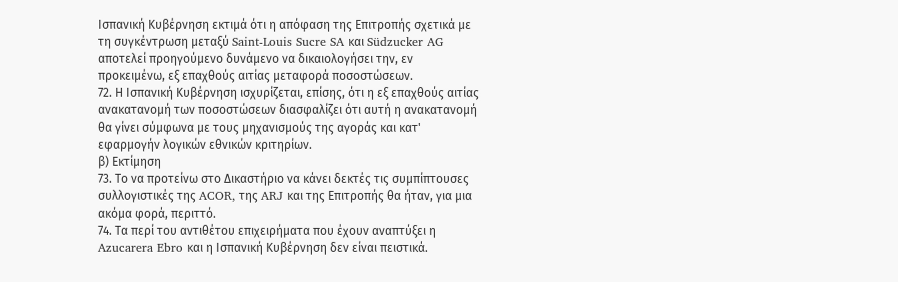Ισπανική Κυβέρνηση εκτιμά ότι η απόφαση της Επιτροπής σχετικά με τη συγκέντρωση μεταξύ Saint-Louis Sucre SA και Südzucker AG αποτελεί προηγούμενο δυνάμενο να δικαιολογήσει την, εν προκειμένω, εξ επαχθούς αιτίας μεταφορά ποσοστώσεων.
72. Η Ισπανική Κυβέρνηση ισχυρίζεται, επίσης, ότι η εξ επαχθούς αιτίας ανακατανομή των ποσοστώσεων διασφαλίζει ότι αυτή η ανακατανομή θα γίνει σύμφωνα με τους μηχανισμούς της αγοράς και κατ' εφαρμογήν λογικών εθνικών κριτηρίων.
β) Εκτίμηση
73. Το να προτείνω στο Δικαστήριο να κάνει δεκτές τις συμπίπτουσες συλλογιστικές της ACOR, της ARJ και της Επιτροπής θα ήταν, για μια ακόμα φορά, περιττό.
74. Τα περί του αντιθέτου επιχειρήματα που έχουν αναπτύξει η Azucarera Ebro και η Ισπανική Κυβέρνηση δεν είναι πειστικά.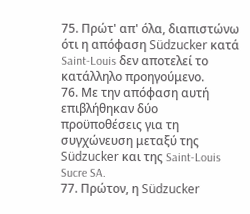75. Πρώτ' απ' όλα, διαπιστώνω ότι η απόφαση Südzucker κατά Saint-Louis δεν αποτελεί το κατάλληλο προηγούμενο.
76. Με την απόφαση αυτή επιβλήθηκαν δύο προϋποθέσεις για τη συγχώνευση μεταξύ της Südzucker και της Saint-Louis Sucre SA.
77. Πρώτον, η Südzucker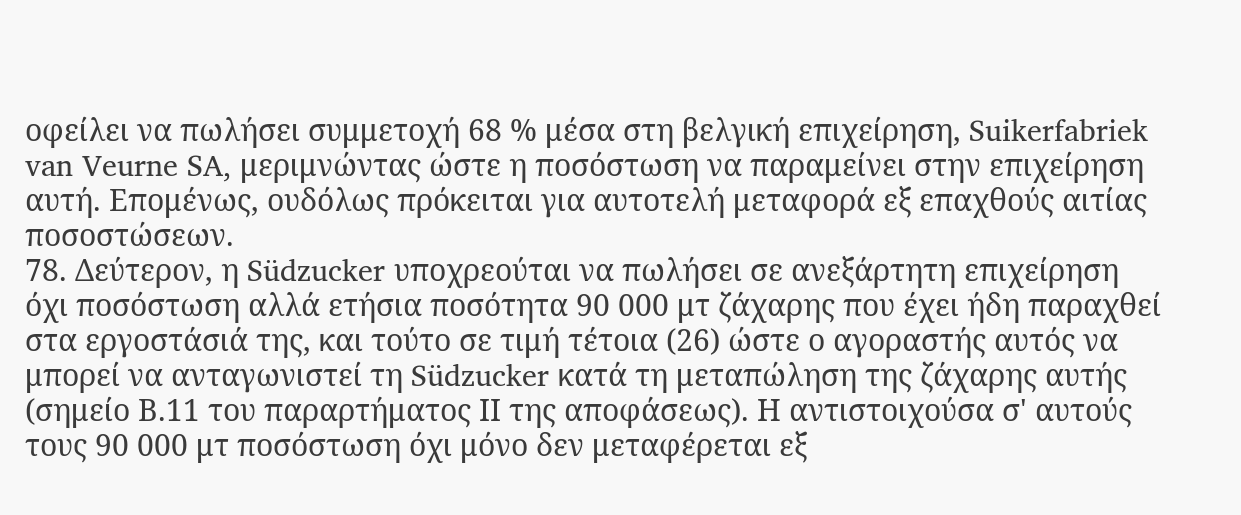οφείλει να πωλήσει συμμετοχή 68 % μέσα στη βελγική επιχείρηση, Suikerfabriek van Veurne SA, μεριμνώντας ώστε η ποσόστωση να παραμείνει στην επιχείρηση αυτή. Επομένως, ουδόλως πρόκειται για αυτοτελή μεταφορά εξ επαχθούς αιτίας ποσοστώσεων.
78. Δεύτερον, η Südzucker υποχρεούται να πωλήσει σε ανεξάρτητη επιχείρηση όχι ποσόστωση αλλά ετήσια ποσότητα 90 000 μτ ζάχαρης που έχει ήδη παραχθεί στα εργοστάσιά της, και τούτο σε τιμή τέτοια (26) ώστε ο αγοραστής αυτός να μπορεί να ανταγωνιστεί τη Südzucker κατά τη μεταπώληση της ζάχαρης αυτής (σημείο Β.11 του παραρτήματος ΙΙ της αποφάσεως). Η αντιστοιχούσα σ' αυτούς τους 90 000 μτ ποσόστωση όχι μόνο δεν μεταφέρεται εξ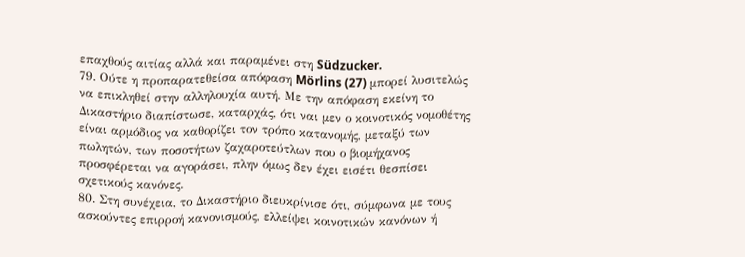επαχθούς αιτίας αλλά και παραμένει στη Südzucker.
79. Ούτε η προπαρατεθείσα απόφαση Mörlins (27) μπορεί λυσιτελώς να επικληθεί στην αλληλουχία αυτή. Με την απόφαση εκείνη το Δικαστήριο διαπίστωσε, καταρχάς, ότι ναι μεν ο κοινοτικός νομοθέτης είναι αρμόδιος να καθορίζει τον τρόπο κατανομής, μεταξύ των πωλητών, των ποσοτήτων ζαχαροτεύτλων που ο βιομήχανος προσφέρεται να αγοράσει, πλην όμως δεν έχει εισέτι θεσπίσει σχετικούς κανόνες.
80. Στη συνέχεια, το Δικαστήριο διευκρίνισε ότι, σύμφωνα με τους ασκούντες επιρροή κανονισμούς, ελλείψει κοινοτικών κανόνων ή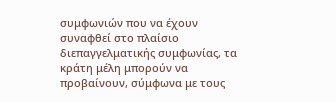συμφωνιών που να έχουν συναφθεί στο πλαίσιο διεπαγγελματικής συμφωνίας, τα κράτη μέλη μπορούν να προβαίνουν, σύμφωνα με τους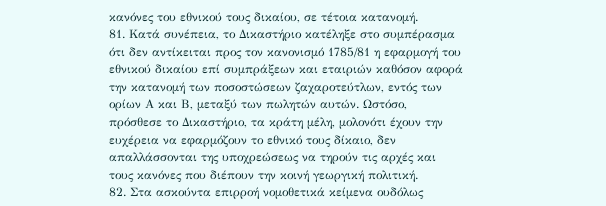κανόνες του εθνικού τους δικαίου, σε τέτοια κατανομή.
81. Κατά συνέπεια, το Δικαστήριο κατέληξε στο συμπέρασμα ότι δεν αντίκειται προς τον κανονισμό 1785/81 η εφαρμογή του εθνικού δικαίου επί συμπράξεων και εταιριών καθόσον αφορά την κατανομή των ποσοστώσεων ζαχαροτεύτλων, εντός των ορίων Α και Β, μεταξύ των πωλητών αυτών. Ωστόσο, πρόσθεσε το Δικαστήριο, τα κράτη μέλη, μολονότι έχουν την ευχέρεια να εφαρμόζουν το εθνικό τους δίκαιο, δεν απαλλάσσονται της υποχρεώσεως να τηρούν τις αρχές και τους κανόνες που διέπουν την κοινή γεωργική πολιτική.
82. Στα ασκούντα επιρροή νομοθετικά κείμενα ουδόλως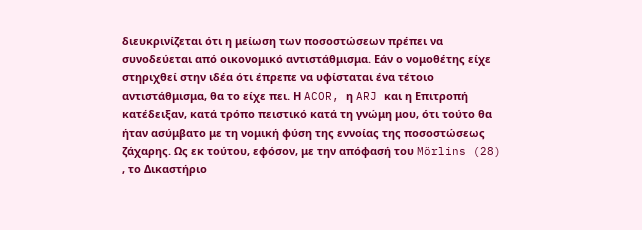διευκρινίζεται ότι η μείωση των ποσοστώσεων πρέπει να συνοδεύεται από οικονομικό αντιστάθμισμα. Εάν ο νομοθέτης είχε στηριχθεί στην ιδέα ότι έπρεπε να υφίσταται ένα τέτοιο αντιστάθμισμα, θα το είχε πει. Η ACOR, η ARJ και η Επιτροπή κατέδειξαν, κατά τρόπο πειστικό κατά τη γνώμη μου, ότι τούτο θα ήταν ασύμβατο με τη νομική φύση της εννοίας της ποσοστώσεως ζάχαρης. Ως εκ τούτου, εφόσον, με την απόφασή του Mörlins (28) , το Δικαστήριο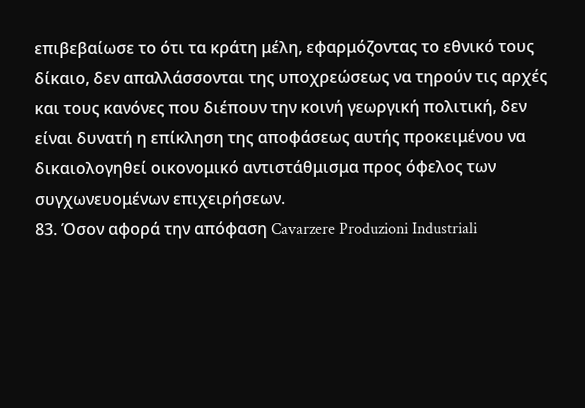επιβεβαίωσε το ότι τα κράτη μέλη, εφαρμόζοντας το εθνικό τους δίκαιο, δεν απαλλάσσονται της υποχρεώσεως να τηρούν τις αρχές και τους κανόνες που διέπουν την κοινή γεωργική πολιτική, δεν είναι δυνατή η επίκληση της αποφάσεως αυτής προκειμένου να δικαιολογηθεί οικονομικό αντιστάθμισμα προς όφελος των συγχωνευομένων επιχειρήσεων.
83. Όσον αφορά την απόφαση Cavarzere Produzioni Industriali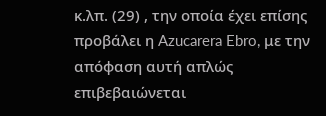κ.λπ. (29) , την οποία έχει επίσης προβάλει η Azucarera Ebro, με την απόφαση αυτή απλώς επιβεβαιώνεται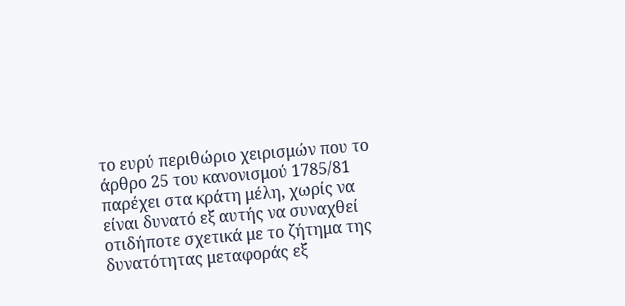το ευρύ περιθώριο χειρισμών που το άρθρο 25 του κανονισμού 1785/81 παρέχει στα κράτη μέλη, χωρίς να είναι δυνατό εξ αυτής να συναχθεί οτιδήποτε σχετικά με το ζήτημα της δυνατότητας μεταφοράς εξ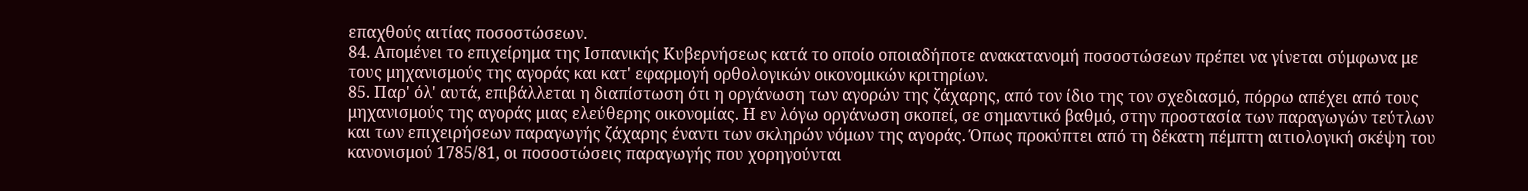επαχθούς αιτίας ποσοστώσεων.
84. Απομένει το επιχείρημα της Ισπανικής Κυβερνήσεως κατά το οποίο οποιαδήποτε ανακατανομή ποσοστώσεων πρέπει να γίνεται σύμφωνα με τους μηχανισμούς της αγοράς και κατ' εφαρμογή ορθολογικών οικονομικών κριτηρίων.
85. Παρ' όλ' αυτά, επιβάλλεται η διαπίστωση ότι η οργάνωση των αγορών της ζάχαρης, από τον ίδιο της τον σχεδιασμό, πόρρω απέχει από τους μηχανισμούς της αγοράς μιας ελεύθερης οικονομίας. Η εν λόγω οργάνωση σκοπεί, σε σημαντικό βαθμό, στην προστασία των παραγωγών τεύτλων και των επιχειρήσεων παραγωγής ζάχαρης έναντι των σκληρών νόμων της αγοράς. Όπως προκύπτει από τη δέκατη πέμπτη αιτιολογική σκέψη του κανονισμού 1785/81, οι ποσοστώσεις παραγωγής που χορηγούνται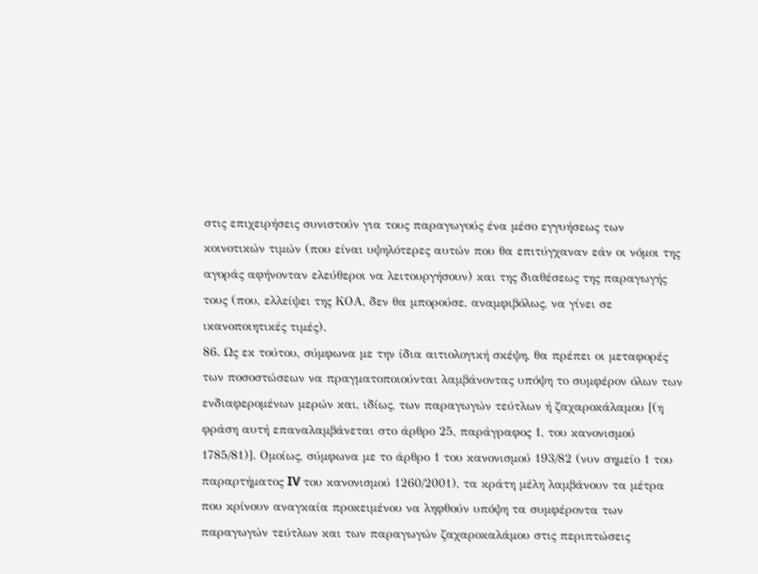στις επιχειρήσεις συνιστούν για τους παραγωγούς ένα μέσο εγγυήσεως των κοινοτικών τιμών (που είναι υψηλότερες αυτών που θα επιτύγχαναν εάν οι νόμοι της αγοράς αφήνονταν ελεύθεροι να λειτουργήσουν) και της διαθέσεως της παραγωγής τους (που, ελλείψει της ΚΟΑ, δεν θα μπορούσε, αναμφιβόλως, να γίνει σε ικανοποιητικές τιμές).
86. Ως εκ τούτου, σύμφωνα με την ίδια αιτιολογική σκέψη, θα πρέπει οι μεταφορές των ποσοστώσεων να πραγματοποιούνται λαμβάνοντας υπόψη το συμφέρον όλων των ενδιαφερομένων μερών και, ιδίως, των παραγωγών τεύτλων ή ζαχαροκάλαμου [(η φράση αυτή επαναλαμβάνεται στο άρθρο 25, παράγραφος 1, του κανονισμού 1785/81)]. Ομοίως, σύμφωνα με το άρθρο 1 του κανονισμού 193/82 (νυν σημείο 1 του παραρτήματος IV του κανονισμού 1260/2001), τα κράτη μέλη λαμβάνουν τα μέτρα που κρίνουν αναγκαία προκειμένου να ληφθούν υπόψη τα συμφέροντα των παραγωγών τεύτλων και των παραγωγών ζαχαροκαλάμου στις περιπτώσεις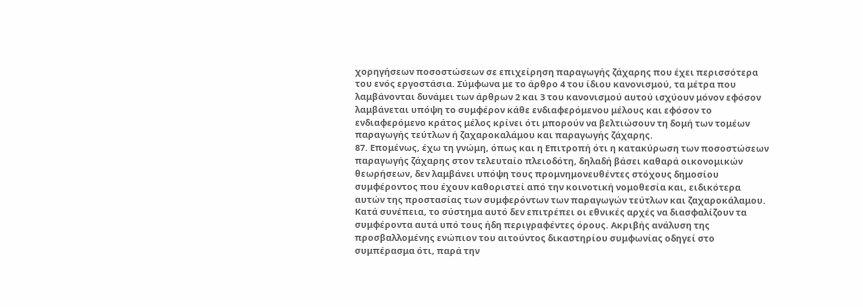χορηγήσεων ποσοστώσεων σε επιχείρηση παραγωγής ζάχαρης που έχει περισσότερα του ενός εργοστάσια. Σύμφωνα με το άρθρο 4 του ίδιου κανονισμού, τα μέτρα που λαμβάνονται δυνάμει των άρθρων 2 και 3 του κανονισμού αυτού ισχύουν μόνον εφόσον λαμβάνεται υπόψη το συμφέρον κάθε ενδιαφερόμενου μέλους και εφόσον το ενδιαφερόμενο κράτος μέλος κρίνει ότι μπορούν να βελτιώσουν τη δομή των τομέων παραγωγής τεύτλων ή ζαχαροκαλάμου και παραγωγής ζάχαρης.
87. Επομένως, έχω τη γνώμη, όπως και η Επιτροπή ότι η κατακύρωση των ποσοστώσεων παραγωγής ζάχαρης στον τελευταίο πλειοδότη, δηλαδή βάσει καθαρά οικονομικών θεωρήσεων, δεν λαμβάνει υπόψη τους προμνημονευθέντες στόχους δημοσίου συμφέροντος που έχουν καθοριστεί από την κοινοτική νομοθεσία και, ειδικότερα αυτών της προστασίας των συμφερόντων των παραγωγών τεύτλων και ζαχαροκάλαμου. Κατά συνέπεια, το σύστημα αυτό δεν επιτρέπει οι εθνικές αρχές να διασφαλίζουν τα συμφέροντα αυτά υπό τους ήδη περιγραφέντες όρους. Ακριβής ανάλυση της προσβαλλομένης ενώπιον του αιτούντος δικαστηρίου συμφωνίας οδηγεί στο συμπέρασμα ότι, παρά την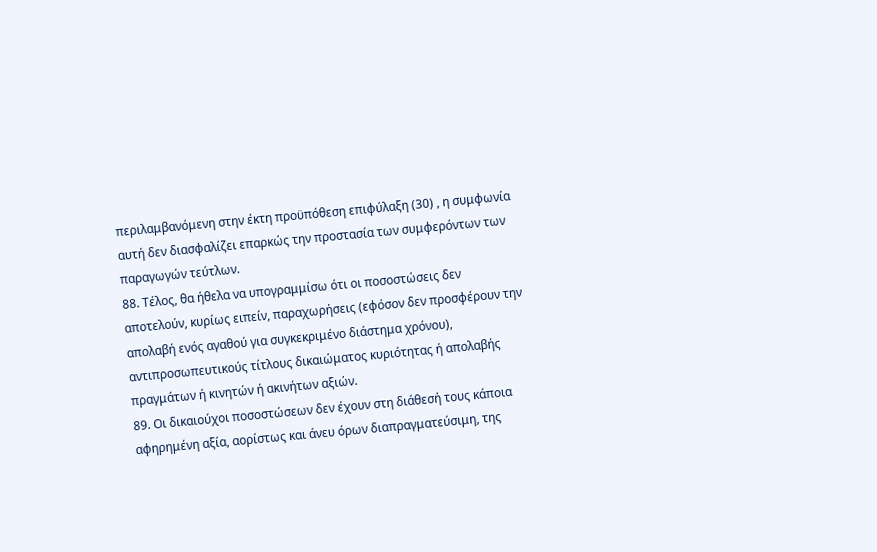περιλαμβανόμενη στην έκτη προϋπόθεση επιφύλαξη (30) , η συμφωνία αυτή δεν διασφαλίζει επαρκώς την προστασία των συμφερόντων των παραγωγών τεύτλων.
88. Τέλος, θα ήθελα να υπογραμμίσω ότι οι ποσοστώσεις δεν αποτελούν, κυρίως ειπείν, παραχωρήσεις (εφόσον δεν προσφέρουν την απολαβή ενός αγαθού για συγκεκριμένο διάστημα χρόνου), αντιπροσωπευτικούς τίτλους δικαιώματος κυριότητας ή απολαβής πραγμάτων ή κινητών ή ακινήτων αξιών.
89. Οι δικαιούχοι ποσοστώσεων δεν έχουν στη διάθεσή τους κάποια αφηρημένη αξία, αορίστως και άνευ όρων διαπραγματεύσιμη, της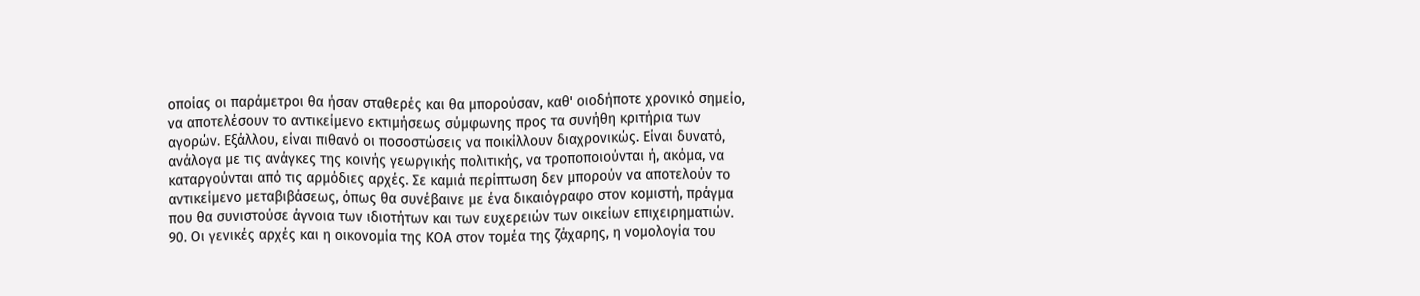οποίας οι παράμετροι θα ήσαν σταθερές και θα μπορούσαν, καθ' οιοδήποτε χρονικό σημείο, να αποτελέσουν το αντικείμενο εκτιμήσεως σύμφωνης προς τα συνήθη κριτήρια των αγορών. Εξάλλου, είναι πιθανό οι ποσοστώσεις να ποικίλλουν διαχρονικώς. Είναι δυνατό, ανάλογα με τις ανάγκες της κοινής γεωργικής πολιτικής, να τροποποιούνται ή, ακόμα, να καταργούνται από τις αρμόδιες αρχές. Σε καμιά περίπτωση δεν μπορούν να αποτελούν το αντικείμενο μεταβιβάσεως, όπως θα συνέβαινε με ένα δικαιόγραφο στον κομιστή, πράγμα που θα συνιστούσε άγνοια των ιδιοτήτων και των ευχερειών των οικείων επιχειρηματιών.
90. Οι γενικές αρχές και η οικονομία της ΚΟΑ στον τομέα της ζάχαρης, η νομολογία του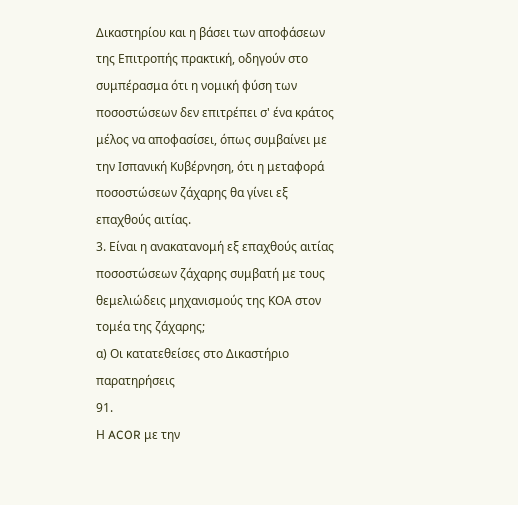Δικαστηρίου και η βάσει των αποφάσεων της Επιτροπής πρακτική, οδηγούν στο συμπέρασμα ότι η νομική φύση των ποσοστώσεων δεν επιτρέπει σ' ένα κράτος μέλος να αποφασίσει, όπως συμβαίνει με την Ισπανική Κυβέρνηση, ότι η μεταφορά ποσοστώσεων ζάχαρης θα γίνει εξ επαχθούς αιτίας.
3. Είναι η ανακατανομή εξ επαχθούς αιτίας ποσοστώσεων ζάχαρης συμβατή με τους θεμελιώδεις μηχανισμούς της ΚΟΑ στον τομέα της ζάχαρης;
α) Οι κατατεθείσες στο Δικαστήριο παρατηρήσεις
91.
Η ACOR με την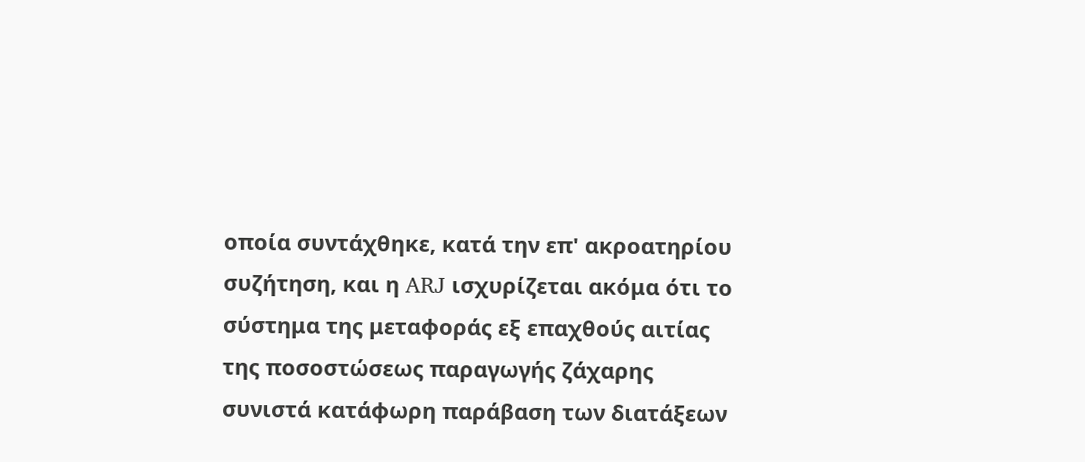οποία συντάχθηκε, κατά την επ' ακροατηρίου συζήτηση, και η ARJ ισχυρίζεται ακόμα ότι το σύστημα της μεταφοράς εξ επαχθούς αιτίας της ποσοστώσεως παραγωγής ζάχαρης συνιστά κατάφωρη παράβαση των διατάξεων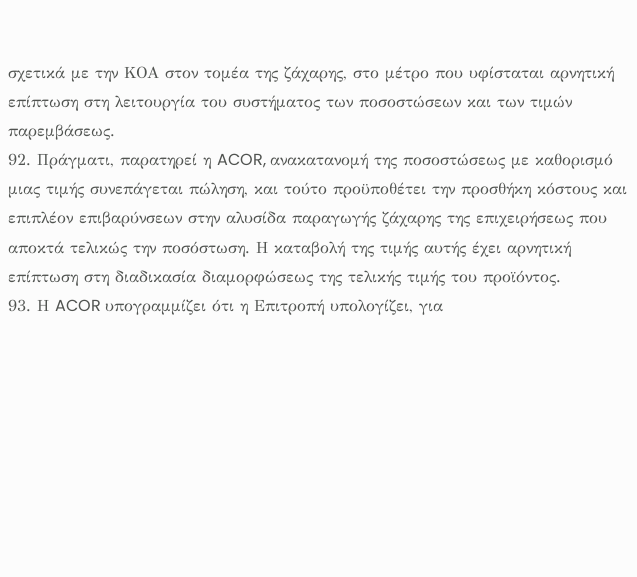σχετικά με την ΚΟΑ στον τομέα της ζάχαρης, στο μέτρο που υφίσταται αρνητική επίπτωση στη λειτουργία του συστήματος των ποσοστώσεων και των τιμών παρεμβάσεως.
92. Πράγματι, παρατηρεί η ACOR, ανακατανομή της ποσοστώσεως με καθορισμό μιας τιμής συνεπάγεται πώληση, και τούτο προϋποθέτει την προσθήκη κόστους και επιπλέον επιβαρύνσεων στην αλυσίδα παραγωγής ζάχαρης της επιχειρήσεως που αποκτά τελικώς την ποσόστωση. Η καταβολή της τιμής αυτής έχει αρνητική επίπτωση στη διαδικασία διαμορφώσεως της τελικής τιμής του προϊόντος.
93. Η ACOR υπογραμμίζει ότι η Επιτροπή υπολογίζει, για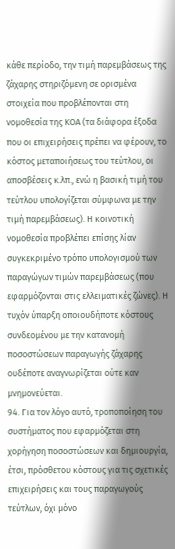κάθε περίοδο, την τιμή παρεμβάσεως της ζάχαρης στηριζόμενη σε ορισμένα στοιχεία που προβλέπονται στη νομοθεσία της ΚΟΑ (τα διάφορα έξοδα που οι επιχειρήσεις πρέπει να φέρουν, το κόστος μεταποιήσεως του τεύτλου, οι αποσβέσεις κ.λπ., ενώ η βασική τιμή του τεύτλου υπολογίζεται σύμφωνα με την τιμή παρεμβάσεως). Η κοινοτική νομοθεσία προβλέπει επίσης λίαν συγκεκριμένο τρόπο υπολογισμού των παραγώγων τιμών παρεμβάσεως (που εφαρμόζονται στις ελλειματικές ζώνες). Η τυχόν ύπαρξη οποιουδήποτε κόστους συνδεομένου με την κατανομή ποσοστώσεων παραγωγής ζάχαρης ουδέποτε αναγνωρίζεται ούτε καν μνημονεύεται.
94. Για τον λόγο αυτό, τροποποίηση του συστήματος που εφαρμόζεται στη χορήγηση ποσοστώσεων και δημιουργία, έτσι, πρόσθετου κόστους για τις σχετικές επιχειρήσεις και τους παραγωγούς τεύτλων, όχι μόνο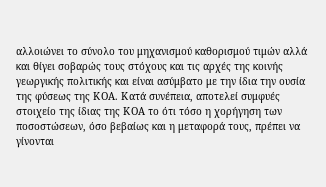αλλοιώνει το σύνολο του μηχανισμού καθορισμού τιμών αλλά και θίγει σοβαρώς τους στόχους και τις αρχές της κοινής γεωργικής πολιτικής και είναι ασύμβατο με την ίδια την ουσία της φύσεως της ΚΟΑ. Κατά συνέπεια, αποτελεί συμφυές στοιχείο της ίδιας της ΚΟΑ το ότι τόσο η χορήγηση των ποσοστώσεων, όσο βεβαίως και η μεταφορά τους, πρέπει να γίνονται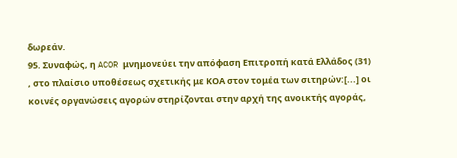δωρεάν.
95. Συναφώς, η ACOR μνημονεύει την απόφαση Επιτροπή κατά Ελλάδος (31) , στο πλαίσιο υποθέσεως σχετικής με ΚΟΑ στον τομέα των σιτηρών:[...] οι κοινές οργανώσεις αγορών στηρίζονται στην αρχή της ανοικτής αγοράς,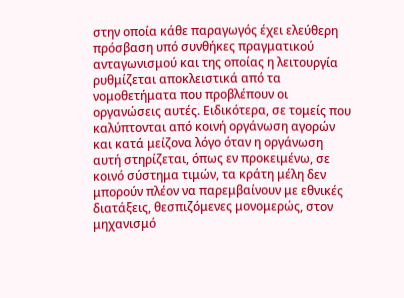στην οποία κάθε παραγωγός έχει ελεύθερη πρόσβαση υπό συνθήκες πραγματικού ανταγωνισμού και της οποίας η λειτουργία ρυθμίζεται αποκλειστικά από τα νομοθετήματα που προβλέπουν οι οργανώσεις αυτές. Ειδικότερα, σε τομείς που καλύπτονται από κοινή οργάνωση αγορών και κατά μείζονα λόγο όταν η οργάνωση αυτή στηρίζεται, όπως εν προκειμένω, σε κοινό σύστημα τιμών, τα κράτη μέλη δεν μπορούν πλέον να παρεμβαίνουν με εθνικές διατάξεις, θεσπιζόμενες μονομερώς, στον μηχανισμό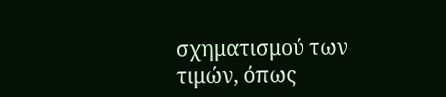σχηματισμού των τιμών, όπως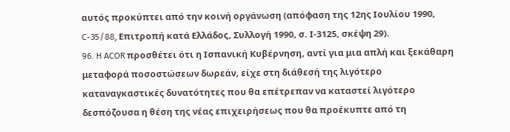αυτός προκύπτει από την κοινή οργάνωση (απόφαση της 12ης Ιουλίου 1990, C-35/88, Επιτροπή κατά Ελλάδος, Συλλογή 1990, σ. Ι-3125, σκέψη 29).
96. H ACOR προσθέτει ότι η Ισπανική Κυβέρνηση, αντί για μια απλή και ξεκάθαρη μεταφορά ποσοστώσεων δωρεάν, είχε στη διάθεσή της λιγότερο καταναγκαστικές δυνατότητες που θα επέτρεπαν να καταστεί λιγότερο δεσπόζουσα η θέση της νέας επιχειρήσεως που θα προέκυπτε από τη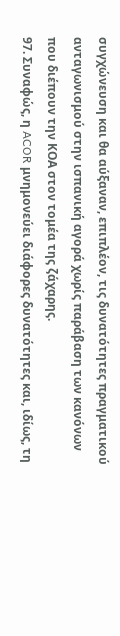συγχώνευση και θα αύξαναν, επιπλέον, τις δυνατότητες πραγματικού ανταγωνισμού στην ισπανική αγορά χωρίς παράβαση των κανόνων που διέπουν την ΚΟΑ στον τομέα της ζάχαρης.
97. Συναφώς, η ACOR μνημονεύει διάφορες δυνατότητες και, ιδίως, τη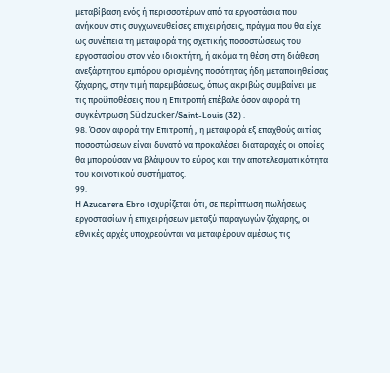μεταβίβαση ενός ή περισσοτέρων από τα εργοστάσια που ανήκουν στις συγχωνευθείσες επιχειρήσεις, πράγμα που θα είχε ως συνέπεια τη μεταφορά της σχετικής ποσοστώσεως του εργοστασίου στον νέο ιδιοκτήτη, ή ακόμα τη θέση στη διάθεση ανεξάρτητου εμπόρου ορισμένης ποσότητας ήδη μεταποιηθείσας ζάχαρης, στην τιμή παρεμβάσεως, όπως ακριβώς συμβαίνει με τις προϋποθέσεις που η Επιτροπή επέβαλε όσον αφορά τη συγκέντρωση Südzucker/Saint-Louis (32) .
98. Όσον αφορά την Επιτροπή , η μεταφορά εξ επαχθούς αιτίας ποσοστώσεων είναι δυνατό να προκαλέσει διαταραχές οι οποίες θα μπορούσαν να βλάψουν το εύρος και την αποτελεσματικότητα του κοινοτικού συστήματος.
99.
Η Azucarera Ebro ισχυρίζεται ότι, σε περίπτωση πωλήσεως εργοστασίων ή επιχειρήσεων μεταξύ παραγωγών ζάχαρης, οι εθνικές αρχές υποχρεούνται να μεταφέρουν αμέσως τις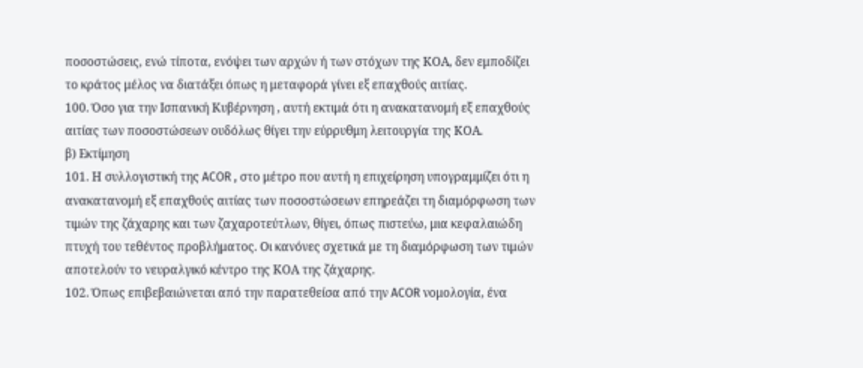ποσοστώσεις, ενώ τίποτα, ενόψει των αρχών ή των στόχων της ΚΟΑ, δεν εμποδίζει το κράτος μέλος να διατάξει όπως η μεταφορά γίνει εξ επαχθούς αιτίας.
100. Όσο για την Ισπανική Κυβέρνηση , αυτή εκτιμά ότι η ανακατανομή εξ επαχθούς αιτίας των ποσοστώσεων ουδόλως θίγει την εύρρυθμη λειτουργία της ΚΟΑ.
β) Εκτίμηση
101. Η συλλογιστική της ACOR , στο μέτρο που αυτή η επιχείρηση υπογραμμίζει ότι η ανακατανομή εξ επαχθούς αιτίας των ποσοστώσεων επηρεάζει τη διαμόρφωση των τιμών της ζάχαρης και των ζαχαροτεύτλων, θίγει, όπως πιστεύω, μια κεφαλαιώδη πτυχή του τεθέντος προβλήματος. Οι κανόνες σχετικά με τη διαμόρφωση των τιμών αποτελούν το νευραλγικό κέντρο της ΚΟΑ της ζάχαρης.
102. Όπως επιβεβαιώνεται από την παρατεθείσα από την ACOR νομολογία, ένα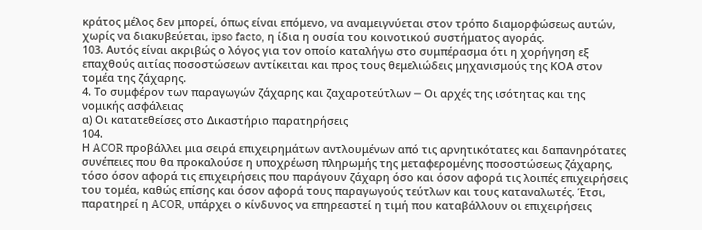κράτος μέλος δεν μπορεί, όπως είναι επόμενο, να αναμειγνύεται στον τρόπο διαμορφώσεως αυτών, χωρίς να διακυβεύεται, ipso facto, η ίδια η ουσία του κοινοτικού συστήματος αγοράς.
103. Αυτός είναι ακριβώς ο λόγος για τον οποίο καταλήγω στο συμπέρασμα ότι η χορήγηση εξ επαχθούς αιτίας ποσοστώσεων αντίκειται και προς τους θεμελιώδεις μηχανισμούς της ΚΟΑ στον τομέα της ζάχαρης.
4. Το συμφέρον των παραγωγών ζάχαρης και ζαχαροτεύτλων ─ Οι αρχές της ισότητας και της νομικής ασφάλειας
α) Οι κατατεθείσες στο Δικαστήριο παρατηρήσεις
104.
Η ACOR προβάλλει μια σειρά επιχειρημάτων αντλουμένων από τις αρνητικότατες και δαπανηρότατες συνέπειες που θα προκαλούσε η υποχρέωση πληρωμής της μεταφερομένης ποσοστώσεως ζάχαρης, τόσο όσον αφορά τις επιχειρήσεις που παράγουν ζάχαρη όσο και όσον αφορά τις λοιπές επιχειρήσεις του τομέα, καθώς επίσης και όσον αφορά τους παραγωγούς τεύτλων και τους καταναλωτές. Έτσι, παρατηρεί η ACOR, υπάρχει ο κίνδυνος να επηρεαστεί η τιμή που καταβάλλουν οι επιχειρήσεις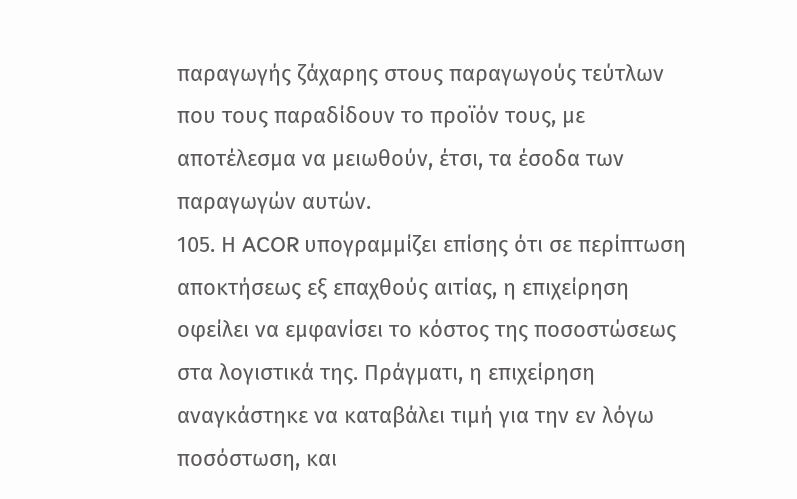παραγωγής ζάχαρης στους παραγωγούς τεύτλων που τους παραδίδουν το προϊόν τους, με αποτέλεσμα να μειωθούν, έτσι, τα έσοδα των παραγωγών αυτών.
105. Η ACOR υπογραμμίζει επίσης ότι σε περίπτωση αποκτήσεως εξ επαχθούς αιτίας, η επιχείρηση οφείλει να εμφανίσει το κόστος της ποσοστώσεως στα λογιστικά της. Πράγματι, η επιχείρηση αναγκάστηκε να καταβάλει τιμή για την εν λόγω ποσόστωση, και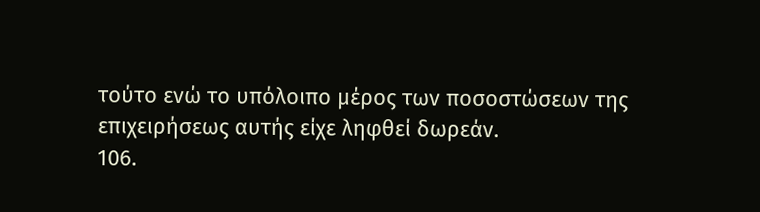τούτο ενώ το υπόλοιπο μέρος των ποσοστώσεων της επιχειρήσεως αυτής είχε ληφθεί δωρεάν.
106.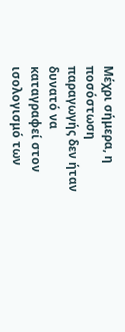Μέχρι σήμερα, η ποσόστωση παραγωγής δεν ήταν δυνατό να καταγραφεί στον ισολογισμό των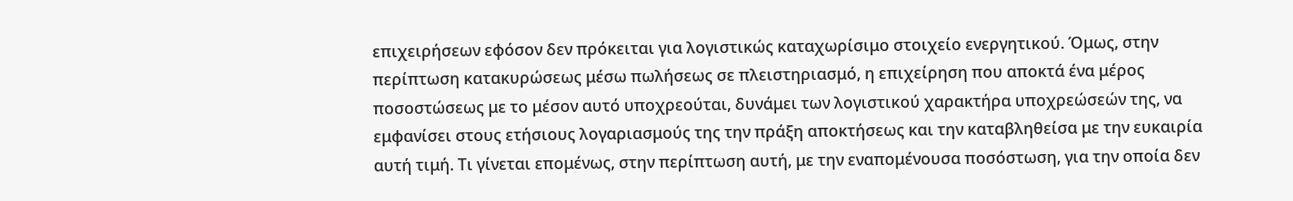επιχειρήσεων εφόσον δεν πρόκειται για λογιστικώς καταχωρίσιμο στοιχείο ενεργητικού. Όμως, στην περίπτωση κατακυρώσεως μέσω πωλήσεως σε πλειστηριασμό, η επιχείρηση που αποκτά ένα μέρος ποσοστώσεως με το μέσον αυτό υποχρεούται, δυνάμει των λογιστικού χαρακτήρα υποχρεώσεών της, να εμφανίσει στους ετήσιους λογαριασμούς της την πράξη αποκτήσεως και την καταβληθείσα με την ευκαιρία αυτή τιμή. Τι γίνεται επομένως, στην περίπτωση αυτή, με την εναπομένουσα ποσόστωση, για την οποία δεν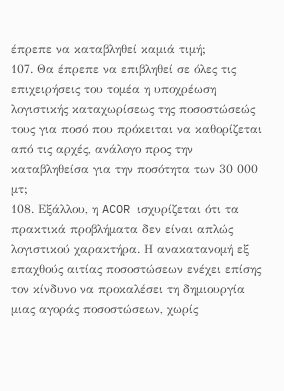έπρεπε να καταβληθεί καμιά τιμή;
107. Θα έπρεπε να επιβληθεί σε όλες τις επιχειρήσεις του τομέα η υποχρέωση λογιστικής καταχωρίσεως της ποσοστώσεώς τους για ποσό που πρόκειται να καθορίζεται από τις αρχές, ανάλογο προς την καταβληθείσα για την ποσότητα των 30 000 μτ;
108. Εξάλλου, η ACOR ισχυρίζεται ότι τα πρακτικά προβλήματα δεν είναι απλώς λογιστικού χαρακτήρα. Η ανακατανομή εξ επαχθούς αιτίας ποσοστώσεων ενέχει επίσης τον κίνδυνο να προκαλέσει τη δημιουργία μιας αγοράς ποσοστώσεων, χωρίς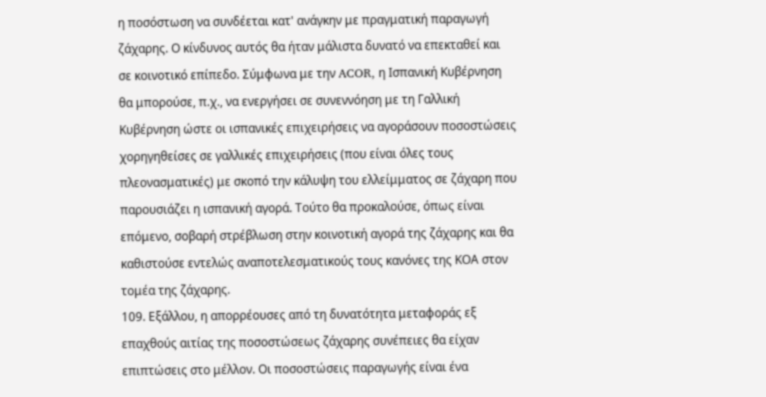η ποσόστωση να συνδέεται κατ' ανάγκην με πραγματική παραγωγή ζάχαρης. Ο κίνδυνος αυτός θα ήταν μάλιστα δυνατό να επεκταθεί και σε κοινοτικό επίπεδο. Σύμφωνα με την ACOR, η Ισπανική Κυβέρνηση θα μπορούσε, π.χ., να ενεργήσει σε συνεννόηση με τη Γαλλική Κυβέρνηση ώστε οι ισπανικές επιχειρήσεις να αγοράσουν ποσοστώσεις χορηγηθείσες σε γαλλικές επιχειρήσεις (που είναι όλες τους πλεονασματικές) με σκοπό την κάλυψη του ελλείμματος σε ζάχαρη που παρουσιάζει η ισπανική αγορά. Τούτο θα προκαλούσε, όπως είναι επόμενο, σοβαρή στρέβλωση στην κοινοτική αγορά της ζάχαρης και θα καθιστούσε εντελώς αναποτελεσματικούς τους κανόνες της ΚΟΑ στον τομέα της ζάχαρης.
109. Εξάλλου, η απορρέουσες από τη δυνατότητα μεταφοράς εξ επαχθούς αιτίας της ποσοστώσεως ζάχαρης συνέπειες θα είχαν επιπτώσεις στο μέλλον. Οι ποσοστώσεις παραγωγής είναι ένα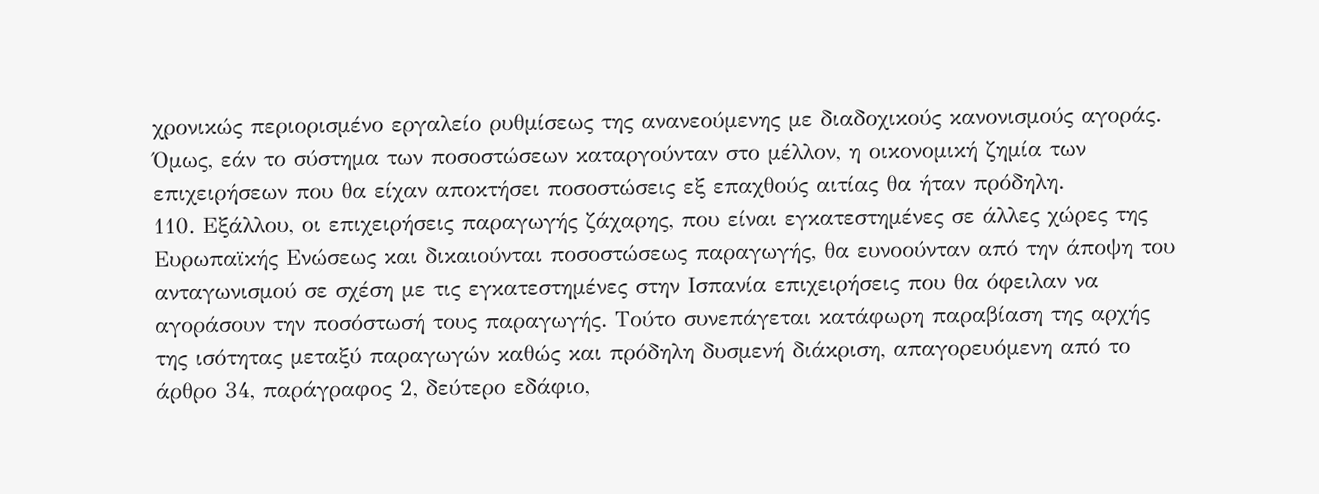χρονικώς περιορισμένο εργαλείο ρυθμίσεως της ανανεούμενης με διαδοχικούς κανονισμούς αγοράς. Όμως, εάν το σύστημα των ποσοστώσεων καταργούνταν στο μέλλον, η οικονομική ζημία των επιχειρήσεων που θα είχαν αποκτήσει ποσοστώσεις εξ επαχθούς αιτίας θα ήταν πρόδηλη.
110. Εξάλλου, οι επιχειρήσεις παραγωγής ζάχαρης, που είναι εγκατεστημένες σε άλλες χώρες της Ευρωπαϊκής Ενώσεως και δικαιούνται ποσοστώσεως παραγωγής, θα ευνοούνταν από την άποψη του ανταγωνισμού σε σχέση με τις εγκατεστημένες στην Ισπανία επιχειρήσεις που θα όφειλαν να αγοράσουν την ποσόστωσή τους παραγωγής. Τούτο συνεπάγεται κατάφωρη παραβίαση της αρχής της ισότητας μεταξύ παραγωγών καθώς και πρόδηλη δυσμενή διάκριση, απαγορευόμενη από το άρθρο 34, παράγραφος 2, δεύτερο εδάφιο,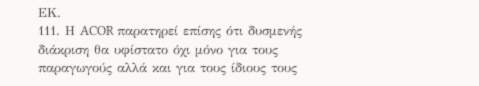ΕΚ.
111. Η ACOR παρατηρεί επίσης ότι δυσμενής διάκριση θα υφίστατο όχι μόνο για τους παραγωγούς αλλά και για τους ίδιους τους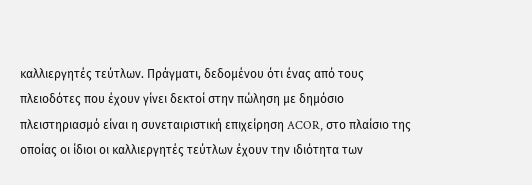καλλιεργητές τεύτλων. Πράγματι, δεδομένου ότι ένας από τους πλειοδότες που έχουν γίνει δεκτοί στην πώληση με δημόσιο πλειστηριασμό είναι η συνεταιριστική επιχείρηση ACOR, στο πλαίσιο της οποίας οι ίδιοι οι καλλιεργητές τεύτλων έχουν την ιδιότητα των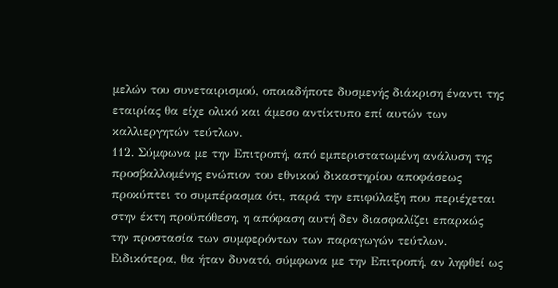μελών του συνεταιρισμού, οποιαδήποτε δυσμενής διάκριση έναντι της εταιρίας θα είχε ολικό και άμεσο αντίκτυπο επί αυτών των καλλιεργητών τεύτλων.
112. Σύμφωνα με την Επιτροπή, από εμπεριστατωμένη ανάλυση της προσβαλλομένης ενώπιον του εθνικού δικαστηρίου αποφάσεως προκύπτει το συμπέρασμα ότι, παρά την επιφύλαξη που περιέχεται στην έκτη προϋπόθεση, η απόφαση αυτή δεν διασφαλίζει επαρκώς την προστασία των συμφερόντων των παραγωγών τεύτλων. Ειδικότερα, θα ήταν δυνατό, σύμφωνα με την Επιτροπή, αν ληφθεί ως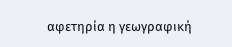αφετηρία η γεωγραφική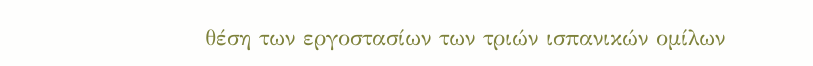θέση των εργοστασίων των τριών ισπανικών ομίλων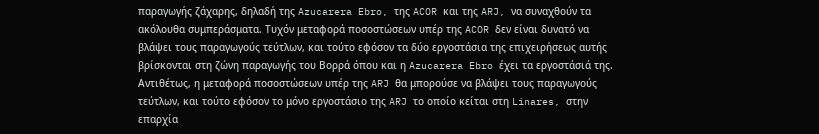παραγωγής ζάχαρης, δηλαδή της Azucarera Ebro, της ACOR και της ARJ, να συναχθούν τα ακόλουθα συμπεράσματα. Τυχόν μεταφορά ποσοστώσεων υπέρ της ACOR δεν είναι δυνατό να βλάψει τους παραγωγούς τεύτλων, και τούτο εφόσον τα δύο εργοστάσια της επιχειρήσεως αυτής βρίσκονται στη ζώνη παραγωγής του Βορρά όπου και η Azucarera Ebro έχει τα εργοστάσιά της. Αντιθέτως, η μεταφορά ποσοστώσεων υπέρ της ARJ θα μπορούσε να βλάψει τους παραγωγούς τεύτλων, και τούτο εφόσον το μόνο εργοστάσιο της ARJ το οποίο κείται στη Linares, στην επαρχία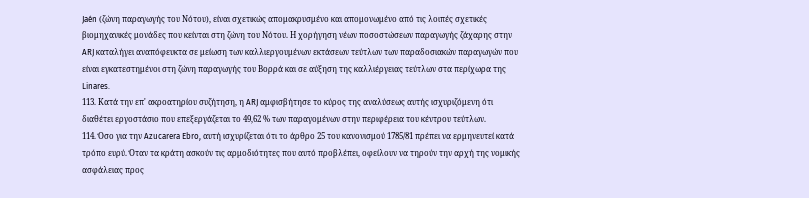Jaén (ζώνη παραγωγής του Νότου), είναι σχετικώς απομακρυσμένο και απομονωμένο από τις λοιπές σχετικές βιομηχανικές μονάδες που κείνται στη ζώνη του Νότου. Η χορήγηση νέων ποσοστώσεων παραγωγής ζάχαρης στην ARJ καταλήγει αναπόφευκτα σε μείωση των καλλιεργουμένων εκτάσεων τεύτλων των παραδοσιακών παραγωγών που είναι εγκατεστημένοι στη ζώνη παραγωγής του Βορρά και σε αύξηση της καλλιέργειας τεύτλων στα περίχωρα της Linares.
113. Κατά την επ' ακροατηρίου συζήτηση, η ARJ αμφισβήτησε το κύρος της αναλύσεως αυτής ισχυριζόμενη ότι διαθέτει εργοστάσιο που επεξεργάζεται το 49,62 % των παραγομένων στην περιφέρεια του κέντρου τεύτλων.
114. Όσο για την Azucarera Ebro, αυτή ισχυρίζεται ότι το άρθρο 25 του κανονισμού 1785/81 πρέπει να ερμηνευτεί κατά τρόπο ευρύ. Όταν τα κράτη ασκούν τις αρμοδιότητες που αυτό προβλέπει, οφείλουν να τηρούν την αρχή της νομικής ασφάλειας προς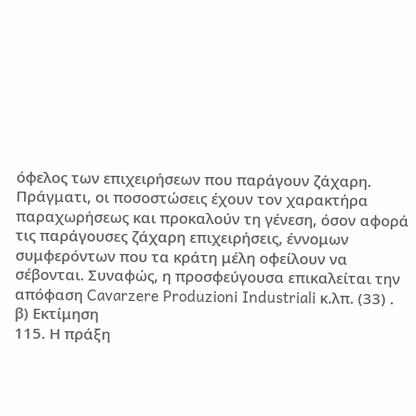όφελος των επιχειρήσεων που παράγουν ζάχαρη. Πράγματι, οι ποσοστώσεις έχουν τον χαρακτήρα παραχωρήσεως και προκαλούν τη γένεση, όσον αφορά τις παράγουσες ζάχαρη επιχειρήσεις, έννομων συμφερόντων που τα κράτη μέλη οφείλουν να σέβονται. Συναφώς, η προσφεύγουσα επικαλείται την απόφαση Cavarzere Produzioni Industriali κ.λπ. (33) .
β) Εκτίμηση
115. Η πράξη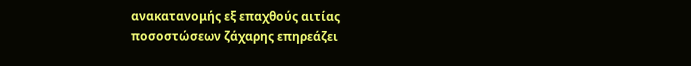ανακατανομής εξ επαχθούς αιτίας ποσοστώσεων ζάχαρης επηρεάζει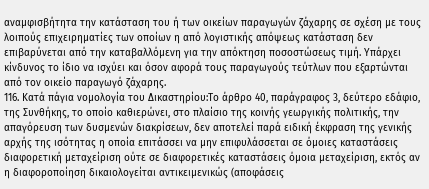αναμφισβήτητα την κατάσταση του ή των οικείων παραγωγών ζάχαρης σε σχέση με τους λοιπούς επιχειρηματίες των οποίων η από λογιστικής απόψεως κατάσταση δεν επιβαρύνεται από την καταβαλλόμενη για την απόκτηση ποσοστώσεως τιμή. Υπάρχει κίνδυνος το ίδιο να ισχύει και όσον αφορά τους παραγωγούς τεύτλων που εξαρτώνται από τον οικείο παραγωγό ζάχαρης.
116. Κατά πάγια νομολογία του Δικαστηρίου:Το άρθρο 40, παράγραφος 3, δεύτερο εδάφιο, της Συνθήκης, το οποίο καθιερώνει, στο πλαίσιο της κοινής γεωργικής πολιτικής, την απαγόρευση των δυσμενών διακρίσεων, δεν αποτελεί παρά ειδική έκφραση της γενικής αρχής της ισότητας η οποία επιτάσσει να μην επιφυλάσσεται σε όμοιες καταστάσεις διαφορετική μεταχείριση ούτε σε διαφορετικές καταστάσεις όμοια μεταχείριση, εκτός αν η διαφοροποίηση δικαιολογείται αντικειμενικώς (αποφάσεις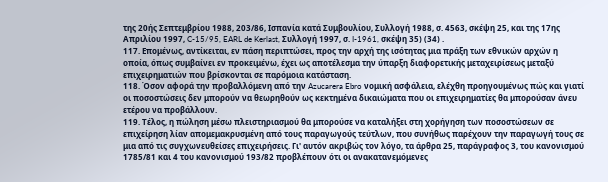της 20ής Σεπτεμβρίου 1988, 203/86, Ισπανία κατά Συμβουλίου, Συλλογή 1988, σ. 4563, σκέψη 25, και της 17ης Απριλίου 1997, C-15/95, EARL de Kerlast, Συλλογή 1997, σ. I-1961, σκέψη 35) (34) .
117. Επομένως, αντίκειται, εν πάση περιπτώσει, προς την αρχή της ισότητας μια πράξη των εθνικών αρχών η οποία, όπως συμβαίνει εν προκειμένω, έχει ως αποτέλεσμα την ύπαρξη διαφορετικής μεταχειρίσεως μεταξύ επιχειρηματιών που βρίσκονται σε παρόμοια κατάσταση.
118. Όσον αφορά την προβαλλόμενη από την Azucarera Ebro νομική ασφάλεια, ελέχθη προηγουμένως πώς και γιατί οι ποσοστώσεις δεν μπορούν να θεωρηθούν ως κεκτημένα δικαιώματα που οι επιχειρηματίες θα μπορούσαν άνευ ετέρου να προβάλλουν.
119. Τέλος, η πώληση μέσω πλειστηριασμού θα μπορούσε να καταλήξει στη χορήγηση των ποσοστώσεων σε επιχείρηση λίαν απομεμακρυσμένη από τους παραγωγούς τεύτλων, που συνήθως παρέχουν την παραγωγή τους σε μια από τις συγχωνευθείσες επιχειρήσεις. Γι' αυτόν ακριβώς τον λόγο, τα άρθρα 25, παράγραφος 3, του κανονισμού 1785/81 και 4 του κανονισμού 193/82 προβλέπουν ότι οι ανακατανεμόμενες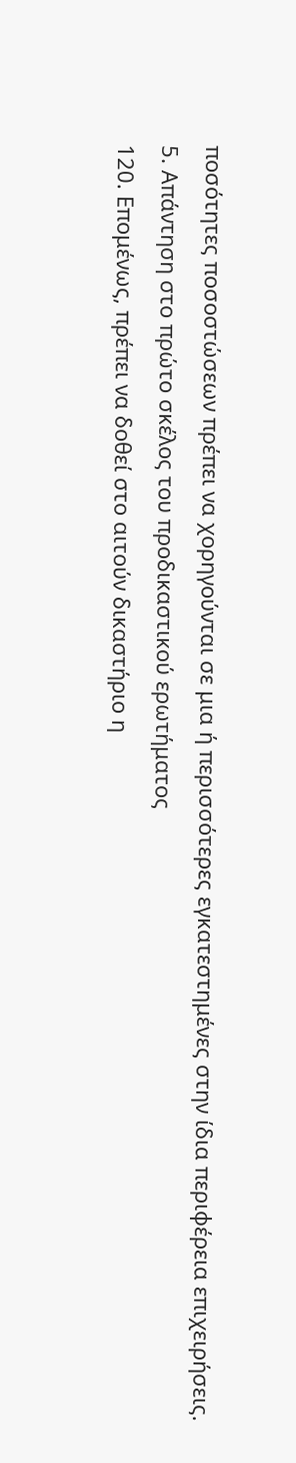ποσότητες ποσοστώσεων πρέπει να χορηγούνται σε μια ή περισσότερες εγκατεστημένες στην ίδια περιφέρεια επιχειρήσεις.
5. Απάντηση στο πρώτο σκέλος του προδικαστικού ερωτήματος
120. Επομένως, πρέπει να δοθεί στο αιτούν δικαστήριο η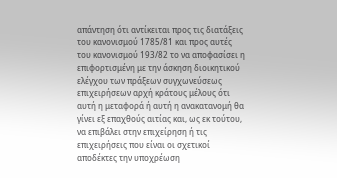απάντηση ότι αντίκειται προς τις διατάξεις του κανονισμού 1785/81 και προς αυτές του κανονισμού 193/82 το να αποφασίσει η επιφορτισμένη με την άσκηση διοικητικού ελέγχου των πράξεων συγχωνεύσεως επιχειρήσεων αρχή κράτους μέλους ότι αυτή η μεταφορά ή αυτή η ανακατανομή θα γίνει εξ επαχθούς αιτίας και, ως εκ τούτου, να επιβάλει στην επιχείρηση ή τις επιχειρήσεις που είναι οι σχετικοί αποδέκτες την υποχρέωση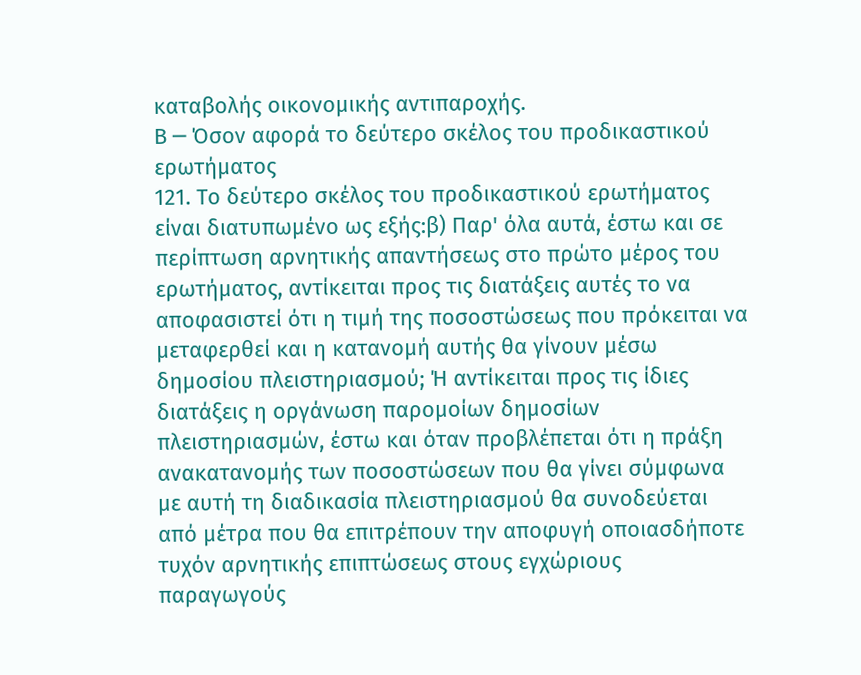καταβολής οικονομικής αντιπαροχής.
Β ─ Όσον αφορά το δεύτερο σκέλος του προδικαστικού ερωτήματος
121. Το δεύτερο σκέλος του προδικαστικού ερωτήματος είναι διατυπωμένο ως εξής:β) Παρ' όλα αυτά, έστω και σε περίπτωση αρνητικής απαντήσεως στο πρώτο μέρος του ερωτήματος, αντίκειται προς τις διατάξεις αυτές το να αποφασιστεί ότι η τιμή της ποσοστώσεως που πρόκειται να μεταφερθεί και η κατανομή αυτής θα γίνουν μέσω δημοσίου πλειστηριασμού; Ή αντίκειται προς τις ίδιες διατάξεις η οργάνωση παρομοίων δημοσίων πλειστηριασμών, έστω και όταν προβλέπεται ότι η πράξη ανακατανομής των ποσοστώσεων που θα γίνει σύμφωνα με αυτή τη διαδικασία πλειστηριασμού θα συνοδεύεται από μέτρα που θα επιτρέπουν την αποφυγή οποιασδήποτε τυχόν αρνητικής επιπτώσεως στους εγχώριους παραγωγούς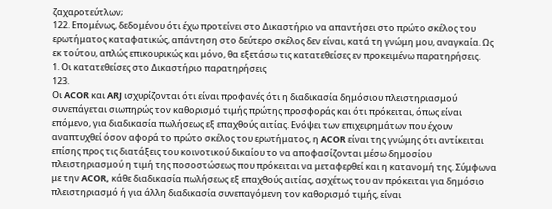ζαχαροτεύτλων;
122. Επομένως, δεδομένου ότι έχω προτείνει στο Δικαστήριο να απαντήσει στο πρώτο σκέλος του ερωτήματος καταφατικώς, απάντηση στο δεύτερο σκέλος δεν είναι, κατά τη γνώμη μου, αναγκαία. Ως εκ τούτου, απλώς επικουρικώς και μόνο, θα εξετάσω τις κατατεθείσες εν προκειμένω παρατηρήσεις.
1. Οι κατατεθείσες στο Δικαστήριο παρατηρήσεις
123.
Οι ACOR και ARJ ισχυρίζονται ότι είναι προφανές ότι η διαδικασία δημόσιου πλειστηριασμού συνεπάγεται σιωπηρώς τον καθορισμό τιμής πρώτης προσφοράς και ότι πρόκειται, όπως είναι επόμενο, για διαδικασία πωλήσεως εξ επαχθούς αιτίας. Ενόψει των επιχειρημάτων που έχουν αναπτυχθεί όσον αφορά το πρώτο σκέλος του ερωτήματος, η ACOR είναι της γνώμης ότι αντίκειται επίσης προς τις διατάξεις του κοινοτικού δικαίου το να αποφασίζονται μέσω δημοσίου πλειστηριασμού η τιμή της ποσοστώσεως που πρόκειται να μεταφερθεί και η κατανομή της. Σύμφωνα με την ACOR, κάθε διαδικασία πωλήσεως εξ επαχθούς αιτίας, ασχέτως του αν πρόκειται για δημόσιο πλειστηριασμό ή για άλλη διαδικασία συνεπαγόμενη τον καθορισμό τιμής, είναι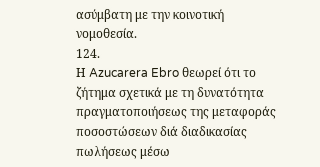ασύμβατη με την κοινοτική νομοθεσία.
124.
Η Azucarera Ebro θεωρεί ότι το ζήτημα σχετικά με τη δυνατότητα πραγματοποιήσεως της μεταφοράς ποσοστώσεων διά διαδικασίας πωλήσεως μέσω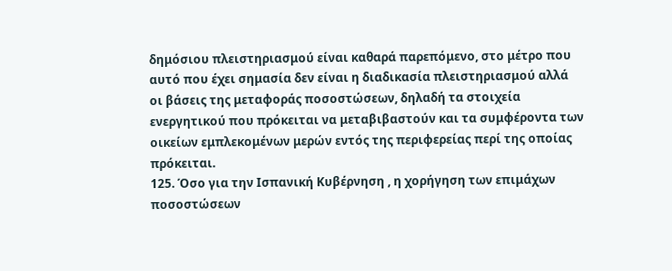δημόσιου πλειστηριασμού είναι καθαρά παρεπόμενο, στο μέτρο που αυτό που έχει σημασία δεν είναι η διαδικασία πλειστηριασμού αλλά οι βάσεις της μεταφοράς ποσοστώσεων, δηλαδή τα στοιχεία ενεργητικού που πρόκειται να μεταβιβαστούν και τα συμφέροντα των οικείων εμπλεκομένων μερών εντός της περιφερείας περί της οποίας πρόκειται.
125. Όσο για την Ισπανική Κυβέρνηση , η χορήγηση των επιμάχων ποσοστώσεων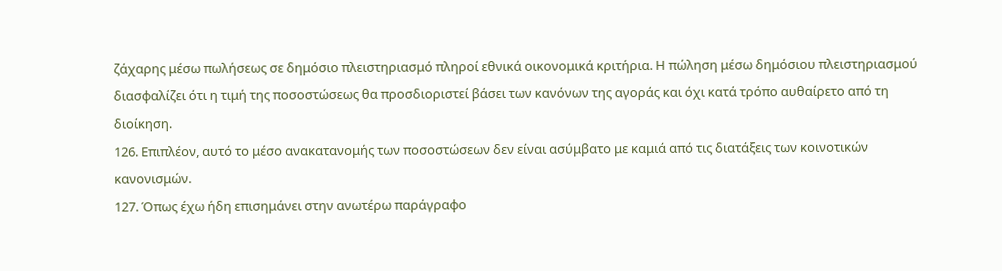ζάχαρης μέσω πωλήσεως σε δημόσιο πλειστηριασμό πληροί εθνικά οικονομικά κριτήρια. Η πώληση μέσω δημόσιου πλειστηριασμού διασφαλίζει ότι η τιμή της ποσοστώσεως θα προσδιοριστεί βάσει των κανόνων της αγοράς και όχι κατά τρόπο αυθαίρετο από τη διοίκηση.
126. Επιπλέον, αυτό το μέσο ανακατανομής των ποσοστώσεων δεν είναι ασύμβατο με καμιά από τις διατάξεις των κοινοτικών κανονισμών.
127. Όπως έχω ήδη επισημάνει στην ανωτέρω παράγραφο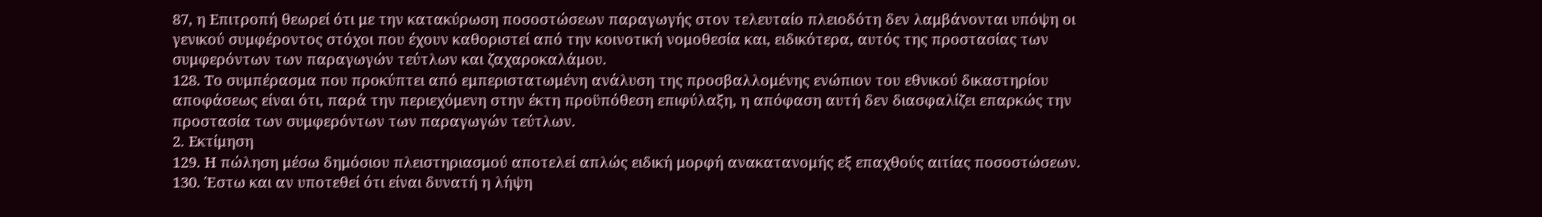87, η Επιτροπή θεωρεί ότι με την κατακύρωση ποσοστώσεων παραγωγής στον τελευταίο πλειοδότη δεν λαμβάνονται υπόψη οι γενικού συμφέροντος στόχοι που έχουν καθοριστεί από την κοινοτική νομοθεσία και, ειδικότερα, αυτός της προστασίας των συμφερόντων των παραγωγών τεύτλων και ζαχαροκαλάμου.
128. Το συμπέρασμα που προκύπτει από εμπεριστατωμένη ανάλυση της προσβαλλομένης ενώπιον του εθνικού δικαστηρίου αποφάσεως είναι ότι, παρά την περιεχόμενη στην έκτη προϋπόθεση επιφύλαξη, η απόφαση αυτή δεν διασφαλίζει επαρκώς την προστασία των συμφερόντων των παραγωγών τεύτλων.
2. Εκτίμηση
129. Η πώληση μέσω δημόσιου πλειστηριασμού αποτελεί απλώς ειδική μορφή ανακατανομής εξ επαχθούς αιτίας ποσοστώσεων.
130. Έστω και αν υποτεθεί ότι είναι δυνατή η λήψη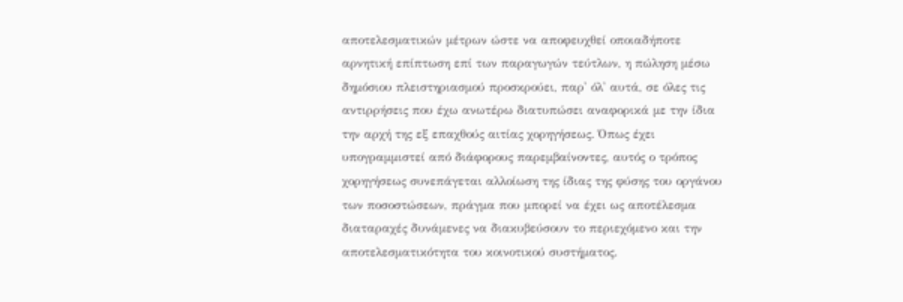αποτελεσματικών μέτρων ώστε να αποφευχθεί οποιαδήποτε αρνητική επίπτωση επί των παραγωγών τεύτλων, η πώληση μέσω δημόσιου πλειστηριασμού προσκρούει, παρ' όλ' αυτά, σε όλες τις αντιρρήσεις που έχω ανωτέρω διατυπώσει αναφορικά με την ίδια την αρχή της εξ επαχθούς αιτίας χορηγήσεως. Όπως έχει υπογραμμιστεί από διάφορους παρεμβαίνοντες, αυτός ο τρόπος χορηγήσεως συνεπάγεται αλλοίωση της ίδιας της φύσης του οργάνου των ποσοστώσεων, πράγμα που μπορεί να έχει ως αποτέλεσμα διαταραχές δυνάμενες να διακυβεύσουν το περιεχόμενο και την αποτελεσματικότητα του κοινοτικού συστήματος.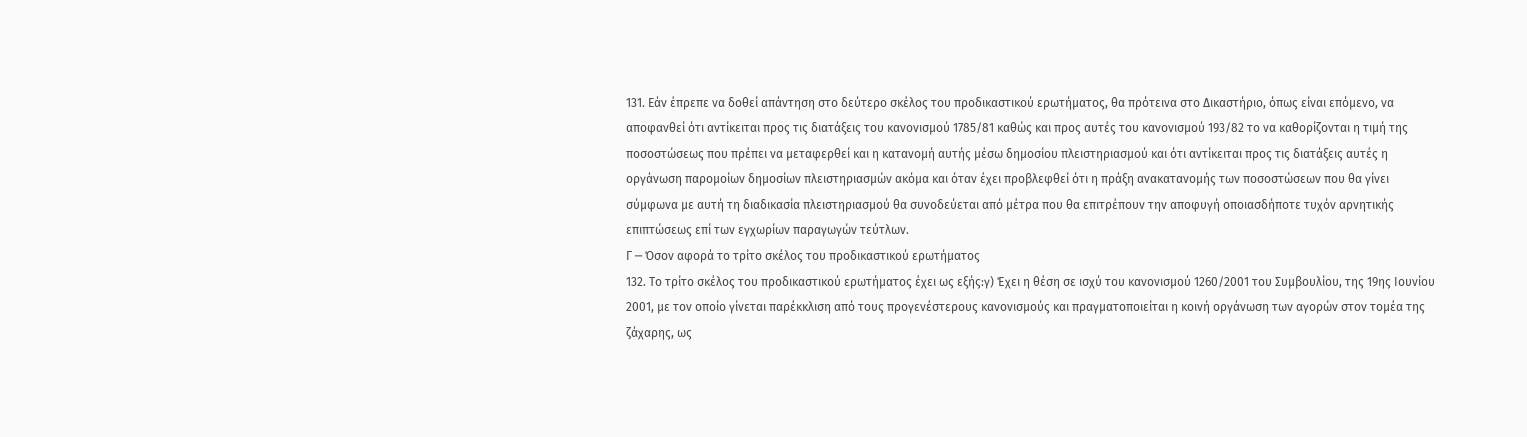131. Εάν έπρεπε να δοθεί απάντηση στο δεύτερο σκέλος του προδικαστικού ερωτήματος, θα πρότεινα στο Δικαστήριο, όπως είναι επόμενο, να αποφανθεί ότι αντίκειται προς τις διατάξεις του κανονισμού 1785/81 καθώς και προς αυτές του κανονισμού 193/82 το να καθορίζονται η τιμή της ποσοστώσεως που πρέπει να μεταφερθεί και η κατανομή αυτής μέσω δημοσίου πλειστηριασμού και ότι αντίκειται προς τις διατάξεις αυτές η οργάνωση παρομοίων δημοσίων πλειστηριασμών ακόμα και όταν έχει προβλεφθεί ότι η πράξη ανακατανομής των ποσοστώσεων που θα γίνει σύμφωνα με αυτή τη διαδικασία πλειστηριασμού θα συνοδεύεται από μέτρα που θα επιτρέπουν την αποφυγή οποιασδήποτε τυχόν αρνητικής επιπτώσεως επί των εγχωρίων παραγωγών τεύτλων.
Γ ─ Όσον αφορά το τρίτο σκέλος του προδικαστικού ερωτήματος
132. Το τρίτο σκέλος του προδικαστικού ερωτήματος έχει ως εξής:γ) Έχει η θέση σε ισχύ του κανονισμού 1260/2001 του Συμβουλίου, της 19ης Ιουνίου 2001, με τον οποίο γίνεται παρέκκλιση από τους προγενέστερους κανονισμούς και πραγματοποιείται η κοινή οργάνωση των αγορών στον τομέα της ζάχαρης, ως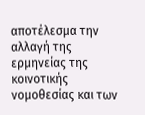αποτέλεσμα την αλλαγή της ερμηνείας της κοινοτικής νομοθεσίας και των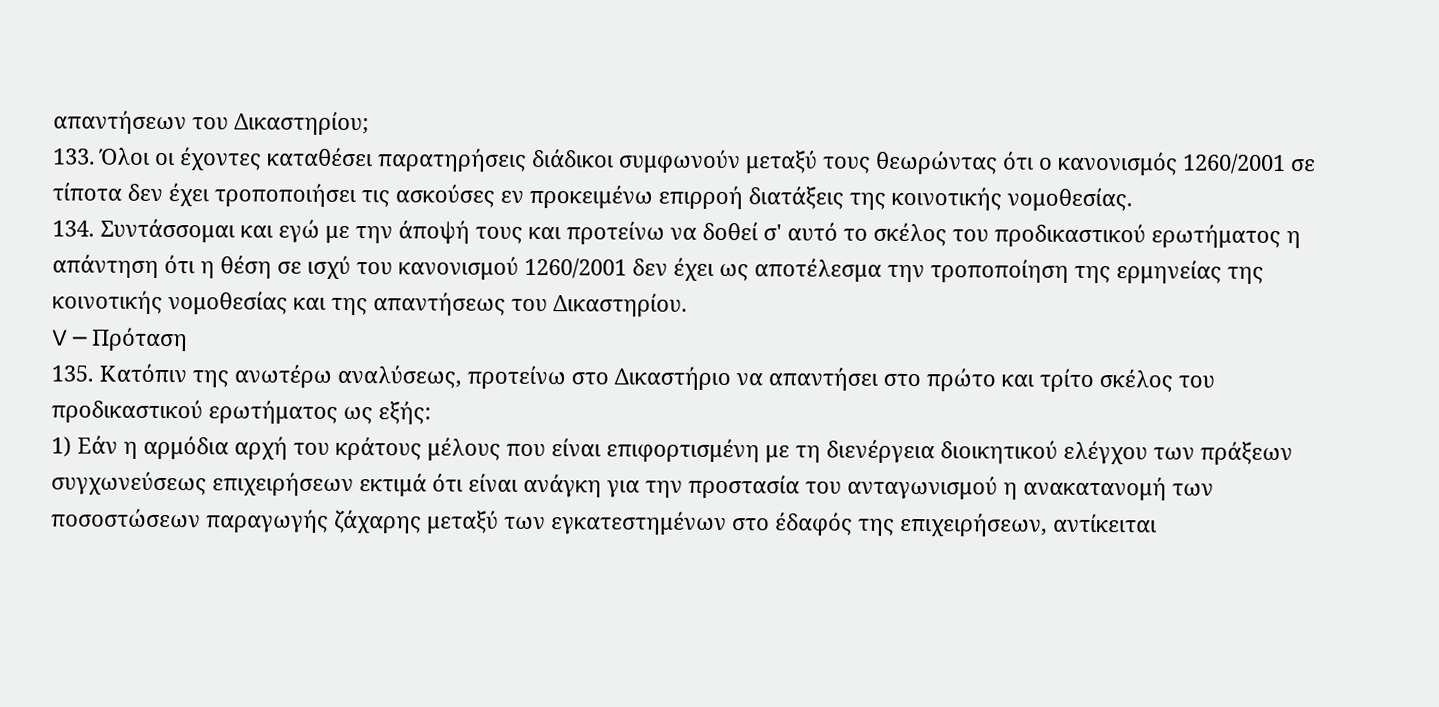απαντήσεων του Δικαστηρίου;
133. Όλοι οι έχοντες καταθέσει παρατηρήσεις διάδικοι συμφωνούν μεταξύ τους θεωρώντας ότι ο κανονισμός 1260/2001 σε τίποτα δεν έχει τροποποιήσει τις ασκούσες εν προκειμένω επιρροή διατάξεις της κοινοτικής νομοθεσίας.
134. Συντάσσομαι και εγώ με την άποψή τους και προτείνω να δοθεί σ' αυτό το σκέλος του προδικαστικού ερωτήματος η απάντηση ότι η θέση σε ισχύ του κανονισμού 1260/2001 δεν έχει ως αποτέλεσμα την τροποποίηση της ερμηνείας της κοινοτικής νομοθεσίας και της απαντήσεως του Δικαστηρίου.
V ─ Πρόταση
135. Κατόπιν της ανωτέρω αναλύσεως, προτείνω στο Δικαστήριο να απαντήσει στο πρώτο και τρίτο σκέλος του προδικαστικού ερωτήματος ως εξής:
1) Εάν η αρμόδια αρχή του κράτους μέλους που είναι επιφορτισμένη με τη διενέργεια διοικητικού ελέγχου των πράξεων συγχωνεύσεως επιχειρήσεων εκτιμά ότι είναι ανάγκη για την προστασία του ανταγωνισμού η ανακατανομή των ποσοστώσεων παραγωγής ζάχαρης μεταξύ των εγκατεστημένων στο έδαφός της επιχειρήσεων, αντίκειται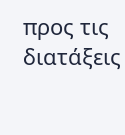προς τις διατάξεις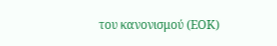του κανονισμού (ΕΟΚ)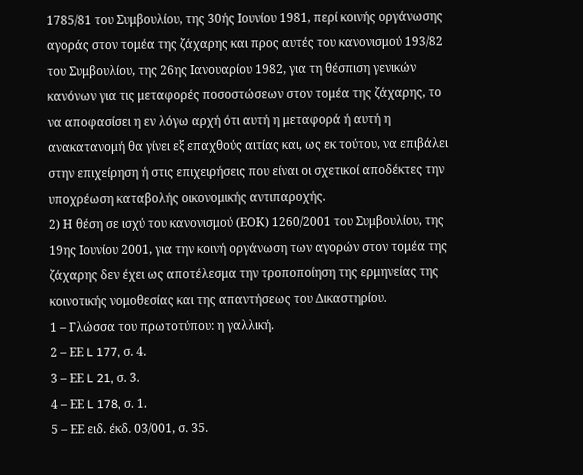1785/81 του Συμβουλίου, της 30ής Ιουνίου 1981, περί κοινής οργάνωσης αγοράς στον τομέα της ζάχαρης και προς αυτές του κανονισμού 193/82 του Συμβουλίου, της 26ης Ιανουαρίου 1982, για τη θέσπιση γενικών κανόνων για τις μεταφορές ποσοστώσεων στον τομέα της ζάχαρης, το να αποφασίσει η εν λόγω αρχή ότι αυτή η μεταφορά ή αυτή η ανακατανομή θα γίνει εξ επαχθούς αιτίας και, ως εκ τούτου, να επιβάλει στην επιχείρηση ή στις επιχειρήσεις που είναι οι σχετικοί αποδέκτες την υποχρέωση καταβολής οικονομικής αντιπαροχής.
2) Η θέση σε ισχύ του κανονισμού (ΕΟΚ) 1260/2001 του Συμβουλίου, της 19ης Ιουνίου 2001, για την κοινή οργάνωση των αγορών στον τομέα της ζάχαρης δεν έχει ως αποτέλεσμα την τροποποίηση της ερμηνείας της κοινοτικής νομοθεσίας και της απαντήσεως του Δικαστηρίου.
1 – Γλώσσα του πρωτοτύπου: η γαλλική.
2 – ΕΕ L 177, σ. 4.
3 – ΕΕ L 21, σ. 3.
4 – ΕΕ L 178, σ. 1.
5 – ΕΕ ειδ. έκδ. 03/001, σ. 35.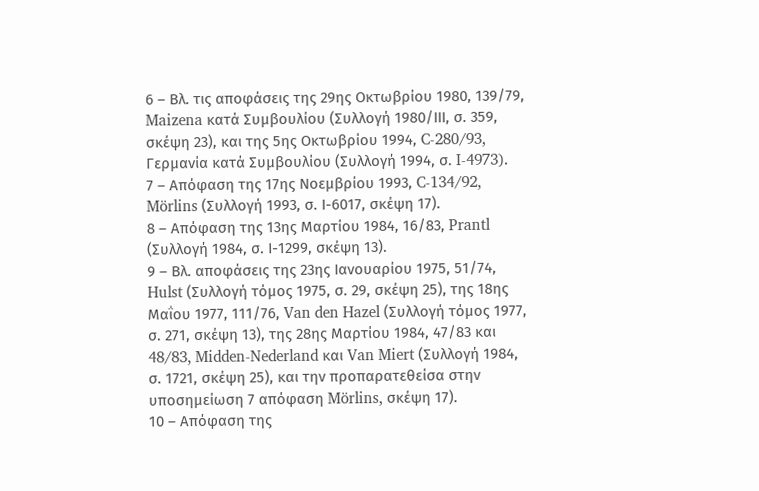6 – Βλ. τις αποφάσεις της 29ης Οκτωβρίου 1980, 139/79, Maizena κατά Συμβουλίου (Συλλογή 1980/ΙΙΙ, σ. 359, σκέψη 23), και της 5ης Οκτωβρίου 1994, C-280/93, Γερμανία κατά Συμβουλίου (Συλλογή 1994, σ. I-4973).
7 – Απόφαση της 17ης Νοεμβρίου 1993, C-134/92, Mörlins (Συλλογή 1993, σ. Ι-6017, σκέψη 17).
8 – Απόφαση της 13ης Μαρτίου 1984, 16/83, Prantl (Συλλογή 1984, σ. Ι-1299, σκέψη 13).
9 – Βλ. αποφάσεις της 23ης Ιανουαρίου 1975, 51/74, Hulst (Συλλογή τόμος 1975, σ. 29, σκέψη 25), της 18ης Μαΐου 1977, 111/76, Van den Hazel (Συλλογή τόμος 1977, σ. 271, σκέψη 13), της 28ης Μαρτίου 1984, 47/83 και 48/83, Midden-Nederland και Van Miert (Συλλογή 1984, σ. 1721, σκέψη 25), και την προπαρατεθείσα στην υποσημείωση 7 απόφαση Mörlins, σκέψη 17).
10 – Απόφαση της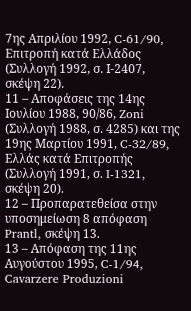7ης Απριλίου 1992, C-61/90, Επιτροπή κατά Ελλάδος (Συλλογή 1992, σ. Ι-2407, σκέψη 22).
11 – Αποφάσεις της 14ης Ιουλίου 1988, 90/86, Zoni (Συλλογή 1988, σ. 4285) και της 19ης Μαρτίου 1991, C-32/89, Ελλάς κατά Επιτροπής (Συλλογή 1991, σ. I-1321, σκέψη 20).
12 – Προπαρατεθείσα στην υποσημείωση 8 απόφαση Prantl, σκέψη 13.
13 – Απόφαση της 11ης Αυγούστου 1995, C-1/94, Cavarzere Produzioni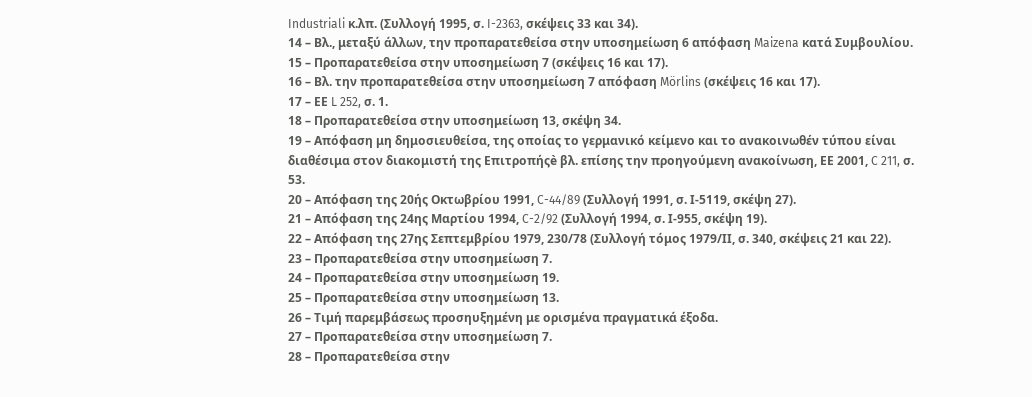Industriali κ.λπ. (Συλλογή 1995, σ. I-2363, σκέψεις 33 και 34).
14 – Βλ., μεταξύ άλλων, την προπαρατεθείσα στην υποσημείωση 6 απόφαση Maizena κατά Συμβουλίου.
15 – Προπαρατεθείσα στην υποσημείωση 7 (σκέψεις 16 και 17).
16 – Βλ. την προπαρατεθείσα στην υποσημείωση 7 απόφαση Mörlins (σκέψεις 16 και 17).
17 – ΕΕ L 252, σ. 1.
18 – Προπαρατεθείσα στην υποσημείωση 13, σκέψη 34.
19 – Απόφαση μη δημοσιευθείσα, της οποίας το γερμανικό κείμενο και το ανακοινωθέν τύπου είναι διαθέσιμα στον διακομιστή της Επιτροπήςè βλ. επίσης την προηγούμενη ανακοίνωση, ΕΕ 2001, C 211, σ. 53.
20 – Απόφαση της 20ής Οκτωβρίου 1991, C-44/89 (Συλλογή 1991, σ. Ι-5119, σκέψη 27).
21 – Απόφαση της 24ης Μαρτίου 1994, C-2/92 (Συλλογή 1994, σ. Ι-955, σκέψη 19).
22 – Απόφαση της 27ης Σεπτεμβρίου 1979, 230/78 (Συλλογή τόμος 1979/ΙΙ, σ. 340, σκέψεις 21 και 22).
23 – Προπαρατεθείσα στην υποσημείωση 7.
24 – Προπαρατεθείσα στην υποσημείωση 19.
25 – Προπαρατεθείσα στην υποσημείωση 13.
26 – Τιμή παρεμβάσεως προσηυξημένη με ορισμένα πραγματικά έξοδα.
27 – Προπαρατεθείσα στην υποσημείωση 7.
28 – Προπαρατεθείσα στην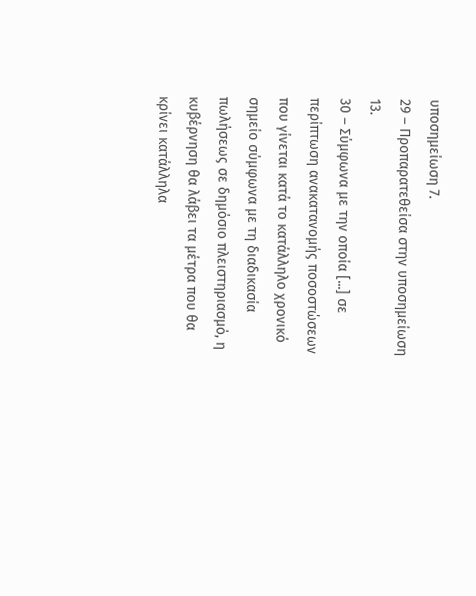υποσημείωση 7.
29 – Προπαρατεθείσα στην υποσημείωση 13.
30 – Σύμφωνα με την οποία [...] σε περίπτωση ανακατανομής ποσοστώσεων που γίνεται κατά το κατάλληλο χρονικό σημείο σύμφωνα με τη διαδικασία πωλήσεως σε δημόσιο πλειστηριασμό, η κυβέρνηση θα λάβει τα μέτρα που θα κρίνει κατάλληλα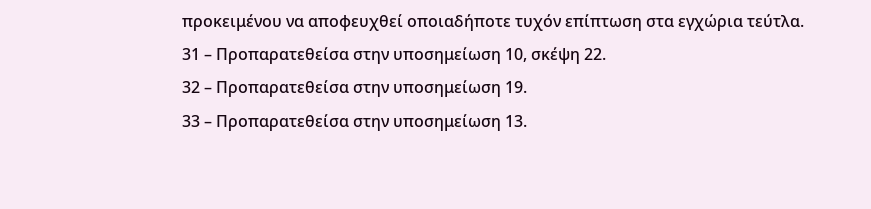προκειμένου να αποφευχθεί οποιαδήποτε τυχόν επίπτωση στα εγχώρια τεύτλα.
31 – Προπαρατεθείσα στην υποσημείωση 10, σκέψη 22.
32 – Προπαρατεθείσα στην υποσημείωση 19.
33 – Προπαρατεθείσα στην υποσημείωση 13.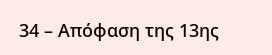34 – Απόφαση της 13ης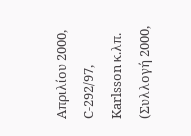Απριλίου 2000, C-292/97, Karlsson κ.λπ. (Συλλογή 2000,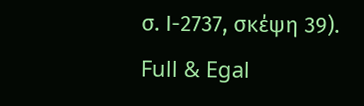σ. Ι-2737, σκέψη 39).
Full & Egal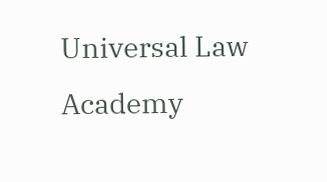Universal Law Academy